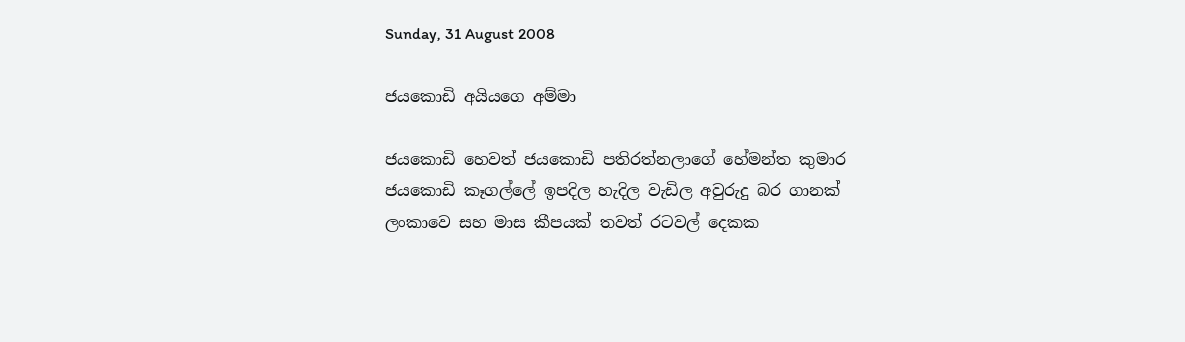Sunday, 31 August 2008

ජයකොඩි අයියගෙ අම්මා

ජයකොඩි හෙවත් ජයකොඩි පතිරත්නලාගේ හේමන්ත කුමාර ජයකොඩි කෑගල්ලේ ඉපදිල හැදිල වැඩිල අවුරුදු බර ගානක් ලංකාවෙ සහ මාස කීපයක් තවත් රටවල් දෙකක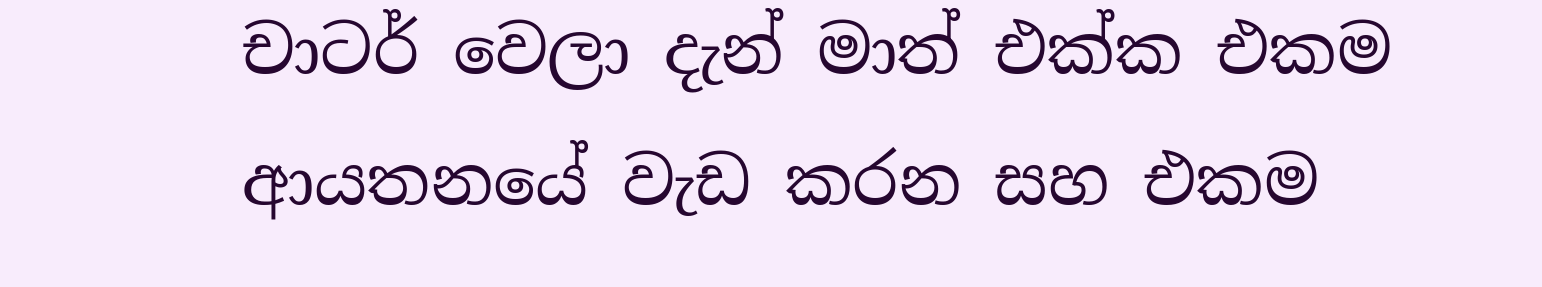චාටර් වෙලා දැන් මාත්‍ එක්ක එකම ආයතනයේ වැඩ කරන සහ එකම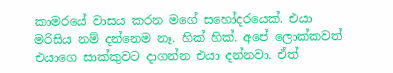කාමරයේ වාසය කරන මගේ සහෝදරයෙක්. එයා මරිසිය නම් දන්නෙම නෑ. හික් හික්. අපේ ලොක්කවත් එයාගෙ සාක්කුවට දාගන්න එයා දන්නවා. ඒත්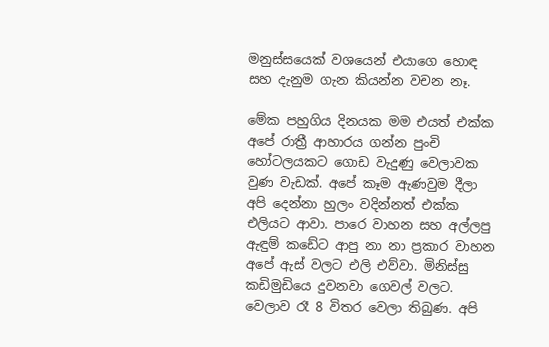මනුස්සයෙක් වශයෙන් එයාගෙ හොඳ සහ දැනුම ගැන කියන්න වචන නෑ.

මේක පහුගිය දිනයක මම එයත් එක්ක අපේ රාත්‍රී ආහාරය ගන්න පුංචි හෝටලයකට ගොඩ වැදුණු වෙලාවක වුණ වැඩක්. අපේ කෑම ඇණවුම දීලා අපි දෙන්නා හුලං වදින්නත් එක්ක එලියට ආවා. පාරෙ වාහන සහ අල්ලපු ඇඳුම් කඩේට ආපු නා නා ප්‍රකාර වාහන අපේ ඇස් වලට එලි එව්වා. මිනිස්සු කඩිමුඩියෙ දුවනවා ගෙවල් වල‍ට. වෙලාව රෑ 8 විතර වෙලා තිබුණ. අපි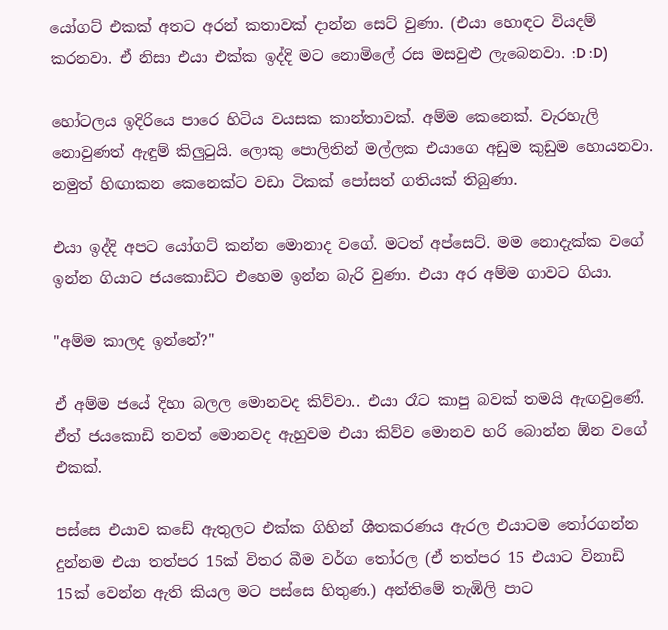යෝගට් එකක් අතට අරන් කතාවක් දාන්න සෙට් වුණා. (එයා හොඳට වියදම් කරනවා. ඒ නිසා එයා එක්ක ඉද්දි මට නොමිලේ රස මසවුළු ලැබෙනවා. :D :D)

හෝටලය ඉදිරියෙ පාරෙ හිටිය වයසක කාන්තාවක්. අම්ම කෙනෙක්. වැරහැලි නොවුණත් ඇඳුම් කිලුටුයි. ලොකු පොලිතින් මල්ලක එයාගෙ අඩුම කුඩුම හොයනවා. නමුත් හිඟාකන කෙනෙක්ට වඩා ටිකක් පෝසත් ගතියක් තිබුණා.

එයා ඉද්දි අපට යෝගට් කන්න මොනාද වගේ. මටත් අප්සෙට්. මම නොදැක්ක වගේ ඉන්න ගියාට ජයකොඩිට එහෙම ඉන්න බැරි වුණා. එයා අර අම්ම ගාවට ගියා.

"අම්ම කාලද ඉන්නේ?"

ඒ අම්ම ජයේ දිහා බලල මොනවද කිව්වා.. එයා රෑට කාපු බවක් තමයි ඇඟවුණේ. ඒත් ජයකොඩි තවත් මොනවද ඇහුවම එයා කිව්ව මොනව හරි බොන්න ඕන වගේ එකක්.

පස්සෙ එයාව කඩේ ඇතුලට එක්ක ගිහින් ශීතකරණය ඇරල එයාටම තෝරගන්න දුන්නම එයා තත්පර 15ක් විතර බීම වර්ග තෝරල (ඒ තත්පර 15 එයාට විනාඩි 15ක් වෙන්න ඇති කියල මට පස්සෙ හිතුණ.) අන්තිමේ තැඹිලි පාට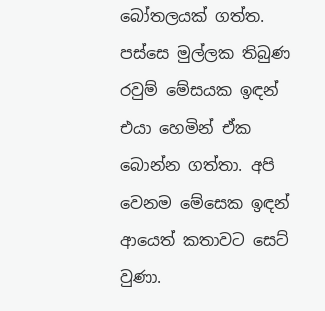බෝතලයක් ගත්ත. පස්සෙ මුල්ලක තිබුණ රවුම් මේසයක ඉඳන් එයා හෙමින් ඒක බොන්න ගත්තා. අපි වෙනම මේසෙක ඉඳන් ආයෙත් කතාවට සෙට් වුණා.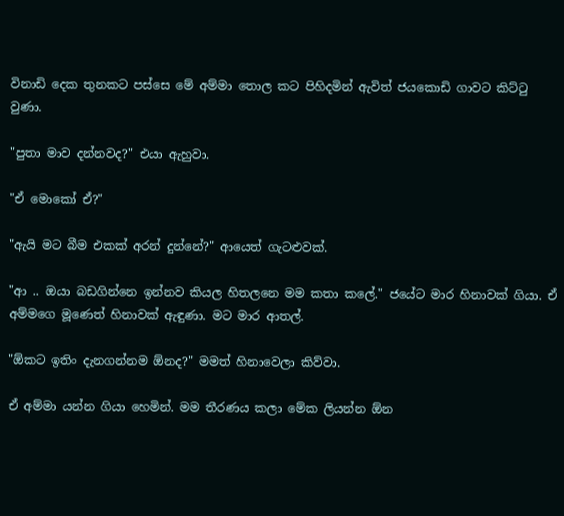විනාඩි දෙක තුනකට පස්සෙ මේ අම්මා තොල කට පිහිදමින් ඇවිත් ජයකොඩි ගාවට කිට්ටු වුණා.

"පුතා මාව දන්නවද?" එයා ඇහුවා.

"ඒ මොකෝ ඒ?"

"ඇයි මට බීම එකක් අරන් දුන්නේ?" ආයෙත් ගැටළුවක්.

"ආ .. ඔයා බඩගින්නෙ ඉන්නව කියල හිතලනෙ මම කතා කලේ." ජයේට මාර හිනාවක් ගියා. ඒ අම්මගෙ මූණෙත් හිනාවක් ඇඳුණා. මට මාර ආතල්.

"ඕකට ඉතිං දැනගන්නම ඕනද?" මමත් හිනාවෙලා කිව්වා.

ඒ අම්මා යන්න ගියා හෙමින්. මම තීරණය කලා මේක ලියන්න ඕන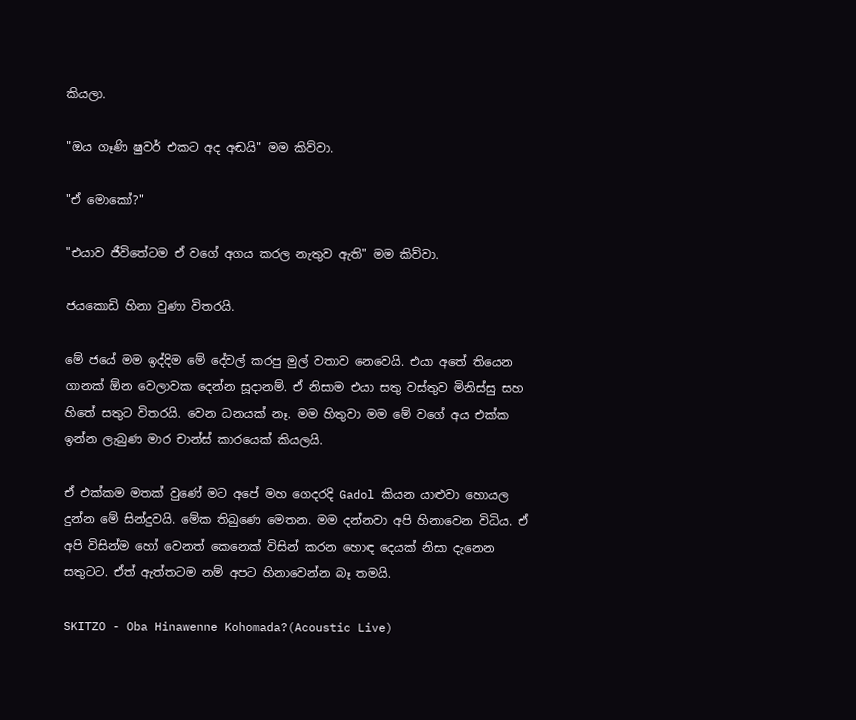කියලා.

"ඔය ගෑණි ෂුවර් එකට අද අඬයි" මම කිව්වා.

"ඒ මොකෝ?"

"එයාව ජීවිතේටම ඒ වගේ අගය කරල නැතුව ඇති" මම කිව්වා.

ජයකොඩි හිනා වුණා විතරයි.

මේ ජයේ මම ඉද්දිම මේ දේවල් කරපු මුල් වතාව නෙවෙයි. එයා අතේ තියෙන ගානක් ඕන වෙලාවක දෙන්න සූදානම්. ඒ නිසාම එයා සතු වස්තුව මිනිස්සු සහ හිතේ සතුට විතරයි. වෙන ධනයක් නෑ. ම‍ම හිතුවා මම මේ වගේ අය එක්ක ඉන්න ලැබුණ මාර චාන්ස් කාරයෙක් කියලයි.

ඒ එක්කම මතක් වුණේ මට අපේ මහ ගෙදරදි Gadol කියන යාළුවා හොයල දුන්න මේ සින්දුවයි. මේක තිබුණෙ මෙතන. මම දන්නවා අපි හිනාවෙන විධිය. ඒ අපි විසින්ම හෝ වෙනත් කෙනෙක් විසින් කරන හොඳ දෙයක් නිසා දැනෙන සතුටට. ඒත් ඇත්තටම නම් අපට හිනාවෙන්න බෑ තමයි.

SKITZO - Oba Hinawenne Kohomada?(Acoustic Live)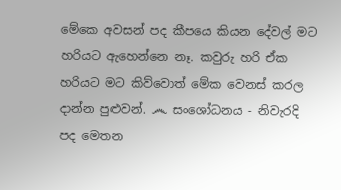මේකෙ අවසන් පද කීපයෙ කියන දේවල් මට හරියට ඇහෙන්නෙ නෑ. කවුරු හරි ඒක හරියට මට කිව්වොත් මේක වෙනස් කරල දාන්න පුළුවන්. ෴ සංශෝධනය - නිවැරදි පද මෙතන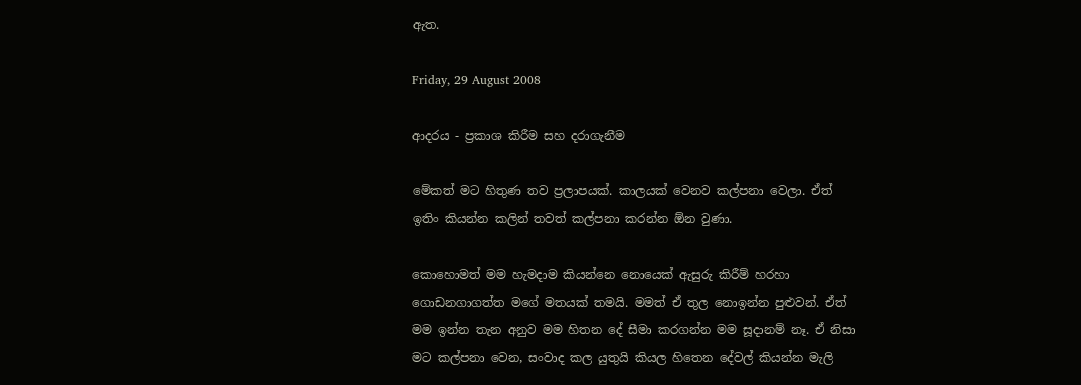ඇත.

Friday, 29 August 2008

ආදරය - ප්‍රකාශ කිරීම සහ දරාගැනීම

මේකත් මට හිතුණ තව ප්‍රලාපයක්. කාලයක් ‍වෙනව කල්පනා වෙලා. ඒත් ඉතිං කියන්න කලින් තවත් කල්පනා කරන්න ඕන වුණා.

කොහොමත් මම ‍හැමදාම කියන්නෙ නොයෙක් ඇසුරු කිරීම් හරහා ගොඩනගාගත්ත මගේ මතයක් තමයි. මමත් ඒ තුල නොඉන්න පුළුවන්. ඒත් මම ඉන්න තැන අනුව මම හිතන දේ සීමා කරගන්න මම සූදානම් නෑ. ඒ නිසා මට කල්පනා වෙන, සංවාද කල යුතුයි කියල හිතෙන දේවල් කියන්න මැලි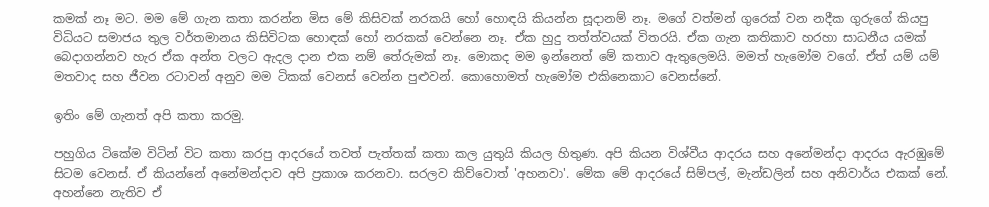කමක් නෑ මට. මම මේ ගැන කතා කරන්න මිස මේ කිසිවක් නරකයි හෝ හොඳයි කියන්න සූදානම් නෑ. මගේ වත්මන් ගුරෙක් වන නදීක ගුරුගේ කියපු විධිය‍ට සමාජය තුල වර්තමානය කිසිවිටක හොඳක් හෝ නරකක් වෙන්නෙ නෑ. ඒක හුදු තත්ත්වයක් විතරයි. ඒක ගැන කතිකාව හරහා සාධනීය යමක් බෙදාගන්නව හැර ඒක අන්ත වලට ඇදල දාන එක නම් තේරුමක් නෑ. මොකද මම ඉන්නෙත් මේ කතාව ඇතුලෙමයි. මමත් හැමෝම වගේ. ඒත් යම් යම් මතවාද සහ ජීවන රටාවන් අනුව මම ටිකක් වෙනස් වෙන්න පුළුවන්. කොහොමත් හැමෝම එකිනෙකාට වෙනස්නේ.

ඉතිං මේ ගැනත් අපි කතා කරමු.

පහුගිය ටිකේම විටින් වි‍ට කතා කරපු ආදරයේ තවත් පැත්තක් කතා කල යුතුයි කියල හිතුණ. අපි කියන විශ්වීය ආදරය සහ අනේමන්දා ආදරය ඇරඹුමේ සිටම වෙනස්. ඒ කියන්නේ අනේමන්දාව අපි ප්‍රකාශ කරනවා. සරලව කිව්වොත් 'අහනවා'. මේක මේ ආදරයේ සිම්පල්, මැන්ඩලින් සහ අනිවාර්ය එකක් නේ. අහන්නෙ නැතිව ඒ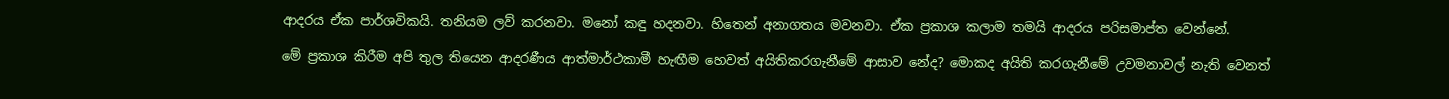ආදරය ඒක පාර්ශවිකයි. තනියම ලව් කරනවා. මනෝ කඳු හදනවා. හිතෙන් අනාගතය මවනවා. ඒක ප්‍රකාශ කලාම තමයි ආදරය පරිසමාප්ත වෙන්නේ.

මේ ප්‍රකාශ කිරීම අපි තුල තියෙන ආදරණීය ආත්මාර්ථකාමී හැඟීම හෙවත් අයිතිකරගැනීමේ ආසාව නේද? මොකද අයිති කරගැනීමේ උවමනාවල් නැති වෙනත්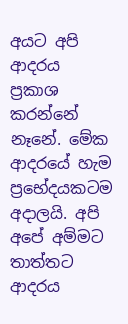අයට අපි ආදරය ප්‍රකාශ කරන්නේ නෑනේ. මේක ආදරයේ හැම ප්‍රභේදයකටම අදාලයි. අපි අපේ අම්මට තාත්තට ආදරය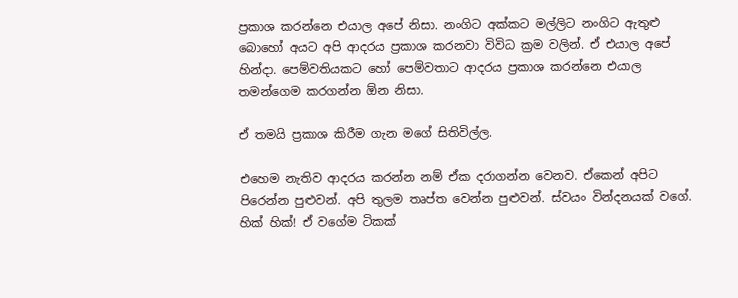ප්‍රකාශ කරන්නෙ එයාල අපේ නිසා. නංගිට අක්කට මල්ලිට නංගිට ඇතුළු බොහෝ අයට අපි ආදරය ප්‍රකාශ කරනවා ‍විවිධ ක්‍රම වලින්. ඒ එයාල අපේ හින්දා. පෙම්වතියකට හෝ පෙම්වතාට ආදරය ප්‍රකාශ කරන්නෙ එයාල තමන්ගෙම කරගන්න ඕන නිසා.

ඒ තමයි ප්‍රකාශ කිරීම ගැන මගේ සිතිවිල්ල.

එහෙම නැතිව ආදරය කරන්න නම් ඒක දරාගන්න වෙනව. ඒකෙන් අපිට පිරෙන්න පුළුවන්. අපි තුලම තෘප්ත වෙන්න පුළුවන්. ස්වයං වින්දනයක් වගේ. හික් හික්! ඒ වගේම ටිකක්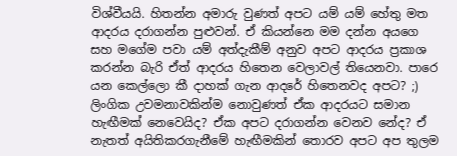විශ්වීයයි. හිතන්න අමාරු වුණත් අපට යම් යම් හේතු මත ආදරය දරාගන්න පුළුවන්. ඒ කියන්නෙ මම දන්න අයගෙ සහ මගේම පවා යම් අත්දැකීම් අනුව අපට ආදරය ප්‍රකාශ කරන්න බැරි ඒත් ආදරය හිතෙන වෙලාවල් තියෙනවා. පාරෙ යන කෙල්ලො කී දාහක් ගැන ආදරේ හිතෙනවද අපට? ;) ලිංගික උවමනාවකින්ම නොවුණත් ඒක ආදරයට සමාන හැඟීමක් නෙවෙයිද? ඒක අපට දරාගන්න වෙනව නේද? ඒ නැතත් අයිතිකරගැනීමේ හැඟීමකින් තොරව අපට අප තුලම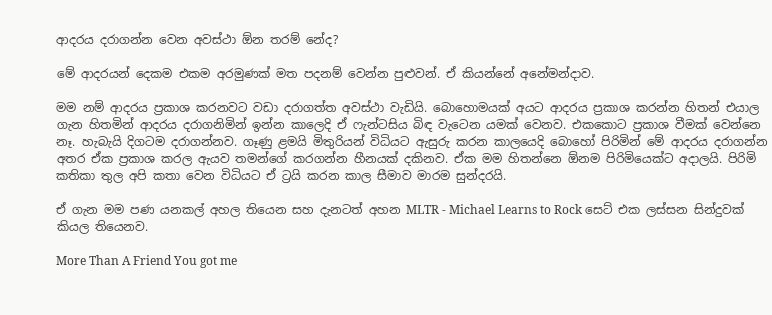ආදරය දරාගන්න වෙන අවස්ථා ඕන තරම් නේද?

මේ ආදරයන් දෙකම එකම අරමුණක් මත පදනම් වෙන්න පුළුවන්. ඒ කියන්නේ අනේමන්දාව.

මම නම් ආදරය ප්‍රකාශ කරනවට වඩා දරාගත්ත අවස්ථා වැඩියි. බොහොමයක් අයට ආදරය ප්‍රකාශ කරන්න හිතන් එයාල ගැන හිතමින් ආදරය දරාගනිමින් ඉන්න කාලෙදි ඒ ෆැන්ටසිය බිඳ වැටෙන යමක් වෙනව. එකකොට ප්‍රකාශ වීමක් වෙන්නෙ නෑ. හැබැයි දිගටම දරාගන්නව. ගෑණු ළමයි මිතුරියන් විධියට ඇසුරු කරන කාලයෙදි බොහෝ පිරිමින් මේ ආදරය දරාගන්න අතර ඒක ප්‍රකාශ කරල ඇයව තමන්ගේ කරගන්න හීනයක් දකිනව. ඒක මම හිතන්නෙ ඕනම පිරිමියෙක්ට අදාලයි. පිරිමි කතිකා තුල අපි කතා වෙන විධියට ඒ ට්‍රයි කරන කාල සීමාව මාරම සුන්දරයි.

ඒ ගැන මම පණ යනකල් අහල තියෙන සහ දැනටත් අහන MLTR - Michael Learns to Rock සෙට් එක ලස්සන සින්දුවක් කියල තියෙනව.

More Than A Friend You got me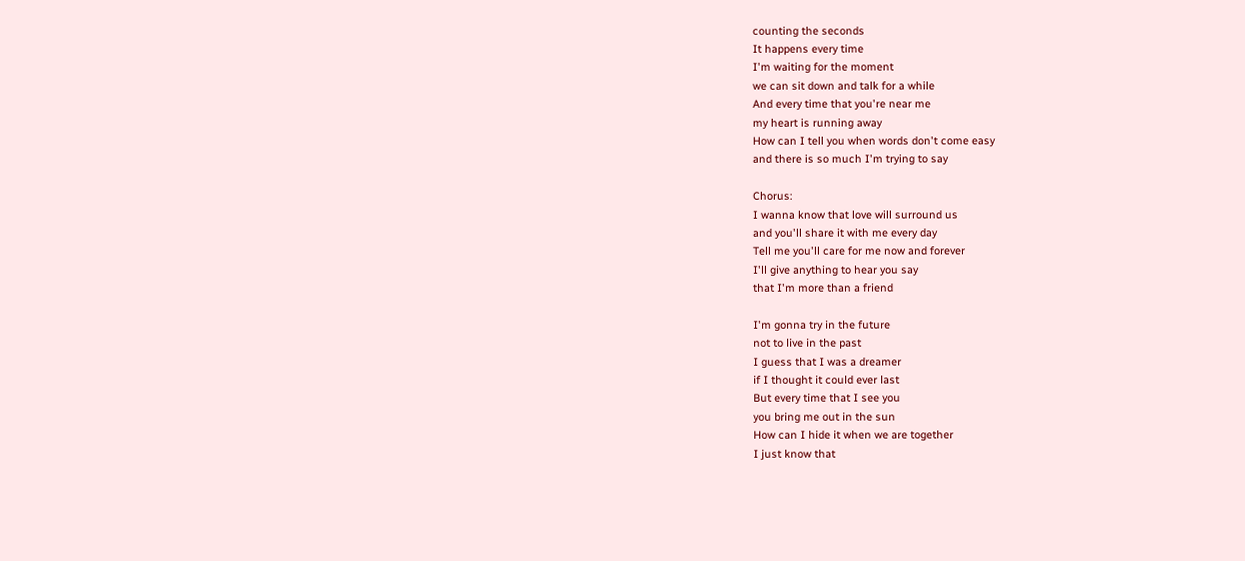counting the seconds
It happens every time
I'm waiting for the moment
we can sit down and talk for a while
And every time that you're near me
my heart is running away
How can I tell you when words don't come easy
and there is so much I'm trying to say

Chorus:
I wanna know that love will surround us
and you'll share it with me every day
Tell me you'll care for me now and forever
I'll give anything to hear you say
that I'm more than a friend

I'm gonna try in the future
not to live in the past
I guess that I was a dreamer
if I thought it could ever last
But every time that I see you
you bring me out in the sun
How can I hide it when we are together
I just know that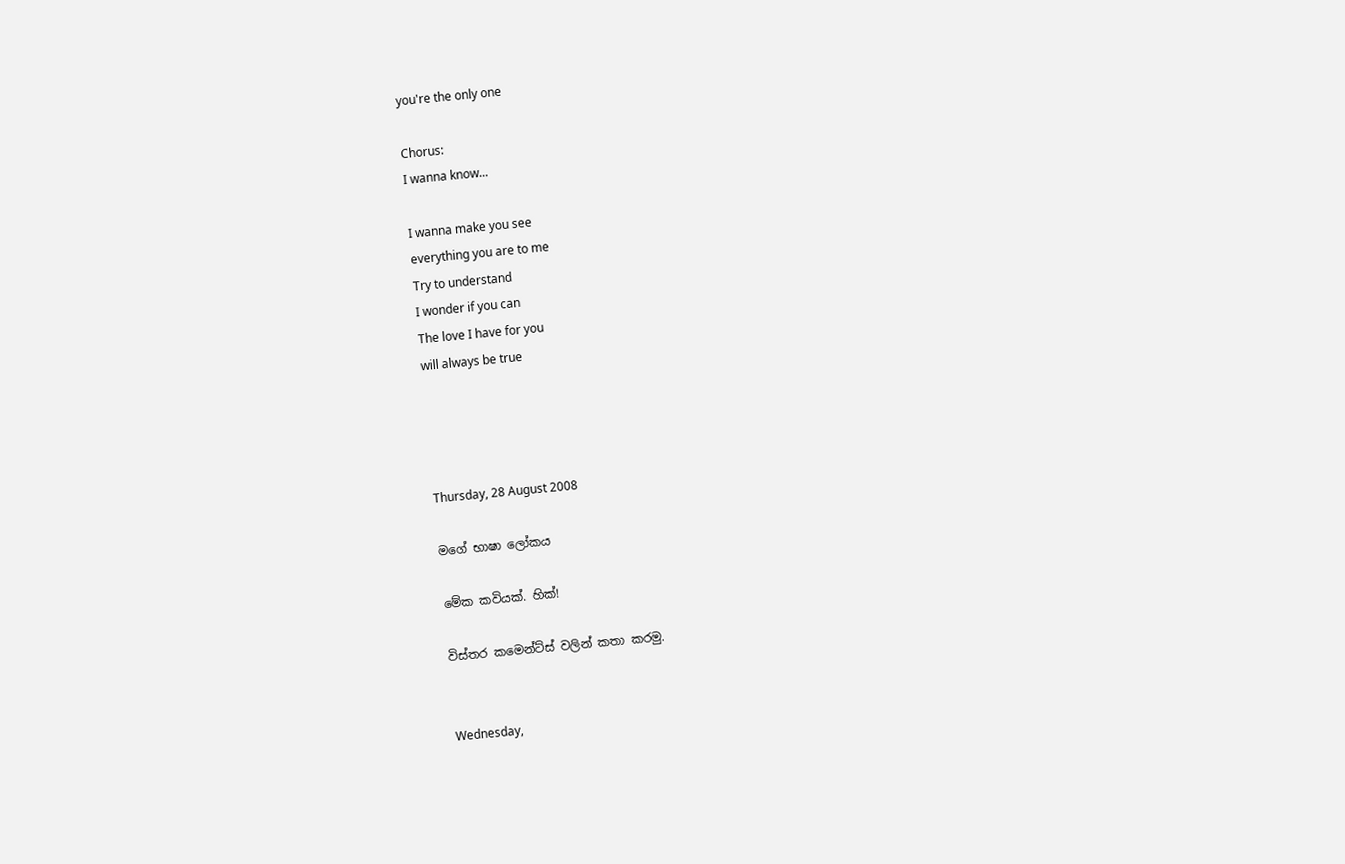you're the only one

Chorus:
I wanna know...

I wanna make you see
everything you are to me
Try to understand
I wonder if you can
The love I have for you
will always be true




Thursday, 28 August 2008

මගේ භාෂා ලෝකය

මේක කවියක්. හික්!

විස්තර කමෙන්ට්ස් වලින් කතා කරමු.


Wednesday,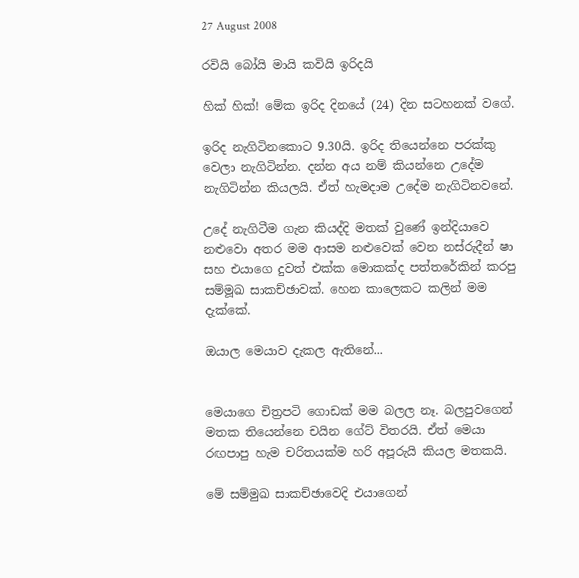27 August 2008

රවියි බෝයි මායි කවියි ඉරිදයි

හික් හික්! මේක ඉරිද දිනයේ (24) දින සටහනක් වගේ.

ඉරිද නැගිටිනකොට 9.30යි. ඉරිද තියෙන්නෙ පරක්කු වෙලා නැගිටින්න. දන්න අය නම් කියන්නෙ උදේම නැගිටින්න කියලයි. ඒත් හැමදාම උදේම නැගිටිනවනේ.

උදේ නැගිටීම ගැන කියද්දි මතක් වුණේ ඉන්දියාවෙ නළුවො අතර මම ආසම නළුවෙක් වෙන නස්රුදීන් ෂා සහ එයාගෙ දුවත් එක්ක මොකක්ද පත්තරේකින් කරපු සම්මූඛ සාකච්ඡාවක්. හෙන කාලෙකට කලින් මම දැක්කේ.

ඔයාල මෙයාව දැකල ඇතිනේ...


මෙයාගෙ චිත්‍රපටි ගොඩක් මම බලල නෑ. බලපුවගෙන් මතක තියෙන්නෙ චයින ගේට් විතරයි. ඒත් මෙයා රඟපාපු හැම චරිතයක්ම හරි අපූරුයි කියල මතකයි.

මේ සම්මුඛ සාකච්ඡාවෙදි එයාගෙන්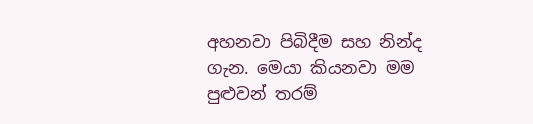අහනවා පිබිදීම සහ නින්ද ගැන. මෙයා කියනවා මම පුළුවන් තරම්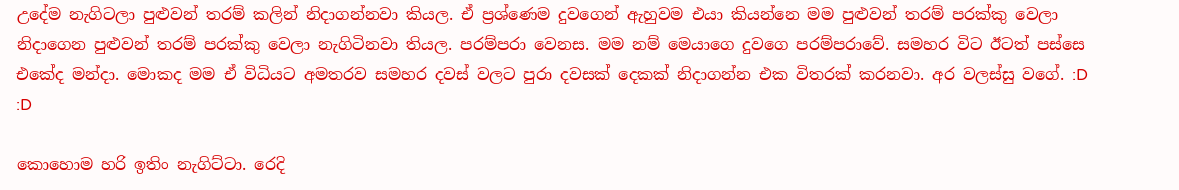උදේම නැගිටලා පුළුවන් තරම් කලින් නිදාගන්නවා කියල. ඒ ප්‍රශ්ණෙම දුවගෙන් ඇහුවම එයා කියන්නෙ මම පුළුවන් තරම් පරක්කු වෙලා නිදාගෙන පුළුවන් තරම් පරක්කු වෙලා නැගිටිනවා තියල. පරම්පරා වෙනස. මම නම් මෙයාගෙ දුවගෙ පරම්පරාවේ. සමහර විට ඊටත් පස්සෙ එකේද මන්දා. මොකද මම ඒ විධියට අමතරව සමහර දවස් වලට පුරා දවසක් දෙකක් නිදාගන්න එක විතරක් කරනවා. අර වලස්සු වගේ. :D :D

කොහොම හරි ඉතිං නැගිට්ටා. රෙදි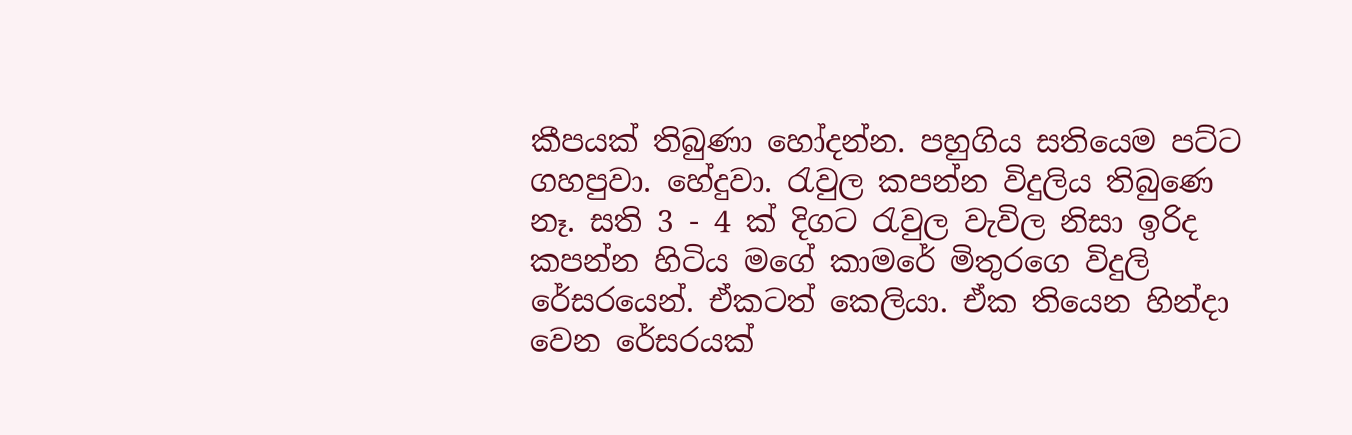කීපයක් තිබුණා හෝදන්න. පහුගිය සතියෙම පට්ට ගහපුවා. හේදුවා. රැවුල කපන්න විදුලිය තිබුණෙ නෑ. සති 3 - 4 ක් දිගට රැවුල වැවිල නිසා ඉරිද කපන්න හිටිය මගේ කාමරේ මිතුරගෙ විදුලි රේසරයෙන්. ඒකටත් කෙලියා. ඒක තියෙන හින්දා වෙන රේසරයක්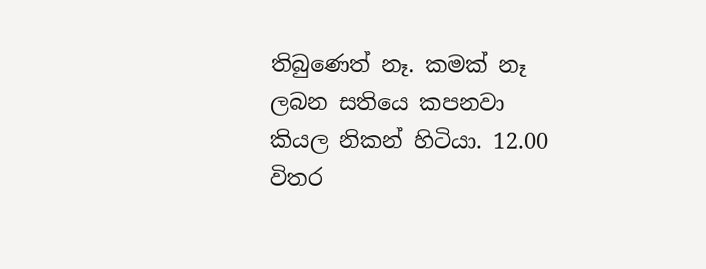තිබුණෙත් නෑ. කමක් නෑ ලබන සතියෙ කපනවා කියල නිකන් හිටියා. 12.00 විතර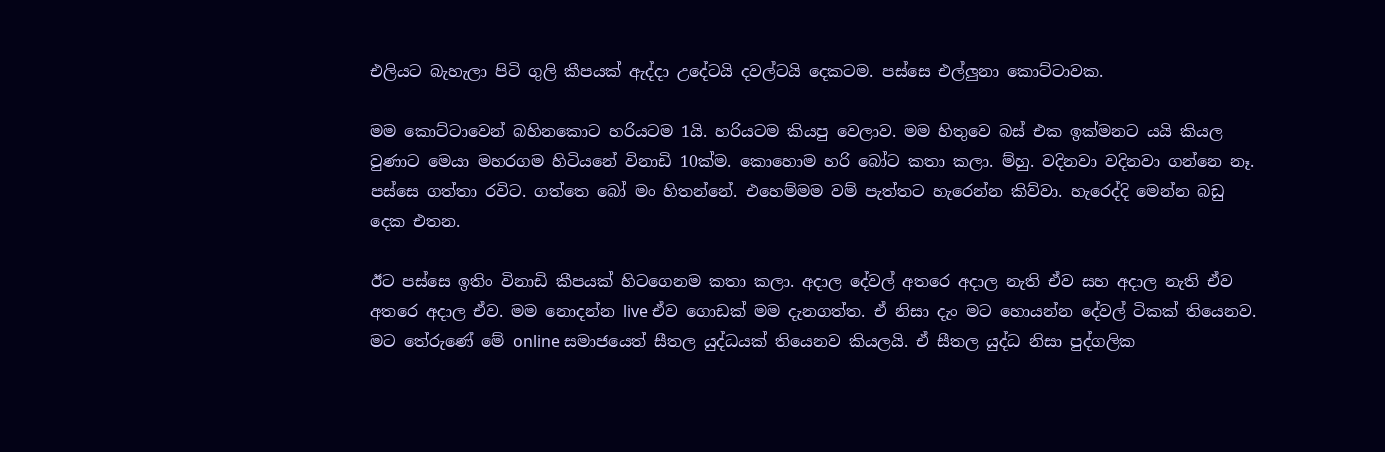එලියට බැහැලා පිටි ගුලි කීපයක් ඇද්දා උදේටයි දවල්ටයි දෙකටම. පස්සෙ එල්ලුනා කොට්ටාවක.

මම කොට්ටාවෙන් බහිනකොට හරියටම 1යි. හරියටම කියපු වෙලාව. මම හිතුවෙ බස් එක ඉක්මනට යයි කියල වුණාට මෙයා මහරගම හිටියනේ විනාඩි 10ක්ම. කොහොම හරි බෝට කතා කලා. ම්හු. වදිනවා වදිනවා ගන්නෙ නෑ. පස්සෙ ගත්තා රවිට. ගත්තෙ බෝ මං හිතන්නේ. එහෙම්මම වම් පැත්තට හැරෙන්න කිව්වා. හැරෙද්දි මෙන්න බඩු දෙක එතන.

ඊට පස්සෙ ඉතිං විනාඩි කීපයක් හිටගෙනම කතා කලා. අදාල දේවල් අතරෙ අදාල නැති ඒව සහ අදාල නැති ඒව අතරෙ අදාල ඒව. මම නොදන්න live ඒව ගොඩක් මම දැනගත්ත. ඒ නිසා දැං මට හොයන්න දේවල් ටිකක් තියෙනව. මට තේරුණේ මේ online සමාජයෙත් සීතල යුද්ධයක් තියෙනව කියලයි. ඒ සීතල යුද්ධ නිසා පුද්ගලික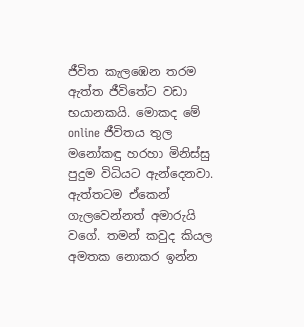ජීවිත කැලඹෙන තරම ඇත්ත ජීවිතේට වඩා භයානකයි. මොකද මේ online ජීවිතය තුල මනෝකඳු හරහා මිනිස්සු පුදුම විධියට ඇන්දෙනවා. ඇත්තටම ඒකෙන් ගැලවෙන්නත් අමාරුයි වගේ. තමන් කවුද කියල අමතක නොකර ඉන්න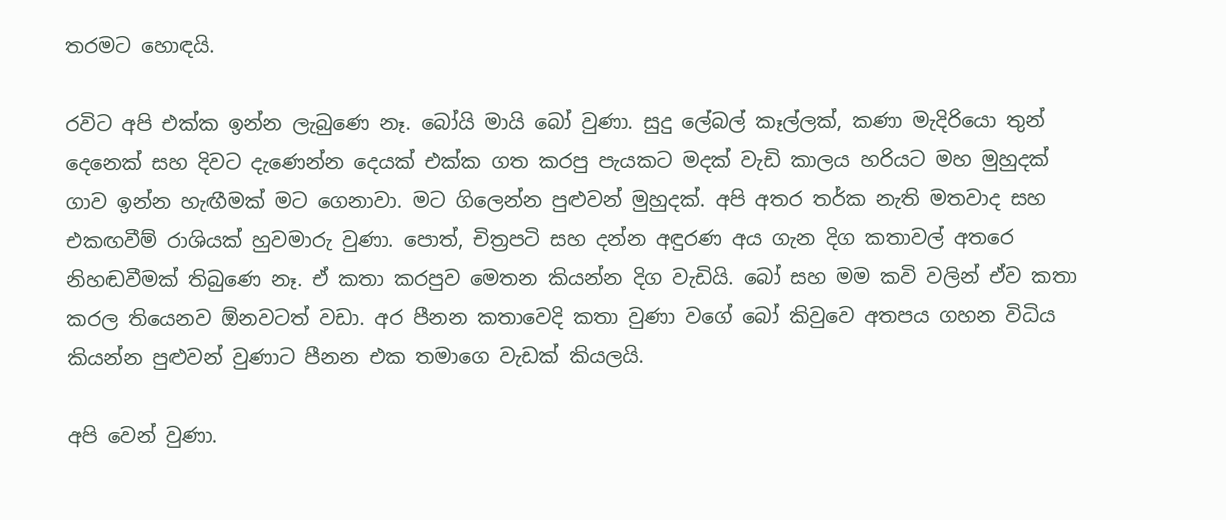තරමට හොඳයි.

රවිට අපි එක්ක ඉන්න ලැබුණෙ නෑ. බෝයි මායි බෝ වුණා. සුදු ලේබල් කෑල්ලක්, කණා මැදිරියො තුන් දෙනෙක් සහ දිවට දැණෙන්න දෙයක් එක්ක ගත කරපු පැයකට මදක් වැඩි කාලය හරියට මහ මුහුදක් ගාව ඉන්න හැඟීමක් මට ගෙනාවා. මට ගිලෙන්න පුළුවන් මුහුදක්. අපි අතර තර්ක නැති මතවාද සහ එකඟවීම් රාශියක් හුවමාරු වුණා. පොත්, චිත්‍රපටි සහ දන්න අඳුරණ අය ගැන දිග කතාවල් අතරෙ නිහඬවීමක් තිබුණෙ නෑ. ඒ කතා කරපුව මෙතන කියන්න දිග වැඩියි. බෝ සහ මම කවි වලින් ඒව කතා කරල තියෙනව ඕනවටත් වඩා. අර පීනන කතාවෙදි කතා වුණා වගේ බෝ කිවුවෙ අතපය ගහන විධිය කියන්න පුළුවන් වුණාට පීනන එක තමාගෙ වැඩක් කියලයි.

අපි වෙන් වුණා.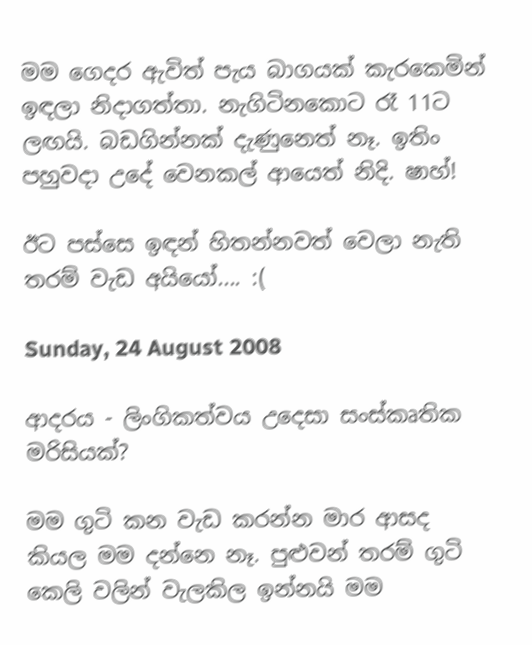මම ගෙදර ඇවිත් පැය බාගයක් කැරකෙමින් ඉඳලා නිදාගත්තා. නැගිටිනකො‍ට රෑ 11ට ලඟයි. බඩගින්නක් දැණුනෙත් නෑ. ඉතිං පහුවදා උදේ වෙනකල් ආයෙත් නිදි. ෂාහ්!

ඊට පස්සෙ ඉඳන් හිතන්නවත් වෙලා නැති තරම් වැඩ අයියෝ.... :(

Sunday, 24 August 2008

ආදරය - ලිංගිකත්වය උදෙසා සංස්කෘතික මරිසියක්?

මම ගුටි කන වැඩ කරන්න මාර ආසද කියල මම දන්නෙ නෑ. පුළුවන් තරම් ගුටි කෙලි වලින් වැලකිල ඉන්නයි මම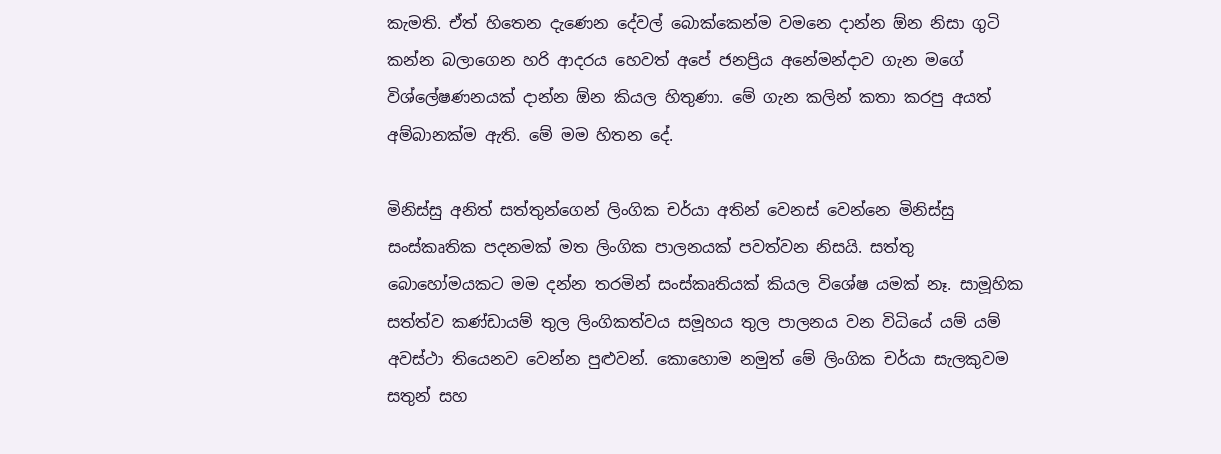කැමති. ඒත් හිතෙන දැණෙන දේවල් බොක්කෙන්ම වමනෙ දාන්න ඕන නිසා ගුටි කන්න බලාගෙන හරි ආදරය හෙවත් අපේ ජනප්‍රිය අනේමන්දාව ගැන මගේ විශ්ලේෂණනයක් දාන්න ඕන කියල හිතුණා. මේ ගැන කලින් කතා කරපු අයත් අම්බානක්ම ඇති. මේ මම හිතන දේ.

මිනිස්සු අනිත් සත්තුන්ගෙන් ලිංගික චර්යා අතින් වෙනස් වෙන්නෙ මිනිස්සු සංස්කෘතික පදනමක් මත ලිංගික පාලනයක් පවත්වන නිසයි. සත්තු බොහෝමයකට මම දන්න තරමින් සංස්කෘතියක් කියල විශේෂ යමක් නෑ. සාමූහික සත්ත්ව කණ්ඩායම් තුල ලිංගිකත්වය සමූහය තුල පාලනය වන විධියේ යම් යම් අවස්ථා තියෙනව වෙන්න පුළුවන්. කොහොම නමුත් මේ ලිංගික චර්යා සැලකුවම සතුන් සහ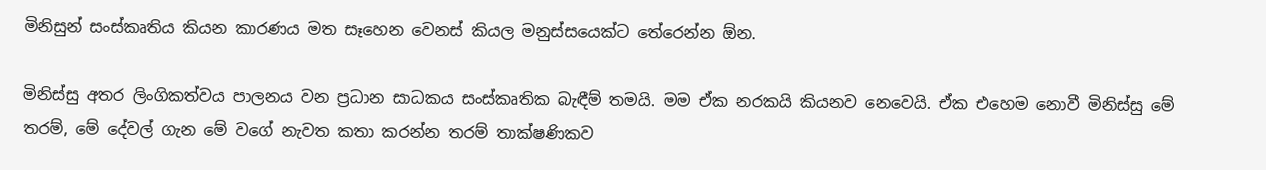මිනිසුන් සංස්කෘතිය කියන කාරණය මත සෑහෙන වෙනස් කියල මනුස්සයෙක්ට තේරෙන්න ඕන.

මිනිස්සු අතර ලිංගිකත්වය පාලනය වන ප්‍රධාන සාධකය සංස්කෘතික බැඳීම් තමයි. මම ඒක නරකයි කියනව නෙවෙයි. ඒක එහෙම නොවී මිනිස්සු මේ තරම්, මේ දේවල් ගැන මේ වගේ නැවත කතා කරන්න තරම් තාක්ෂණිකව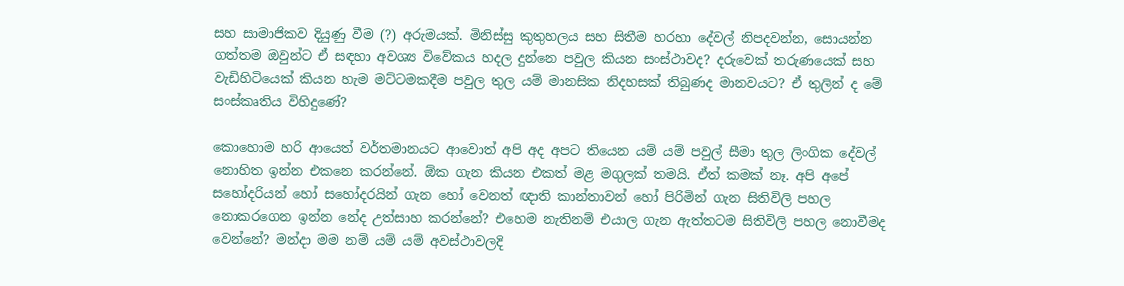සහ සාමාජිකව දියුණු වීම (?) අරුමයක්. මිනිස්සු කුතුහලය සහ සිතීම හරහා දේවල් නිපදවන්න, සොයන්න ගත්තම ඔවුන්ට ඒ සඳහා අවශ්‍ය විවේකය හදල දුන්නෙ පවුල කියන සංස්ථාවද? දරුවෙක් තරුණයෙක් සහ වැඩිහිටියෙක් කියන හැම මට්ටමකදීම පවුල තුල යම් මානසික නිදහසක් තිබුණද මානවයට? ඒ තුලින් ද මේ සංස්කෘතිය විහිදුණේ?

කොහොම හරි ආයෙත් වර්තමානයට ආවොත් අපි අද අපට තියෙන යම් යම් පවුල් සීමා තුල ලිංගික දේවල් නොහිත ඉන්න එකනෙ කරන්නේ. ඕක ගැන කියන එකත් මළ මගුලක් තමයි. ඒත් කමක් නෑ. අපි අපේ සහෝදරියන් හෝ සහෝදරයින් ගැන හෝ වෙනත් ඥාති කාන්තාවන් හෝ පිරිමින් ගැන සිතිවිලි පහල නොකරගෙන ඉන්න නේද උත්සාහ කරන්නේ? එහෙම නැතිනම් එයාල ගැන ඇත්තටම සිතිවිලි පහල නොවීමද වෙන්නේ? මන්දා මම නම් යම් යම් අවස්ථාවලදි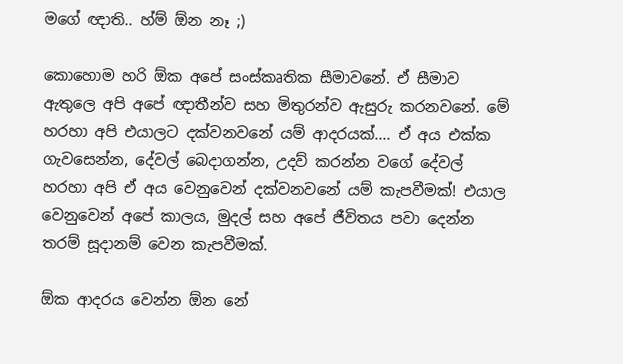මගේ ඥාති.. හ්ම් ඕන නෑ ;)

කොහොම හරි ඕක අපේ සංස්කෘතික සීමාවනේ. ඒ සීමාව ඇතුලෙ අපි අපේ ඥාතීන්ව සහ මිතුරන්ව ඇසුරු කරනවනේ. මේ හරහා අපි එයාලට දක්වනවනේ යම් ආදරයක්.... ඒ අ‍ය එක්ක ගැවසෙන්න, දේවල් ‍‍බෙදාගන්න, උදව් කරන්න වගේ දේවල් හරහා අපි ඒ අය වෙනුවෙන් දක්වනවනේ යම් කැපවීමක්! එයාල වෙනුවෙන් අපේ කාලය, මුදල් සහ අපේ ජීවිතය පවා දෙන්න තරම් සූදානම් වෙන කැපවීමක්.

ඕක ආදරය වෙන්න ඕන නේ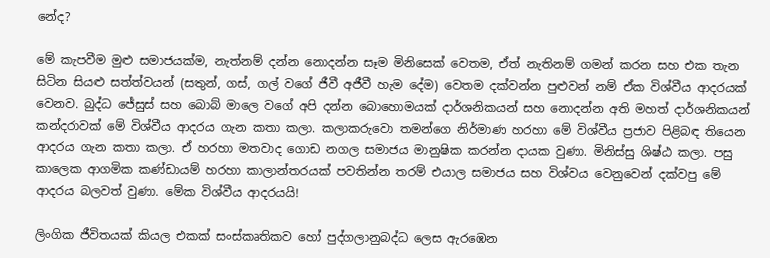නේද?

මේ කැපවීම මුළු සමාජයක්ම, නැත්නම් දන්න නොදන්න සෑම මිනිසෙක් වෙතම, ඒත් නැතිනම් ගමන් කරන සහ එක තැන සිටින සියළු සත්ත්වයන් (සතුන්, ගස්, ගල් වගේ ජීවී අජීවී හැම දේම) වෙතම දක්වන්න පුළුවන් නම් ඒක විශ්වීය ආදරයක් වෙනව. බුද්ධ ජේසුස් සහ බොබ් මාලෙ වගේ අපි දන්න බොහොමයක් දාර්ශනිකයන් සහ නොදන්න අති මහත් දාර්ශනිකයන් කන්දරාවක් මේ විශ්වීය ආදරය ගැන ‍කතා කලා. කලාකරුවො තමන්ගෙ නිර්මාණ හරහා මේ විශ්වීය ප්‍රජාව පිළිබඳ තියෙන ආදරය ගැන කතා කලා. ඒ හරහා මතවාද ගොඩ නගල සමාජය මානුෂික කරන්න දායක වුණා. මිනිස්සු ශිෂ්ඨ කලා. පසු කාලෙක ආගමික කණ්ඩායම් හරහා කාලාන්තරයක් පවතින්න තරම් එයාල සමාජය සහ විශ්වය වෙනුවෙන් දක්වපු මේ ආදරය බලවත් වුණා. මේක විශ්වීය ආදරයයි!

ලිංගික ජීවිතයක් කියල එකක් සංස්කෘතිකව හෝ පුද්ගලානුබද්ධ ලෙස ඇරඹෙන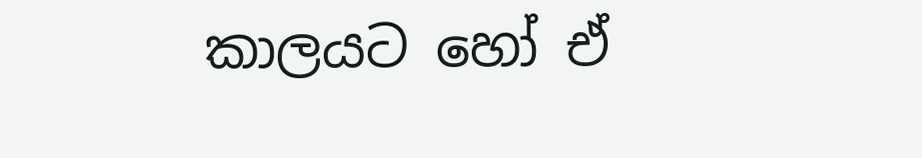කාලයට හෝ ඒ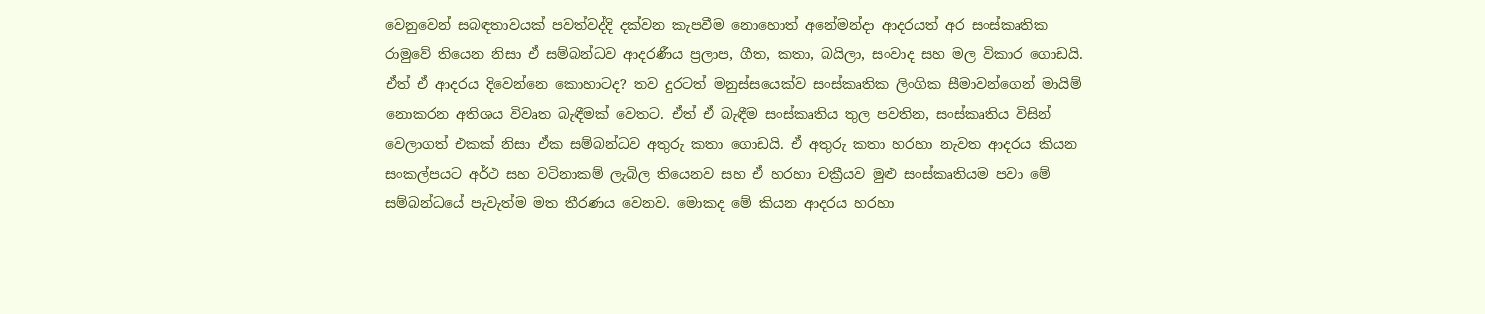වෙනුවෙන් සබඳතාවයක් පවත්වද්දි දක්වන කැපවීම නොහොත් අනේමන්දා ආදරයත් අර සංස්කෘතික රාමුවේ තියෙන නිසා ඒ සම්බන්ධව ආදරණීය ප්‍රලාප, ගීත, කතා, බයිලා, සංවාද සහ මල විකාර ගොඩයි. ඒත් ඒ ආදරය දිවෙන්නෙ කොහාටද? තව දුරටත් මනුස්සයෙක්ව සංස්කෘතික ලිංගික සීමාවන්ගෙන් මායිම් නොකරන අතිශය විවෘත බැඳීමක් වෙතට. ඒත් ඒ බැඳීම සංස්කෘතිය තුල පවතින, සංස්කෘතිය විසින් වෙලාගත් එකක් නිසා ඒක සම්බන්ධව අතුරු කතා ගොඩයි. ඒ අතුරු කතා හරහා නැවත ආදරය කියන සංකල්පයට අර්ථ සහ වටිනාකම් ලැබිල තියෙනව සහ ඒ හරහා චක්‍රීයව මුළු සංස්කෘතියම පවා මේ සම්බන්ධයේ පැවැත්ම මත තීරණය වෙනව. මොකද මේ කියන ආදරය හරහා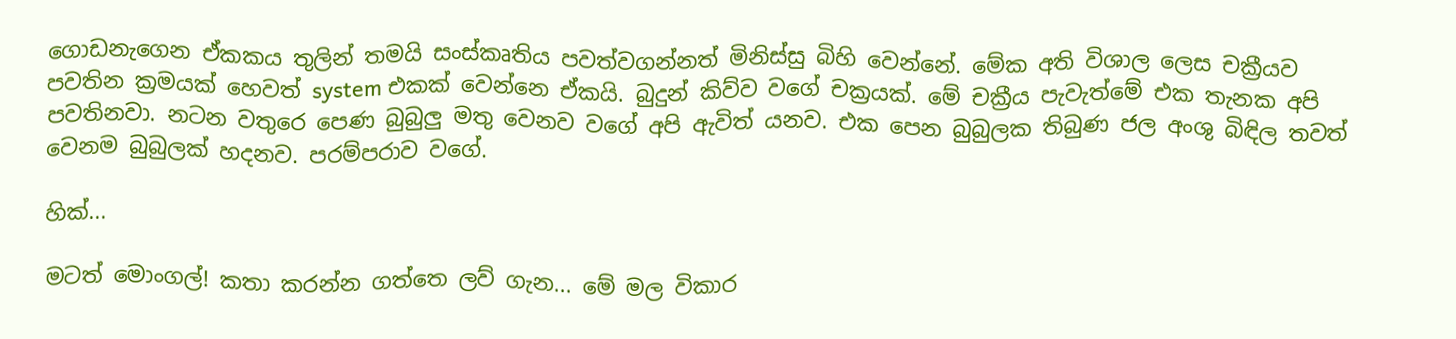ගොඩනැගෙන ඒකකය තුලින් තමයි සංස්කෘතිය පවත්වගන්නත් මිනිස්සු බිහි වෙන්නේ. මේක අති විශාල ලෙස චක්‍රීයව පවතින ක්‍රමයක් හෙවත් system එකක් වෙන්නෙ ඒකයි. බුදුන් කිව්ව වගේ චක්‍රයක්. මේ චක්‍රීය පැවැත්මේ එක තැනක අපි පවතිනවා. නටන වතුරෙ පෙණ බුබුලු මතු වෙනව වගේ අපි ඇවිත් යනව. එක පෙන බුබුලක තිබුණ ජල අංශු බිඳිල තවත් වෙනම බුබුලක් හදනව. පරම්පරාව වගේ.

හික්...

මටත් මොංගල්! කතා කරන්න ගත්තෙ ලව් ගැන... මේ මල විකාර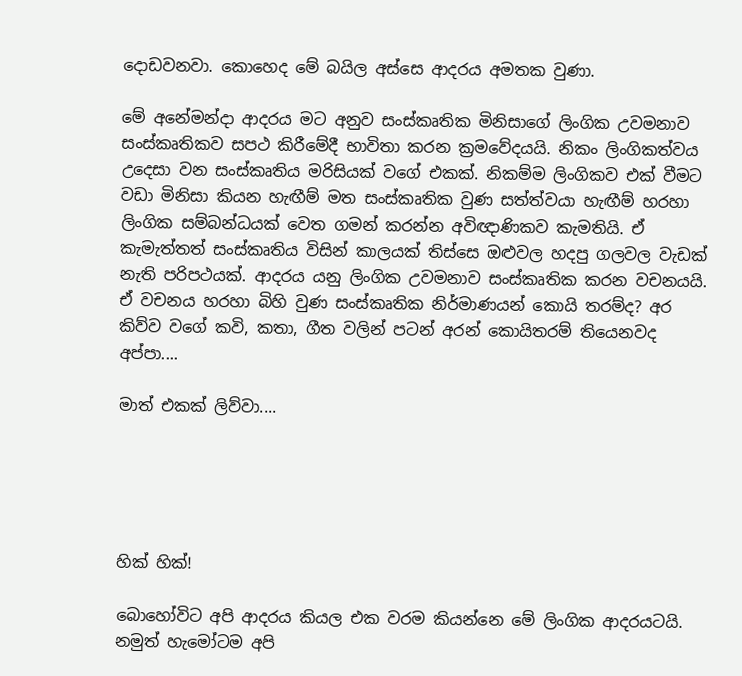දොඩවනවා. කොහෙද මේ බයිල අස්සෙ ආදරය අමතක වුණා.

මේ අනේමන්දා ආදරය මට අනුව සංස්කෘතික මිනිසාගේ ලිංගික උවමනාව සංස්කෘතිකව සපථ කිරීමේදී භාවිතා කරන ක්‍රමවේදයයි. නිකං ලිංගිකත්වය උදෙසා වන සංස්කෘතිය මරිසියක් වගේ එකක්. නිකම්ම ලිංගිකව එක් වීමට වඩා මිනිසා කියන හැඟීම් මත සංස්කෘතික වුණ සත්ත්වයා හැඟීම් හරහා ලිංගික සම්බන්ධයක් වෙත ගමන් කරන්න අවිඥාණිකව කැමතියි. ඒ කැමැත්තත් සංස්කෘතිය විසින් කාලයක් තිස්සෙ ඔළුවල හදපු ගලවල වැඩක් නැති පරිපථයක්. ආදරය යනු ලිංගික උවමනාව සංස්කෘතික කරන වචනයයි. ඒ වචනය හරහා බිහි වුණ සංස්කෘතික නිර්මාණයන් කොයි තරම්ද? අර කිව්ව වගේ කවි, කතා, ගීත වලින් පටන් අරන් කොයිතරම් තියෙනවද අප්පා....

මාත් එකක් ලිව්වා....





හික් හික්!

බොහෝවිට අපි ආදරය කියල එක වරම කියන්නෙ මේ ලිංගික ආදරයටයි. නමුත් හැමෝටම අපි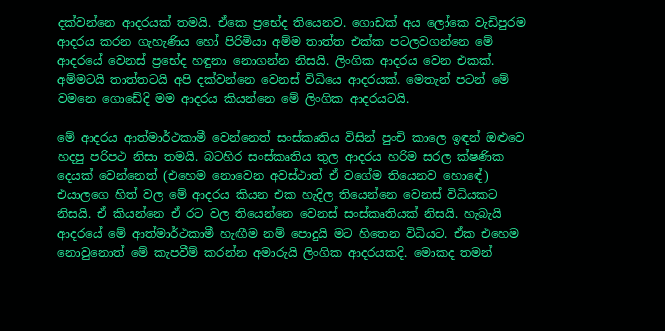දක්වන්නෙ ආදරයක් තමයි. ඒකෙ ප්‍රභේද තියෙනව. ගොඩක් අය ලෝකෙ වැඩිපුරම ආදරය කරන ගැහැණිය හෝ පිරිමියා අම්ම තාත්ත එක්ක පටලවගන්නෙ මේ ආදරයේ වෙනස් ප්‍රභේද හඳුනා නොගන්න නිසයි. ලිංගික ආදරය වෙන එකක්. අම්මටයි තාත්තටයි අපි දක්වන්නෙ වෙනස් විධියෙ ආදරයක්. මෙතැන් පටන් මේ වමනෙ ගොඩේදි මම ආදරය කියන්නෙ මේ ලිංගික ආදරයටයි.

මේ ආදරය ආත්මාර්ථකාමී වෙන්නෙත් සංස්කෘතිය විසින් පුංචි කාලෙ ඉඳන් ඔළුවෙ හදපු පරිපථ නිසා තමයි. බටහිර සංස්කෘතිය තුල ආදරය හරිම සරල ක්ෂණික දෙයක් වෙන්නෙත් (එහෙම නොවෙන අවස්ථාත් ඒ වගේම තියෙනව හො‍ඳේ) එයාලගෙ හි‍ත් වල මේ ආදරය කියන එක හැදිල තියෙන්නෙ වෙනස් විධියකට නිසයි. ඒ කියන්නෙ ඒ රට වල තියෙන්නෙ වෙනස් සංස්කෘතියක් නිසයි. හැබැයි ආදරයේ මේ ආත්මාර්ථකාමී හැඟීම නම් පොදුයි මට හිතෙන විධියට. ඒක එහෙම නොවුනොත් මේ කැපවීම් කරන්න අමාරුයි ලිංගික ආදරයකදි. මොකද තමන්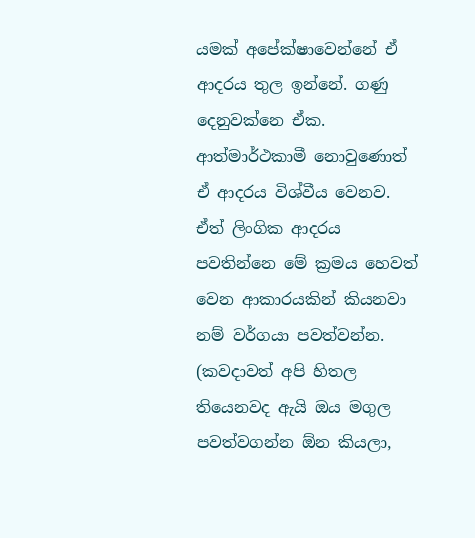යමක් අපේක්ෂාවෙන්නේ ඒ ආදරය තුල ඉන්නේ. ගණු දෙනුවක්නෙ ඒක. ආත්මාර්ථකාමී නොවුණොත් ඒ ආදරය විශ්වීය වෙනව. ඒත් ලිංගික ආදරය පවතින්නෙ මේ ක්‍රමය හෙවත් වෙන ආකාරයකින් කියනවා නම් වර්ගයා පවත්වන්න. (කවදාවත් අපි හිතල තියෙනවද ඇයි ඔය මගුල පවත්වගන්න ඕන කියලා,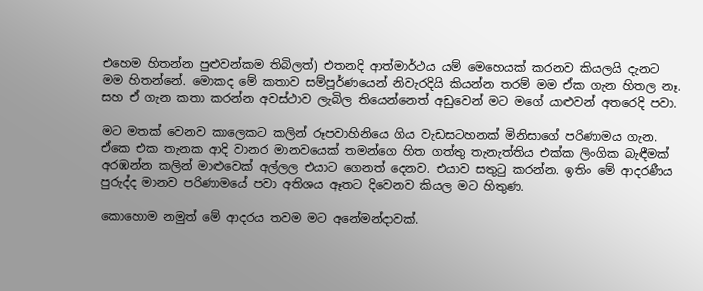එහෙම හිතන්න පුළුවන්කම තිබිලත්) එතනදි ආත්මාර්ථය යම් මෙහෙයක් කරනව කියලයි දැනට මම හිතන්නේ. මොකද මේ කතාව සම්පූර්ණයෙන් නිවැරදියි කියන්න තරම් මම ඒක ගැන හිතල නෑ. සහ ඒ ගැන කතා කරන්න අවස්ථාව ලැබිල තියෙන්නෙත් අඩුවෙන් මට මගේ යාළුවන් අතරෙදි පවා.

මට මතක් වෙනව කාලෙකට කලින් රූපවාහිනියෙ ගිය වැඩසටහනක් මිනිසාගේ පරිණාමය ගැන. ඒකෙ එක තැනක ආදි වානර මානවයෙක් තමන්ගෙ හිත ගත්තු තැනැත්තිය එක්ක ලිංගික බැඳීමක් අරඹන්න කලින් මාළුවෙක් අල්ලල එයාට ගෙනත් දෙනව. එයාව සතුටු කරන්න. ඉතිං මේ ආදරණීය පුරුද්ද මානව පරිණාමයේ පවා අතිශය ඈතට දිවෙනව කියල මට හිතුණ.

කොහොම නමුත් මේ ආදරය තවම මට අනේමන්දාවක්.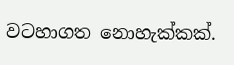වටහාගත නොහැක්කක්.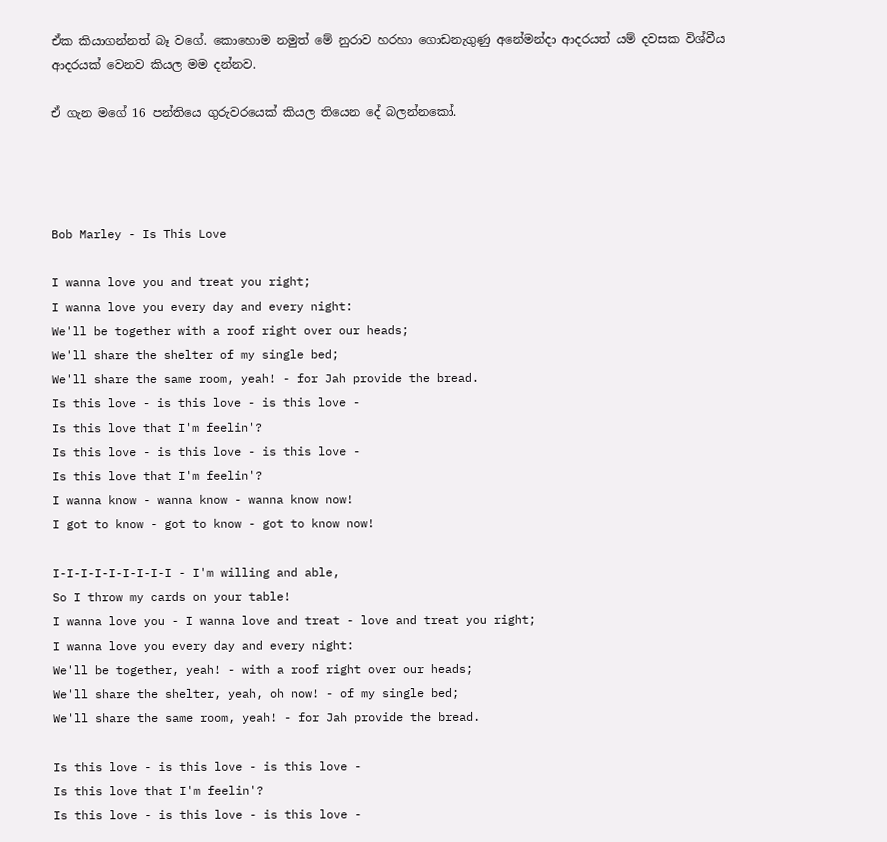ඒක කියාගන්නත් බෑ වගේ. කොහොම නමුත් මේ නුරාව හරහා ‍ගොඩනැගුණු අනේමන්දා ආදරයත් යම් දවසක විශ්වීය ආදරයක් වෙනව කියල මම දන්නව.

ඒ ගැන මගේ 16 පන්තියෙ ගුරුවරයෙක් කියල තියෙන දේ බලන්නකෝ.




Bob Marley - Is This Love

I wanna love you and treat you right;
I wanna love you every day and every night:
We'll be together with a roof right over our heads;
We'll share the shelter of my single bed;
We'll share the same room, yeah! - for Jah provide the bread.
Is this love - is this love - is this love -
Is this love that I'm feelin'?
Is this love - is this love - is this love -
Is this love that I'm feelin'?
I wanna know - wanna know - wanna know now!
I got to know - got to know - got to know now!

I-I-I-I-I-I-I-I-I - I'm willing and able,
So I throw my cards on your table!
I wanna love you - I wanna love and treat - love and treat you right;
I wanna love you every day and every night:
We'll be together, yeah! - with a roof right over our heads;
We'll share the shelter, yeah, oh now! - of my single bed;
We'll share the same room, yeah! - for Jah provide the bread.

Is this love - is this love - is this love -
Is this love that I'm feelin'?
Is this love - is this love - is this love -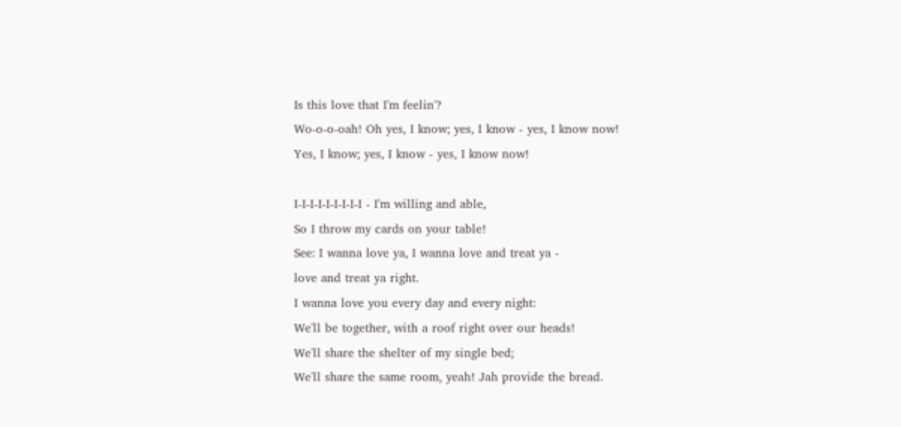Is this love that I'm feelin'?
Wo-o-o-oah! Oh yes, I know; yes, I know - yes, I know now!
Yes, I know; yes, I know - yes, I know now!

I-I-I-I-I-I-I-I-I - I'm willing and able,
So I throw my cards on your table!
See: I wanna love ya, I wanna love and treat ya -
love and treat ya right.
I wanna love you every day and every night:
We'll be together, with a roof right over our heads!
We'll share the shelter of my single bed;
We'll share the same room, yeah! Jah provide the bread.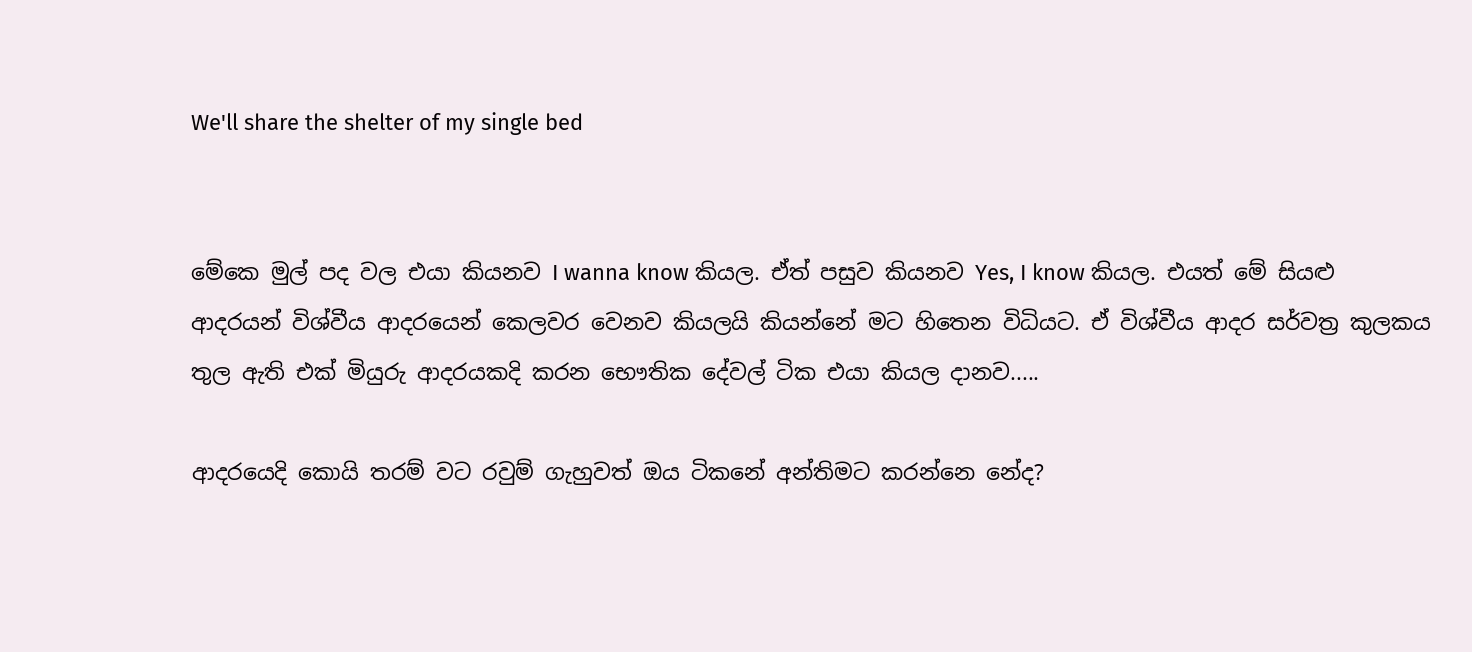We'll share the shelter of my single bed


මේකෙ මුල් පද වල එයා කියනව I wanna know කියල. ඒත් පසුව කියනව Yes, I know කියල. එයත් මේ සියළු ආදරයන් විශ්වීය ආදරයෙන් කෙලවර වෙනව කියලයි කියන්නේ මට හිතෙන විධියට. ඒ විශ්වීය ආදර සර්වත්‍ර කුලකය තුල ඇති එක් මියුරු ආදරයකදි කරන භෞතික දේවල් ටික එයා කියල දානව.....

ආදරයෙදි කොයි තරම් වට රවුම් ගැහුවත් ඔය ටිකනේ අන්තිමට කරන්නෙ නේද?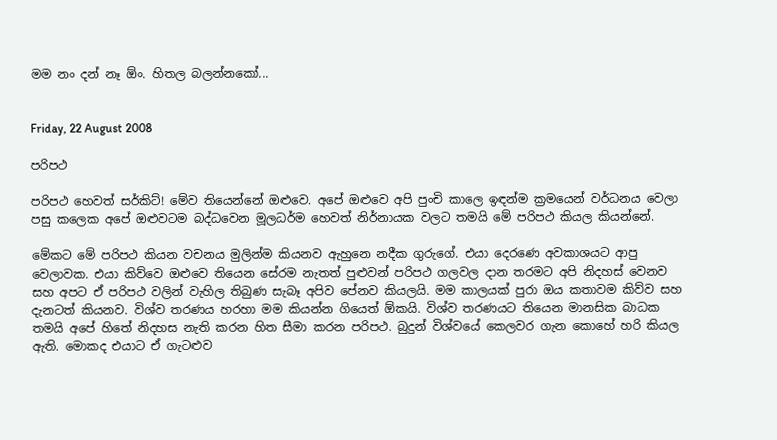මම නං දන් නෑ ඕං. හිතල බලන්නකෝ...


Friday, 22 August 2008

පරිපථ

පරිපථ හෙවත් සර්කිට්! මේව තියෙන්නේ ඔළුවෙ. අපේ ඔළුවෙ අපි පුංචි කාලෙ ඉඳන්ම ක්‍රමයෙන් වර්ධනය වෙලා පසු කලෙක අපේ ඔළුවටම බද්ධවෙන මූලධර්ම හෙවත් නිර්නායක වලට තමයි මේ පරිපථ කියල කියන්නේ.

මේකට මේ පරිපථ කියන වචනය මුලින්ම කියනව ඇහුනෙ නදීක ගුරුගේ. එයා දෙරණෙ අවකාශයට ආපු වෙලාවක. එයා කිව්වෙ ඔළුවෙ තියෙන සේරම නැතත් පුළුවන් පරිපථ ගලවල දාන තරමට අපි නිදහස් වෙනව සහ අපට ඒ පරිපථ වලින් වැහිල තිබුණ සැබෑ අපිව පේනව කියලයි. මම කාලයක් පුරා ඔය කතාවම කිව්ව සහ දැනටත් කියනව. විශ්ව තරණය හරහා මම කියන්න ගියෙත් ඕකයි. විශ්ව තරණයට තියෙන මානසික බාධක තමයි අපේ හිතේ නිදහස නැති කරන හිත සීමා කරන පරිපථ. බුදුන් විශ්වයේ කෙලවර ගැන කොහේ හරි කියල ඇති. මොකද එයාට ඒ ගැටළුව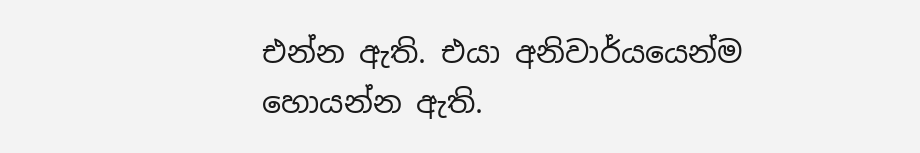එන්න ඇති. එයා අනිවාර්යයෙන්ම හොයන්න ඇති.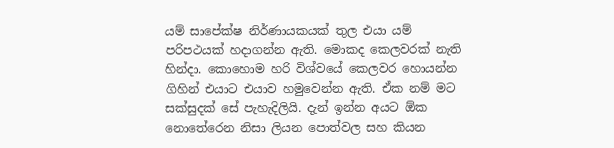යම් සාපේක්ෂ නිර්ණායකයක් තුල එයා යම් පරිපථයක් හදාගන්න ඇති. මොකද කෙලවරක් නැති හින්දා. කොහොම හරි විශ්වයේ කෙලවර හොයන්න ගිහින් එයාට එයාව හමුවෙන්න ඇති. ඒක නම් මට සක්සුදක් සේ පැහැදිලියි. දැන් ඉන්න අයට ඕක නොතේරෙන නිසා ලියන පොත්වල සහ කියන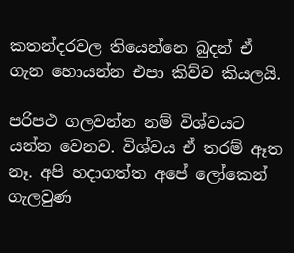කතන්දරවල තියෙන්නෙ බුදන් ඒ ගැන හොයන්න එපා කිව්ව කියලයි.

පරිපථ ගලවන්න නම් විශ්වයට යන්න වෙනව. විශ්වය ඒ තරම් ඈත නෑ. අපි හදාගත්ත අපේ ලෝකෙන් ගැලවුණ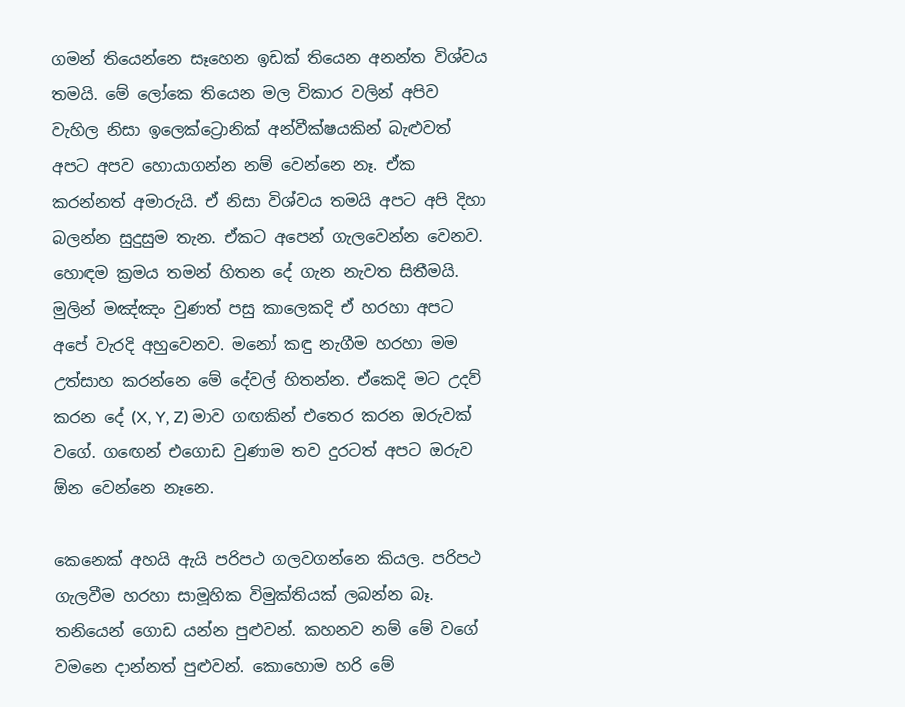ගමන් තියෙන්නෙ සෑහෙන ඉඩක් තියෙන අනන්ත විශ්වය තමයි. මේ ලෝකෙ තියෙන මල විකාර වලින් අපිව වැහිල නිසා ඉලෙක්ට්‍රොනික් අන්වීක්ෂයකින් බැළුවත් අපට අපව හොයාගන්න නම් වෙන්නෙ නෑ. ඒක කරන්නත් අමාරුයි. ඒ නිසා විශ්වය තමයි අපට අපි දිහා බලන්න සුදුසුම තැන. ඒකට අපෙන් ගැලවෙන්න වෙනව. හොඳම ක්‍රමය තමන් හිතන දේ ගැන නැවත සිතීමයි. මුලින් මඤ්ඤං වුණත් පසු කාලෙකදි ඒ හරහා අපට අපේ වැරදි අහුවෙනව. මනෝ කඳු නැගීම හරහා මම උත්සාහ කරන්නෙ මේ දේවල් හිතන්න. ඒකෙදි මට උදව් කරන දේ (X, Y, Z) මාව ගඟකින් එතෙර කරන ඔරුවක් වගේ. ග‍ඟෙන් එගොඩ වුණාම තව දුරටත් අපට ඔරුව ඕන වෙන්නෙ නෑනෙ.

කෙනෙක් අහයි ඇයි පරිපථ ගලවගන්නෙ කියල. පරිපථ ගැලවීම හරහා සාමූහික විමුක්තියක් ලබන්න බෑ. තනියෙන් ගොඩ යන්න පුළුවන්. කහනව නම් මේ වගේ වමනෙ දාන්නත් පුළුවන්. කොහොම හරි මේ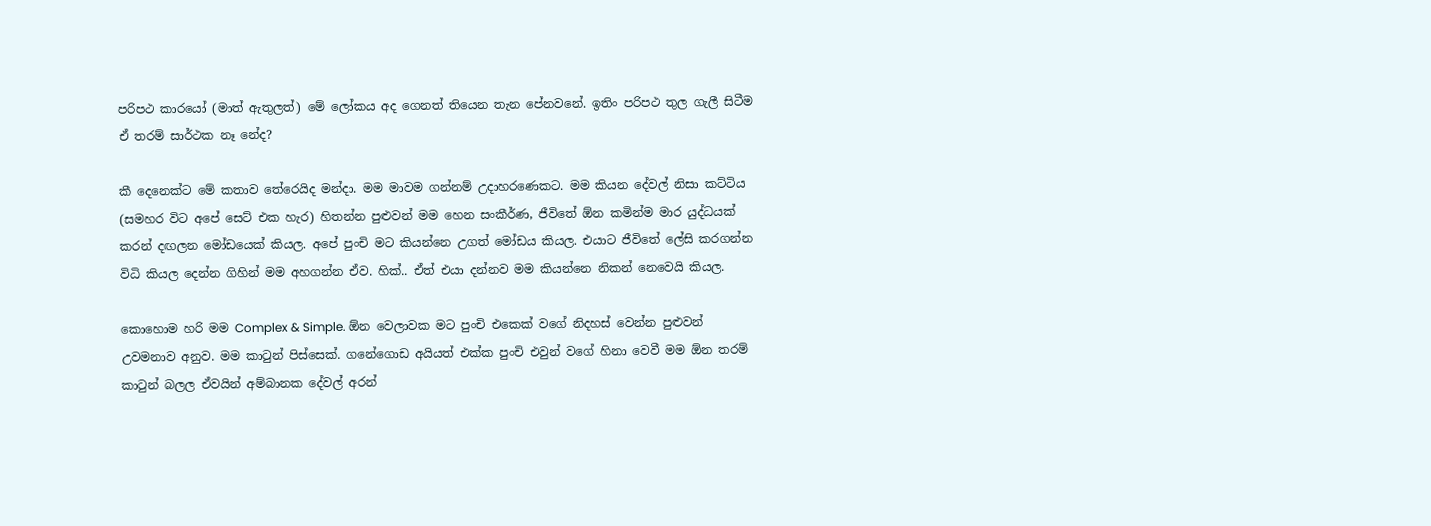පරිපථ කාරයෝ (මාත් ඇතුලත්) මේ ලෝකය අද ගෙනත් තියෙන තැන පේනවනේ. ඉතිං පරිපථ තුල ගැලී සිටීම ඒ තරම් සාර්ථක නෑ නේද?

කී‍ දෙනෙක්ට මේ කතාව ‍තේරෙයිද මන්දා. මම මාවම ගන්නම් උදාහරණෙකට. මම කියන දේවල් නිසා කට්ටිය (සමහර විට අපේ සෙට් එක හැර) හිතන්න පුළුවන් මම හෙන සංකීර්ණ, ජීවිතේ ඕන කමින්ම මාර යුද්ධයක් කරන් දඟලන මෝඩයෙක් කියල. අපේ පුංචි මට කියන්නෙ උගත් මෝඩය කියල. එයාට ජීවිතේ ලේසි කරගන්න විධි කියල දෙන්න ගිහින් මම අහගන්න ඒව. හික්.. ඒත් එයා දන්නව මම කියන්නෙ නිකන් නෙවෙයි කියල.

කොහොම හරි මම Complex & Simple. ඕන වෙලාවක මට පුංචි එකෙක් වගේ නිදහස් වෙන්න පුළුවන් උවමනාව අනුව. මම කාටුන් පිස්සෙක්. ගනේගොඩ අයියත් එක්ක පුංචි එවුන් වගේ හිනා වෙවී මම ඕන තරම් කාටුන් බලල ඒවයින් අම්බානක දේවල් අරන්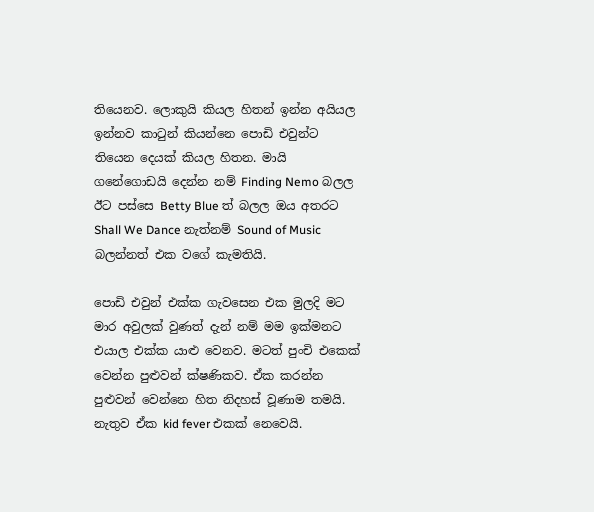තියෙනව. ලොකුයි කියල හිතන් ඉන්න අයියල ඉන්නව කාටුන් කියන්නෙ පොඩි එවුන්ට තියෙන දෙයක් කියල හිතන. මායි ගනේගොඩයි දෙන්න නම් Finding Nemo බලල ඊට පස්සෙ Betty Blue ත් බලල ඔය අතරට Shall We Dance නැත්නම් Sound of Music බලන්නත් එක වගේ කැමතියි.

පොඩි එවුන් එක්ක ගැවසෙන එක මුලදි මට මාර අවුලක් වුණත් දැන් නම් මම ඉක්මනට එයාල එක්ක යාළු වෙනව. මටත් පුංචි එකෙක් වෙන්න පුළුවන් ක්ෂණිකව. ඒක කරන්න පුළුවන් වෙන්නෙ හිත නිදහස් වූණාම තමයි. නැතුව ඒක kid fever එකක් නෙවෙයි.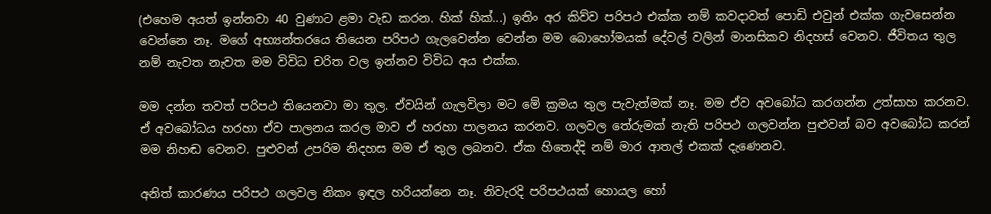(එහෙම අයත් ඉන්නවා 40 වුණාට ළමා වැඩ කරන. හික් හික්...) ඉතිං අර කිව්ව පරිපථ එක්ක නම් කවදාවත් පොඩි එවුන් එක්ක ගැවසෙන්න වෙන්නෙ නෑ. මගේ අභ්‍යන්තරයෙ තියෙන පරිපථ ගැ‍ලවෙන්න වෙන්න මම බොහෝමයක් දේවල් වලින් මානසිකව නිදහස් වෙනව. ජීවිතය තුල නම් නැවත නැවත මම විවිධ චරිත වල ඉන්නව විවිධ අය එක්ක.

මම දන්න තවත් පරිපථ තියෙනවා මා තුල. ඒවයින් ගැලවිලා මට මේ ක්‍රමය තුල පැවැත්මක් නෑ. මම ඒව අවබෝධ කරගන්න උත්සාහ කරනව. ඒ අවබෝධය හරහා ඒව පාලනය කරල මාව ඒ හරහා පාලනය කරනව. ගලවල තේරුමක් නැති පරිපථ ගලවන්න පුළුවන් බව අවබෝධ කරන් මම නිහඬ වෙනව. පුළුවන් උපරිම නිදහස මම ඒ තුල ලබනව. ඒක හිතෙද්දි නම් මාර ආතල් එකක් දැණෙනව.

අනිත් කාරණය පරිපථ ගලවල නිකං ඉඳල හරියන්නෙ නෑ. නිවැරදි පරිපථයක් හොයල හෝ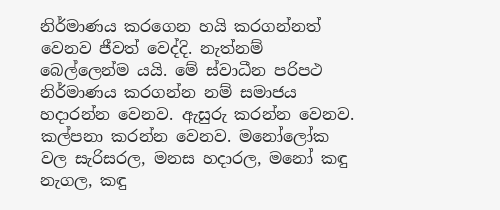නිර්මාණය කරගෙන හයි කරගන්නත් වෙනව ජීවත් වෙද්දි. නැත්නම් බෙල්ලෙන්ම යයි. මේ ස්වාධීන පරිපථ නිර්මාණය කරගන්න නම් සමාජය හදාරන්න වෙනව. ඇසුරු කරන්න වෙනව. කල්පනා කරන්න වෙනව. මනෝලෝක වල සැරිසරල, මනස හදාරල, මනෝ කඳු නැගල, කඳු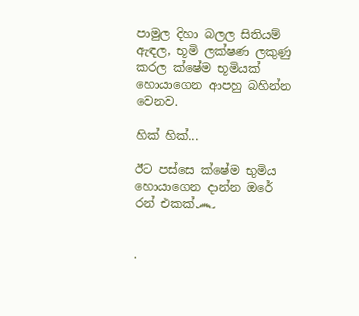පාමුල දිහා බලල සිතියම් ඇඳල, භූමි ලක්ෂණ ලකුණු කරල ක්ෂේම භූමියක් හොයාගෙන ආපහු බහින්න වෙනව.

හික් හික්...

ඊට පස්සෙ ක්ෂේම භුමිය හොයාගෙන දාන්න ඔරේ රන් එකක්෴


.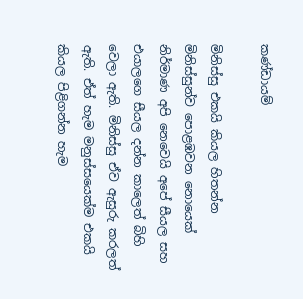කණ්ඩායම්

මිනිස්සු එකයි කියල හිතන්න මිනිස්සුන්ව පොළඹවන නොයෙක් නිර්මාණ අපි නෙවෙයි අපේ සීයල සහ එයාලගෙ සීයල දන්න කාලෙත් බිහි වෙලා ඇති. මිනිස්සු ඒව ඇසුරු කරලත් ඇති. ඒත් හැම මනුස්සයෙක්ම එකයි කියල පිළිගන්න හැම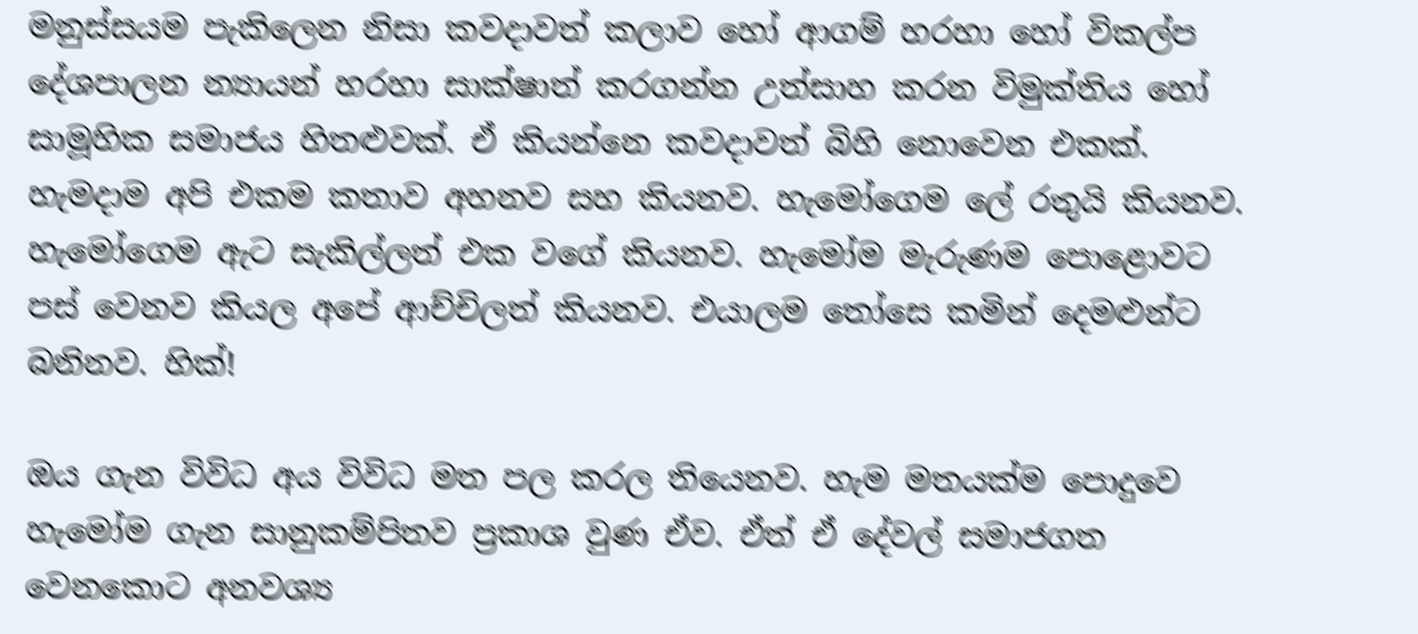මනුස්සයම පැකිලෙන නිසා කවදාවත් කලාව හෝ ආගම් හරහා හෝ විකල්ප දේශපාලන න්‍යායන් හරහා සාක්ෂාත් කරගන්න උත්සාහ කරන විමුක්තිය හෝ සාමූහික සමාජය හිතළුවක්. ඒ කියන්නෙ කවදාවත් බිහි නොවෙන එකක්. හැමදාම අපි එකම කතාව අහනව සහ කියනව. හැමෝගෙම ලේ රතුයි කියනව. හැමෝගෙම ඇට සැකිල්ලත් එක වගේ කියනව. හැමෝම මැරුණම පොළොවට පස් වෙනව කියල අපේ ආච්චිලත් කියනව. එයාලම තෝසෙ කමින් දෙමළුන්ට බනිනව. හික්!

ඔය ගැන විවිධ අය විවිධ මත පල කරල තියෙනව. හැම මතයක්ම පොදුවෙ හැමෝම ගැන සානුකම්පිතව ප්‍රකාශ වුණ ඒව. ඒත් ඒ දේවල් සමාජගත වෙනකොට අනවශ්‍ය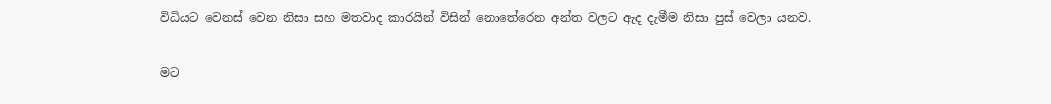විධියට වෙනස් වෙන නිසා සහ මතවාද කාරයින් විසින් නොතේරෙන අන්ත වලට ඇද දැමීම නිසා පුස් වෙලා යනව.

මට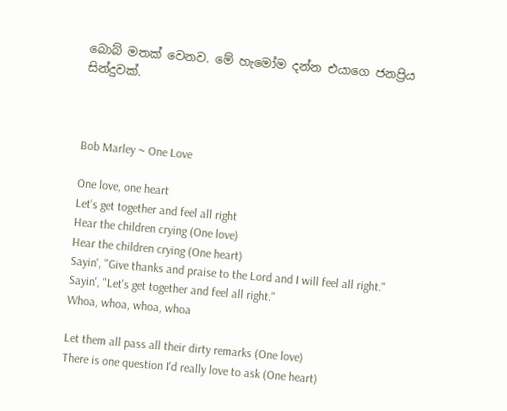බොබ් මතක් වෙනව. මේ හැමෝම දන්න එයාගෙ ජනප්‍රිය සින්දුවක්.



Bob Marley ~ One Love

One love, one heart
Let's get together and feel all right
Hear the children crying (One love)
Hear the children crying (One heart)
Sayin', "Give thanks and praise to the Lord and I will feel all right."
Sayin', "Let's get together and feel all right."
Whoa, whoa, whoa, whoa

Let them all pass all their dirty remarks (One love)
There is one question I'd really love to ask (One heart)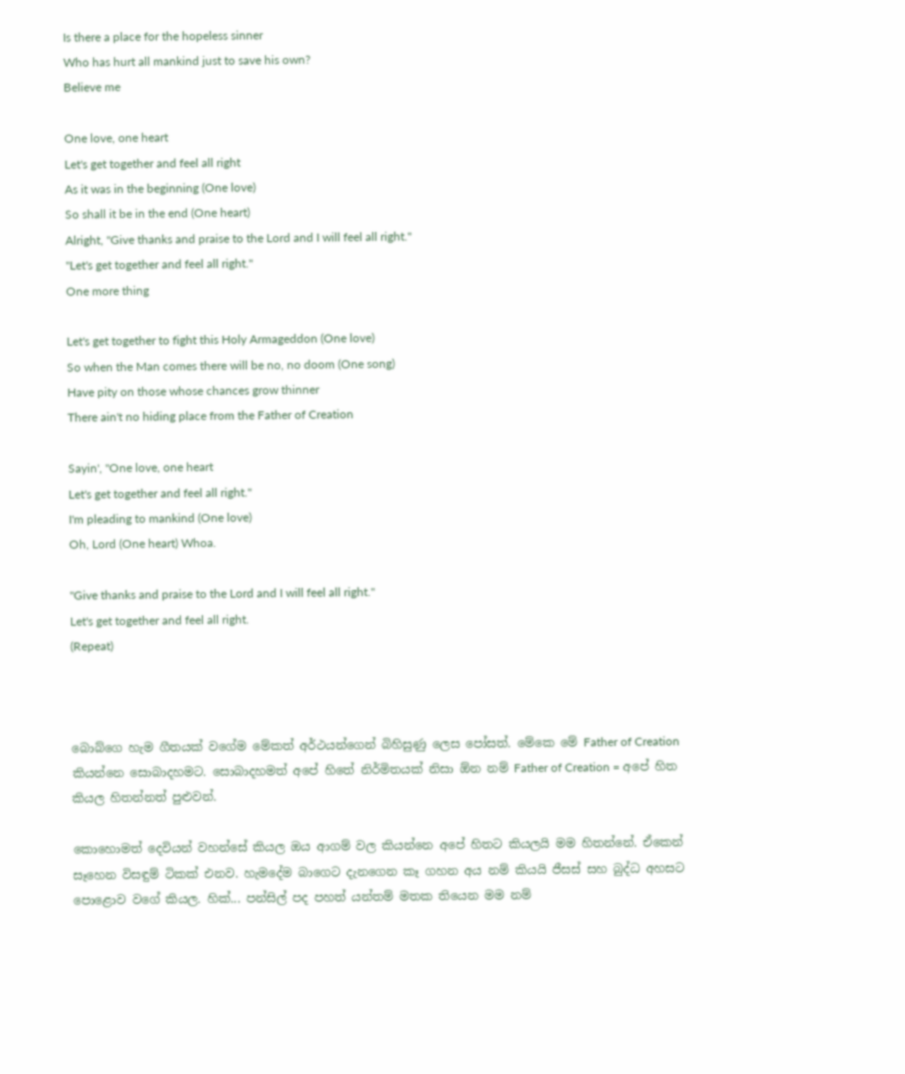Is there a place for the hopeless sinner
Who has hurt all mankind just to save his own?
Believe me

One love, one heart
Let's get together and feel all right
As it was in the beginning (One love)
So shall it be in the end (One heart)
Alright, "Give thanks and praise to the Lord and I will feel all right."
"Let's get together and feel all right."
One more thing

Let's get together to fight this Holy Armageddon (One love)
So when the Man comes there will be no, no doom (One song)
Have pity on those whose chances grow thinner
There ain't no hiding place from the Father of Creation

Sayin', "One love, one heart
Let's get together and feel all right."
I'm pleading to mankind (One love)
Oh, Lord (One heart) Whoa.

"Give thanks and praise to the Lord and I will feel all right."
Let's get together and feel all right.
(Repeat)



බොබ්ගෙ හැම ගීතයක් වගේම මේකත් අර්ථයන්ගෙන් බිහිසුණු ලෙස පෝසත්. මේකෙ මේ Father of Creation කියන්නෙ සොබාදහම‍ට. සොබාදහමත් අපේ හිතේ නිර්මිතයක් නිසා ඕන නම් Father of Creation = අපේ හිත කියල හිතන්නත් පුළුවන්.

කොහොමත් දෙවියන් වහන්සේ කියල ඔය ආගම් වල කියන්නෙ අපේ හිතට කියලයි මම හිතන්නේ. ඒකෙන් සෑහෙන විසඳුම් ටිකක් එනව. හැමදේම බාගෙට දැනගෙන කෑ ගහන අය නම් කියයි ජීසස් සහ බුද්ධ අහසට පොළොව වගේ කියල. හික්... පන්සිල් පද පහත් යන්තම් මතක තියෙන මම නම්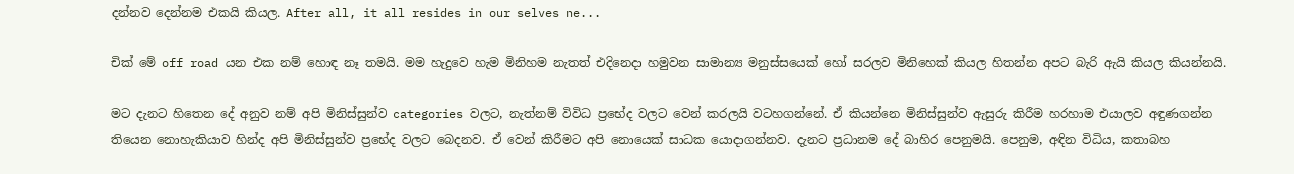දන්නව දෙන්නම එකයි කියල. After all, it all resides in our selves ne...

චික් මේ off road යන එක නම් හොඳ නෑ තමයි. මම හැදුවෙ හැම මිනිහම නැතත් එදිනෙදා හමුවන සාමාන්‍ය මනුස්සයෙක් හෝ සරලව මිනිහෙක් කියල හිතන්න අපට බැරි ඇයි කියල කියන්නයි.

මට දැනට හිතෙන දේ අනුව නම් අපි මිනිස්සුන්ව categories වලට, නැත්නම් විවිධ ප්‍රභේද වලට වෙන් කරලයි වටහගන්නේ. ඒ කියන්නෙ මිනිස්සුන්ව ඇසුරු කිරීම හරහාම එයාලව අඳුණගන්න තියෙන නොහැකියාව හින්ද අපි මිනිස්සුන්ව ප්‍රභේද වලට බෙදනව. ඒ වෙන් කිරීමට අපි නොයෙක් සාධක යොදාගන්නව. දැනට ප්‍රධානම දේ බාහිර පෙනුමයි. පෙනුම, අඳින විධිය, කතාබහ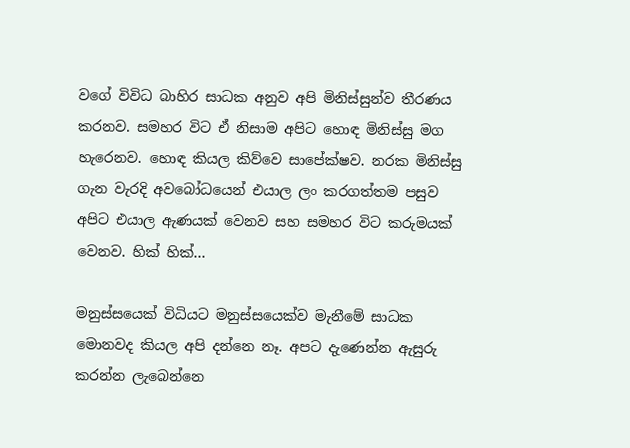වගේ විවිධ බාහිර සාධක අනුව අපි මිනිස්සුන්ව තීරණය කරනව. සමහර විට ඒ නිසාම අපිට හොඳ මිනිස්සු මග හැරෙනව. හොඳ කියල කිව්වෙ සාපේක්ෂව. නරක මිනිස්සු ගැන වැරදි අවබෝධයෙන් එයාල ලං කරගත්තම පසුව අපිට එයාල ඇණයක් වෙනව සහ සමහර විට කරුමයක් වෙනව. හික් හික්...

මනුස්සයෙක් විධියට මනුස්සයෙක්ව මැනීමේ සාධක මොනවද කියල අපි දන්නෙ නෑ. අපට දැණෙන්න ඇසුරු කරන්න ලැබෙන්නෙ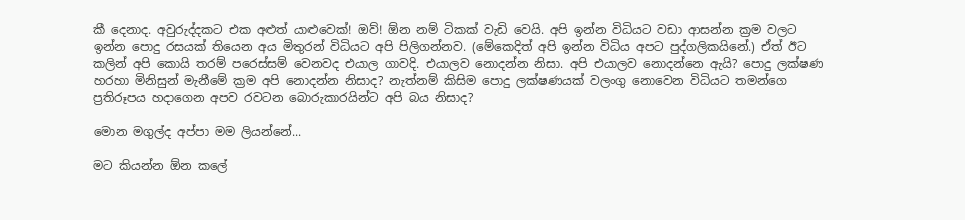කී දෙනාද. අවුරුද්දකට එක අළුත් යාළුවෙක්! ඔව්! ඕන නම් ටිකක් වැඩි වෙයි. අපි ඉන්න විධියට වඩා ආසන්න ක්‍රම වලට ඉන්න පොදු රසයක් තියෙන අය මිතුරන් විධියට අපි පිලිගන්නව. (මේකෙදිත් අපි ඉන්න විධිය අපට පුද්ගලිකයිනේ.) ඒත් ඊට කලින් අපි කොයි තරම් පරෙස්සම් වෙනවද එයාල ගාවදි. එයාලව නොදන්න නිසා. අපි එයාලව නොදන්නෙ ඇයි? පොදු ලක්ෂණ හරහා මිනිසුන් මැනීමේ ක්‍රම අපි නොදන්න නිසාද? නැත්නම් කිසිම පොදු ලක්ෂණයක් වලංගු නොවෙන විධියට තමන්ගෙ ප්‍රතිරූපය හදාගෙන අපව රවටන බොරුකාරයින්ට අපි බය නිසාද?

මොන මගුල්ද අප්පා මම ලියන්නේ...

මට කියන්න ඕන කලේ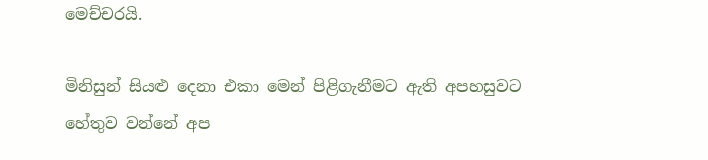මෙච්චරයි.

මිනිසුන් සියළු දෙනා එකා මෙන් පිළිගැනීමට ඇති අපහසුවට හේතුව වන්නේ අප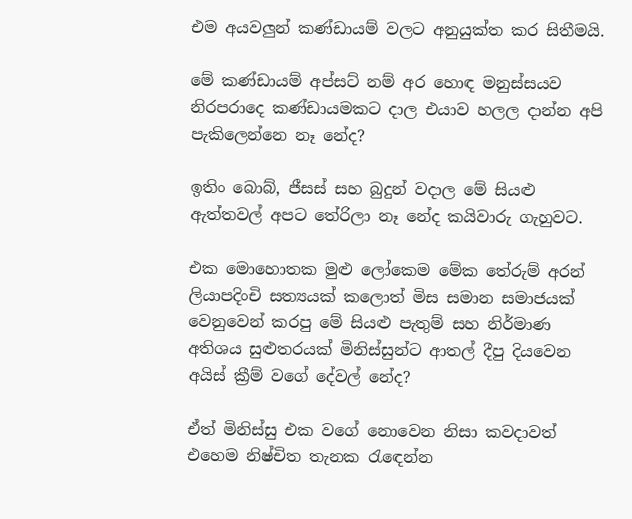එම අයවලුන් කණ්ඩායම් වලට අනුයුක්ත කර සිතීමයි.

මේ කණ්ඩායම් අප්සට් නම් අර හොඳ මනුස්සයව නිරපරාදෙ කණ්ඩායමකට දාල එයාව හලල දාන්න අපි පැකිලෙන්නෙ නෑ නේද?

ඉතිං බොබ්, ජීසස් සහ බුදුන් වදාල මේ සියළු ඇත්තවල් ‍අපට තේරිලා නෑ නේද කයිවාරු ගැහුවට.

එක මොහොතක මුළු ලෝකෙම මේක තේරුම් අරන් ලියාපදිංචි සත්‍යයක් කලොත් මිස සමාන සමාජයක් වෙනුවෙන් කරපු මේ සියළු පැතුම් සහ නිර්මාණ අතිශය සුළුතරයක් මිනිස්සුන්ට ආතල් දීපු දියවෙන අයිස් ක්‍රීම් වගේ දේවල් නේද?

ඒත් මිනිස්සු එක වගේ නොවෙන නිසා කවදාවත් එහෙම නිෂ්චිත තැනක රැ‍ඳෙන්න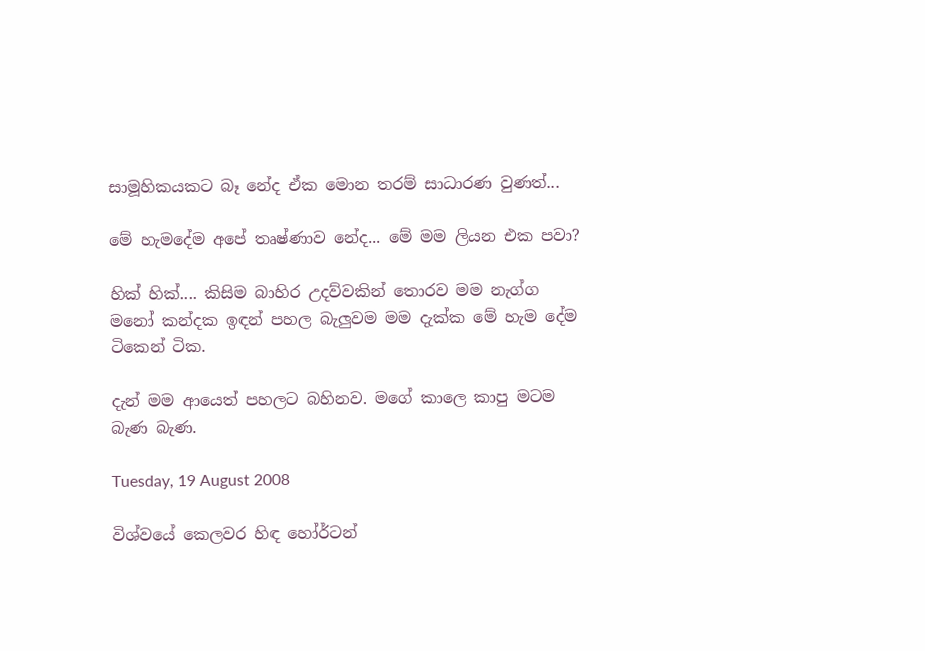සාමූහිකයකට බෑ නේද ඒක මොන තරම් සාධාරණ වුණත්...

මේ හැමදේම අපේ තෘෂ්ණාව නේද... මේ මම ලියන එක පවා?

හික් හික්.... කිසිම බාහිර උදව්වකින් තොරව මම නැග්ග මනෝ කන්දක ඉඳන් පහල බැලුවම මම දැක්ක මේ හැම දේම ටි‍කෙන් ටික.

දැන් මම ආයෙත් පහලට බහිනව. මගේ කාලෙ කාපු ම‍ටම බැණ බැණ.

Tuesday, 19 August 2008

විශ්වයේ කෙලවර හිඳ හෝර්ටන්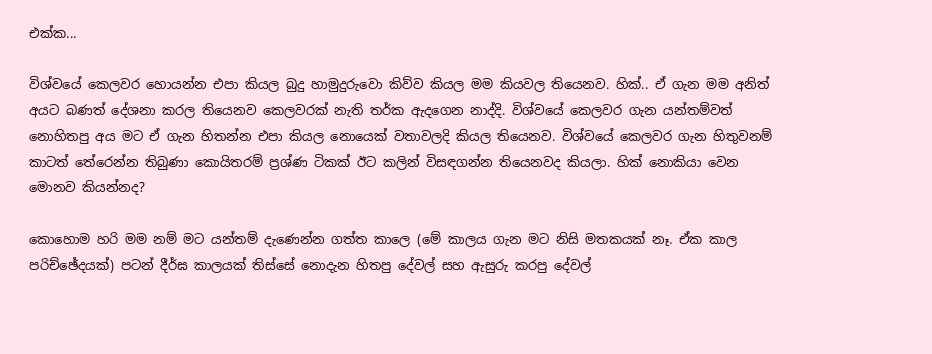එක්ක...

විශ්වයේ කෙලවර හොයන්න එපා කියල බුදු හාමුදුරුවො කිව්ව කියල මම කියවල තියෙනව. හික්.. ඒ ගැන මම අනිත් අයට බණත් දේශනා කරල තියෙනව කෙලවරක් නැති තර්ක ඇදගෙන නාද්දි. විශ්වයේ කෙලවර ගැන යන්තම්වත් නොහිතපු අය මට ඒ ගැන හිතන්න එපා කියල නොයෙක් වතාවලදි කියල තියෙනව. විශ්වයේ කෙලවර ගැන හිතුවනම් කාටත් තේරෙන්න තිබුණා කොයිතරම් ප්‍රශ්ණ ටිකක් ඊට කලින් විසඳගන්න තියෙනවද කියලා. හික් නොකියා වෙන මොනව කියන්නද?

කොහොම හරි මම නම් මට යන්තම් දැණෙන්න ගත්ත කාලෙ (මේ කාලය ගැන මට නිසි මතකයක් නෑ. ඒක කාල පරිච්ඡේදයක්) පටන් දීර්ඝ කාලයක් තිස්සේ නොදැන හිතපු දේවල් සහ ඇසුරු කරපු දේවල්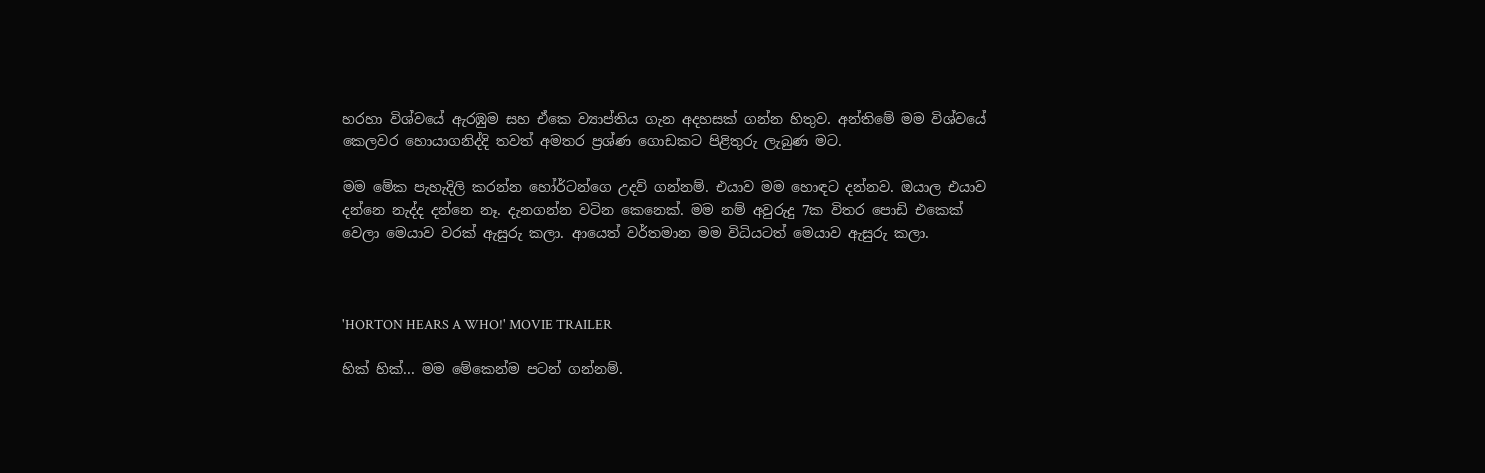හරහා විශ්වයේ ඇරඹුම සහ ඒකෙ ව්‍යාප්තිය ගැන අදහසක් ගන්න හිතුව. අන්තිමේ මම විශ්වයේ කෙලවර හොයාගනිද්දි තවත් අමතර ප්‍රශ්ණ ගොඩකට පිළිතුරු ලැබුණ මට.

මම මේක පැහැදිලි කරන්න හෝර්ටන්ගෙ උදව් ගන්නම්. එයාව මම හොඳට දන්නව. ඔයාල එයාව දන්නෙ නැද්ද දන්නෙ නෑ. දැනගන්න වටින කෙනෙක්. මම නම් අවුරුදු 7ක විතර පොඩි එකෙක් වෙලා මෙයාව වරක් ඇසුරු කලා. ආයෙත් වර්තමාන මම විධියටත් මෙයාව ඇසුරු කලා.



'HORTON HEARS A WHO!' MOVIE TRAILER

හික් හික්... මම මේකෙන්ම පටන් ගන්නම්.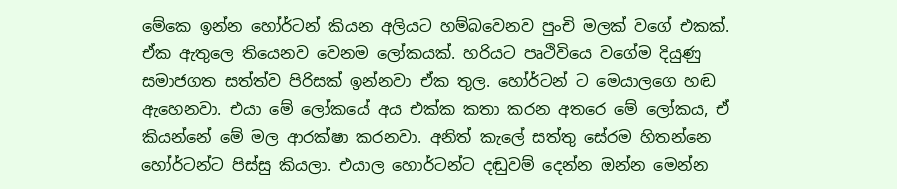මේකෙ ඉන්න හෝර්ටන් කියන අලියට හම්බවෙනව පුංචි මලක් වගේ එකක්. ඒක ඇතුලෙ තියෙනව වෙනම ලෝකයක්. හරියට පෘථිවි‍යෙ වගේම දියුණු සමාජගත සත්ත්ව පිරිසක් ඉන්නවා ඒක තුල. හෝර්ටන් ට මෙයාලගෙ හඬ ඇහෙනවා. එයා ‍මේ ලෝකයේ අය එක්ක කතා කරන අතරෙ මේ ලෝකය, ඒ කියන්නේ මේ මල ආරක්ෂා කරනවා. අනිත් කැලේ සත්තු සේරම හිතන්නෙ හෝර්ටන්ට පිස්සු කියලා. එයාල හොර්ටන්ට දඬුවම් දෙන්න ඔන්න මෙන්න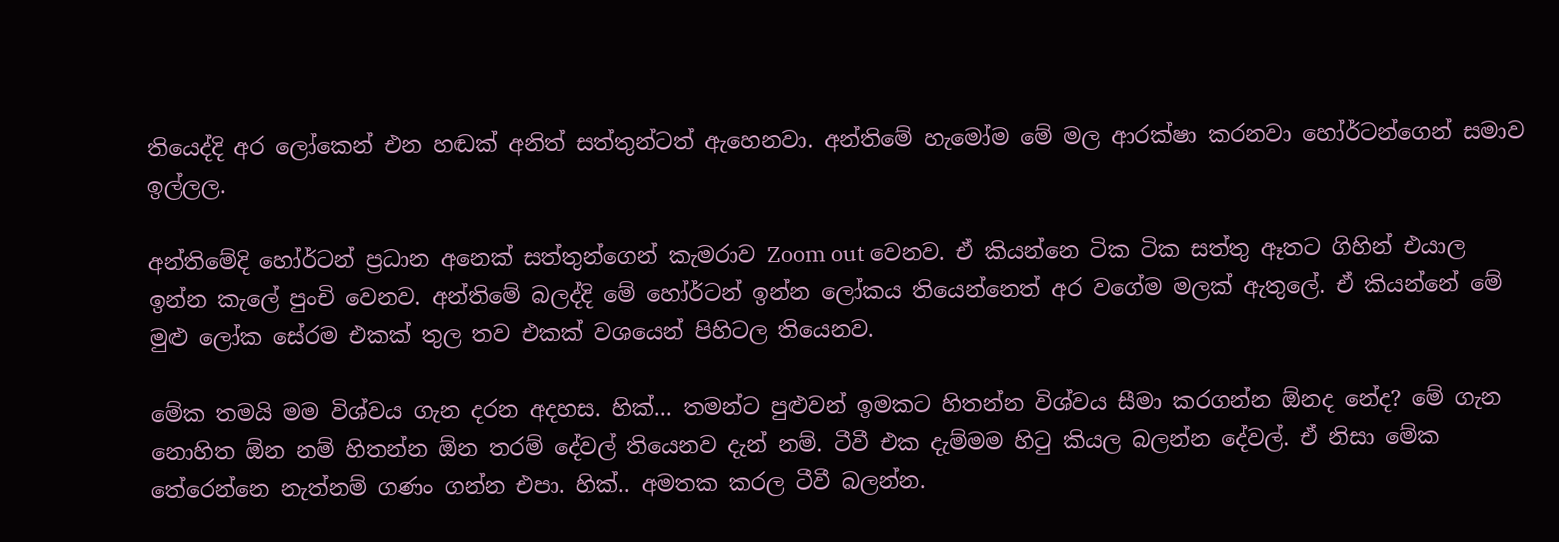තියෙද්දි අර ලෝකෙන් එන හඬක් අනිත් සත්තුන්ටත් ඇහෙනවා. අන්තිමේ හැමෝම මේ මල ආරක්ෂා කරනවා හෝර්ටන්ගෙන් සමාව ඉල්ලල.

අන්තිමේදි හෝර්ටන් ප්‍රධාන අනෙක් සත්තුන්ගෙන් කැමරාව Zoom out වෙනව. ඒ කියන්නෙ ටික ටික සත්තු ඈතට ගිහින් එයාල ඉන්න කැලේ පුංචි වෙනව. අන්තිමේ බලද්දි මේ හෝර්ටන් ඉන්න ලෝකය තියෙන්නෙත් අර වගේම මලක් ඇතුලේ. ඒ කියන්නේ මේ මුළු ලෝක සේරම එකක් තුල තව එකක් වශයෙන් පිහිටල තියෙනව.

මේක තමයි මම විශ්වය ගැන දරන අදහස. හික්... තමන්ට පුළුවන් ඉමකට හිතන්න විශ්වය සීමා කරගන්න ඕනද නේද? මේ ගැන නොහිත ඕන නම් හිතන්න ඕන තරම් දේවල් තියෙනව දැන් නම්. ටීවී එක දැම්මම හිටු කියල බලන්න දේවල්. ඒ නිසා මේක තේරෙන්නෙ නැත්නම් ගණං ගන්න එපා. හික්.. අමතක කරල ටීවී බලන්න.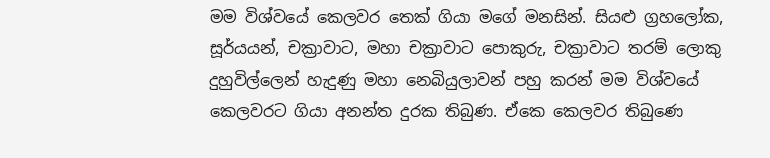මම විශ්වයේ කෙලවර තෙක් ගියා මගේ මනසින්. සියළු ග්‍රහලෝක, සූර්යයන්, චක්‍රාවාට, මහා චක්‍රාවා‍ට පොකුරු, චක්‍රාවාට තරම් ලොකු දුහුවිල්ලෙන් හැදුණු මහා නෙබියුලාවන් පහු කරන් මම විශ්වයේ කෙලවරට ගියා අනන්ත දුරක තිබුණ. ඒකෙ කෙලවර තිබුණෙ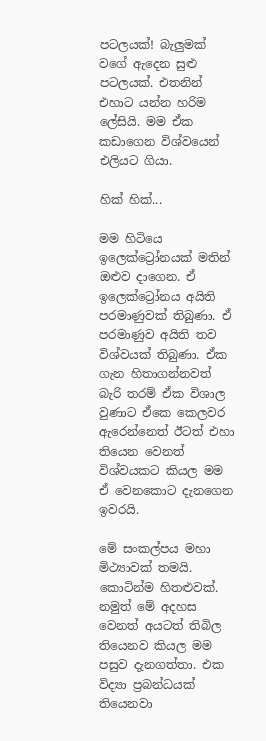පටලයක්! බැලුමක් වගේ ඇදෙන සුළු පටලයක්. එතනින් එහාට යන්න හරිම ලේසියි. මම ඒක කඩාගෙන විශ්වයෙන් එලියට ගියා.

හික් හික්...

මම හිටියෙ ඉලෙක්ට්‍රෝනයක් මතින් ඔළුව දාගෙන. ඒ ඉලෙක්ට්‍රෝනය අයිති පරමාණුවක් තිබුණා. ඒ පරමාණුව අයිති තව විශ්වයක් තිබුණා. ඒක ගැන හිතාගන්නවත් බැරි තරම් ඒක විශාල වුණාට ඒකෙ කෙලවර ඇරෙන්නෙත් ඊටත් එහා තියෙන වෙනත් විශ්වයකට කියල මම ඒ වෙනකොට දැනගෙන ඉවරයි.

මේ සංකල්පය මහා මිථ්‍යාවක් තමයි. කොටින්ම හිතළුවක්. නමුත් මේ අදහස වෙනත් අයටත් තිබිල තියෙනව කියල මම පසුව දැනගත්තා. එක විද්‍යා ප්‍රබන්ධයක් තියෙනවා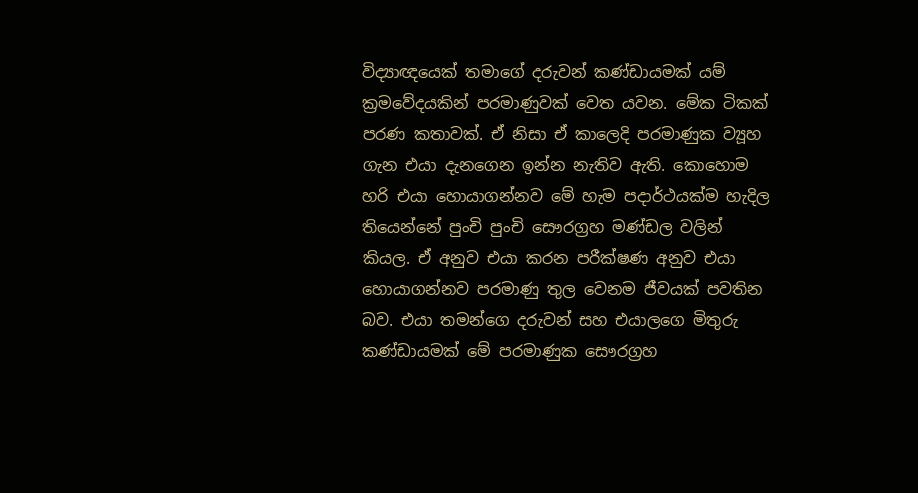විද්‍යාඥයෙක් තමාගේ දරුවන් කණ්ඩායමක් යම් ක්‍රමවේදයකින් පරමාණුවක් වෙත යවන. මේක ටිකක් පරණ කතාවක්. ඒ නිසා ‍ඒ කාලෙදි පරමාණුක ව්‍යූහ ගැන එයා දැනගෙන ඉන්න නැතිව ඇති. කොහොම හරි එයා හොයාගන්නව මේ හැම පදාර්ථයක්ම හැදිල තියෙන්නේ පුංචි පුංචි සෞරග්‍රහ මණ්ඩල වලින් කියල. ඒ අනුව එයා කරන පරීක්ෂණ අනුව එයා හොයාගන්නව පරමාණු තුල වෙනම ජීවයක් පවතින බව. එයා තමන්ගෙ දරුවන් සහ එයාලගෙ මිතුරු කණ්ඩායමක් මේ පරමාණුක සෞරග්‍රහ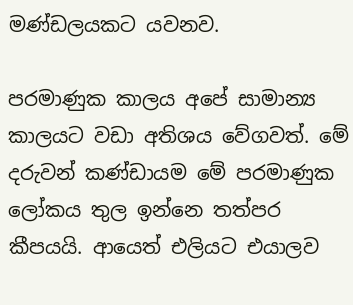මණ්ඩලයකට යවනව.

පරමාණුක කාලය අපේ සාමාන්‍ය කාලයට වඩා අතිශය වේගවත්. මේ දරුවන් කණ්ඩායම මේ පරමාණුක ලෝකය තුල ඉන්නෙ තත්පර කීපයයි. ආයෙත් එලියට එයාලව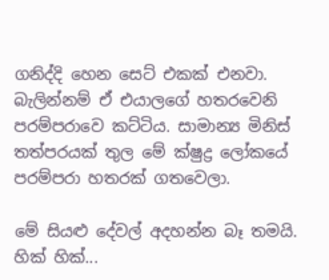ගනිද්දි හෙන සෙට් එකක් එනවා. බැලින්නම් ඒ එයාලගේ හතරවෙනි පරම්පරාවෙ කට්ටිය. සාමාන්‍ය මිනිස් තත්පරයක් තුල ‍මේ ක්ෂුද්‍ර ලෝකයේ පරම්පරා හතරක් ගතවෙලා.

මේ සියළු දේවල් අදහන්න බෑ තමයි. හික් හික්...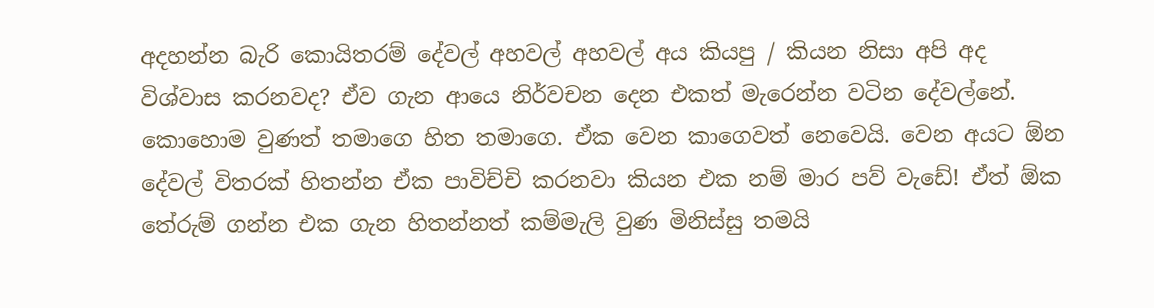අදහන්න බැරි කොයිතරම් දේවල් අහවල් අහවල් අය කියපු / කියන නිසා අපි අද විශ්වාස කරනවද? ඒව ගැන ආයෙ නිර්වචන දෙන එකත් මැරෙන්න වටින දේවල්නේ. කොහොම වුණත් තමාගෙ හිත තමාගෙ. ඒක වෙන කාගෙවත් නෙවෙයි. වෙන අයට ඕන දේවල් විතරක් හිතන්න ඒක පාවිච්චි කරනවා කියන එක නම් මාර පව් වැඩේ! ඒත් ඕක තේරුම් ගන්න එක ගැන හිතන්නත් කම්මැලි වුණ මිනිස්සු තමයි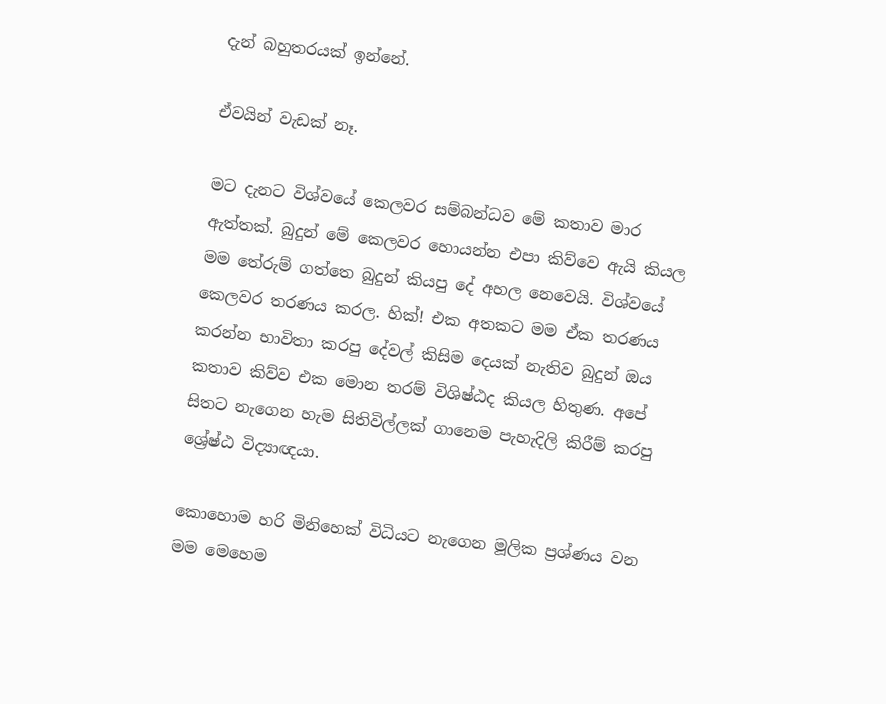දැන් බහුතරයක් ඉන්නේ.

ඒවයින් වැඩක් නෑ.

මට දැනට විශ්වයේ කෙලවර සම්බන්ධව මේ කතාව මාර ඇත්තක්. බුදුන් මේ කෙලවර හොයන්න එපා කිව්වෙ ඇයි කියල මම තේරුම් ගත්තෙ බුදුන් කියපු දේ අහල නෙවෙයි. විශ්වයේ කෙලවර තරණය කරල. හික්! එක අතකට මම ඒක තරණය කරන්න භාවිතා කරපු දේවල් කිසිම දෙයක් නැතිව බුදුන් ඔය කතාව කිව්ව එක මොන තරම් විශිෂ්ඨද කියල හිතුණ. අපේ සිතට නැගෙන හැම සිතිවිල්ලක් ගානෙම පැහැදිලි කිරීම් කරපු ශ්‍රේෂ්ඨ විද්‍යාඥයා.

කොහොම හරි මිනිහෙක් විධියට නැගෙන මූලික ප්‍රශ්ණය වන මම මෙහෙම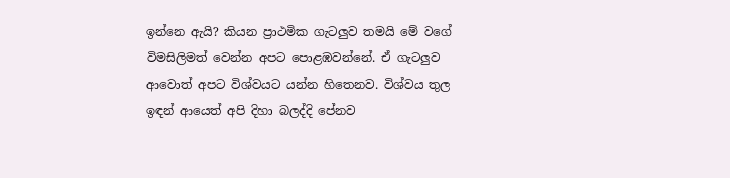ඉන්නෙ ඇයි? කියන ප්‍රාථමික ගැටලුව තමයි මේ වගේ විමසිලිමත් වෙන්න අපට පොළඹවන්නේ. ඒ ගැටලුව ආවොත් අපට විශ්වයට යන්න හිතෙනව. විශ්වය තුල ඉඳන් ආයෙත් අපි දිහා බලද්දි පේනව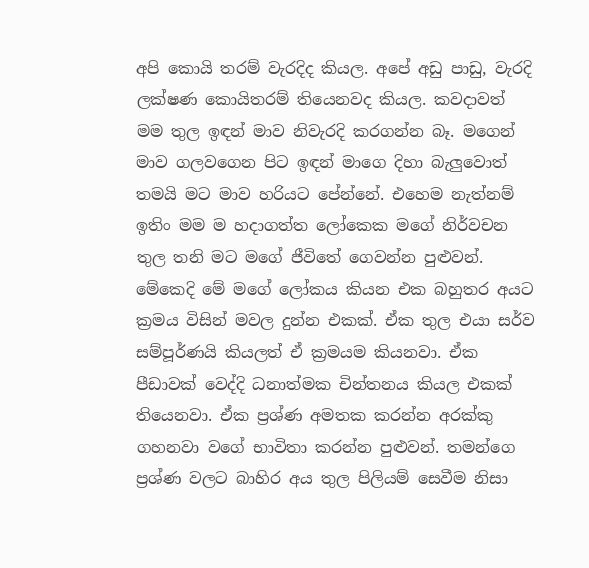අපි කොයි තරම් වැරදිද කියල. අපේ අඩු පාඩු, වැරදි ලක්ෂණ කොයිතරම් තියෙනවද කියල. කවදාවත් මම තුල ඉඳන් මාව නිවැරදි කරගන්න බෑ. මගෙන් මාව ගලවගෙන පිට ඉඳන් මාගෙ දිහා බැලුවොත් තමයි මට මාව හරියට පේන්නේ. එහෙම නැත්නම් ඉතිං මම ම හදාගත්ත ලෝකෙක මගේ නිර්වචන තුල තනි මට මගේ ජීවිතේ ගෙවන්න පුළුවන්. මේකෙදි මේ මගේ ලෝකය කියන එක බහුතර අයට ක්‍රමය විසින් මවල දුන්න එකක්. ඒක තුල එයා සර්ව සම්පූර්ණයි කියලත් ඒ‍ ක්‍රමයම කියනවා. ඒක පීඩාවක් වෙද්දි ධනාත්මක චින්තනය කියල එකක් තියෙනවා. ඒක ප්‍රශ්ණ අමතක කරන්න අරක්කු ගහනවා වගේ භාවිතා කරන්න පුළුවන්. තමන්ගෙ ප්‍රශ්ණ වලට බාහිර අය තුල පිලියම් සෙවීම නිසා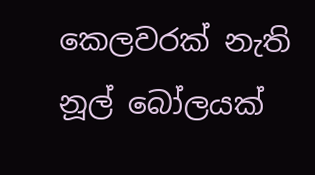කෙලවරක් නැති නූල් බෝලයක්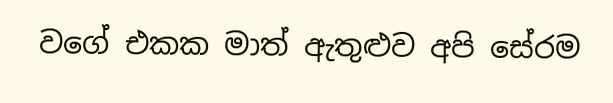වගේ එකක මාත් ඇතුළුව අපි සේරම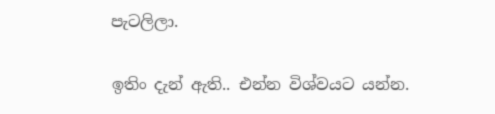පැටලිලා.

ඉතිං දැන් ඇති.. එන්න විශ්වයට යන්න.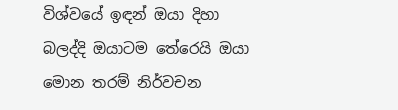විශ්වයේ ඉඳන් ඔයා දිහා බලද්දි ඔයාටම තේරෙයි ඔයා මොන තරම් නිර්වචන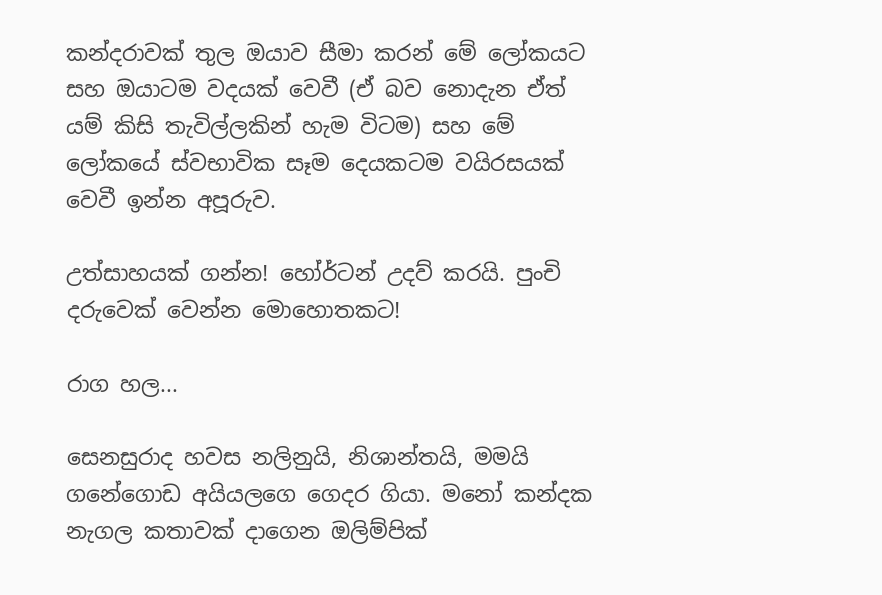කන්දරාවක් තුල ඔයාව සීමා කරන් මේ ලෝකයට සහ ඔයාටම වදයක් වෙවී (ඒ බව නොදැන ඒත් යම් කිසි තැවිල්ලකින් හැම විටම) සහ මේ ලෝකයේ ස්වභාවික සෑම දෙයකටම වයිරසයක් වෙවී ඉන්න අපූරුව.

උත්සාහයක් ගන්න! හෝර්ටන් උදව් කරයි. පුංචි දරුවෙක් වෙන්න මොහොතකට!

රාග හල...

සෙනසුරාද හවස නලිනුයි, නිශාන්තයි, මමයි ගනේගොඩ අයියලගෙ ගෙදර ගියා. මනෝ කන්දක නැගල කතාවක් දාගෙන ඔලිම්පික්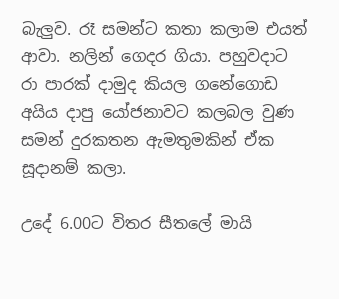බැලුව. රෑ සමන්‍ට කතා කලාම එයත් ආවා. නලින් ගෙදර ගියා. පහුවදාට රා පාරක් දාමුද කියල ගනේගොඩ අයිය දාපු යෝජනාවට කලබල වුණ සමන් දුරකතන ඇමතුමකින් ඒක සූදානම් කලා.

උදේ 6.00ට විතර සීතලේ මායි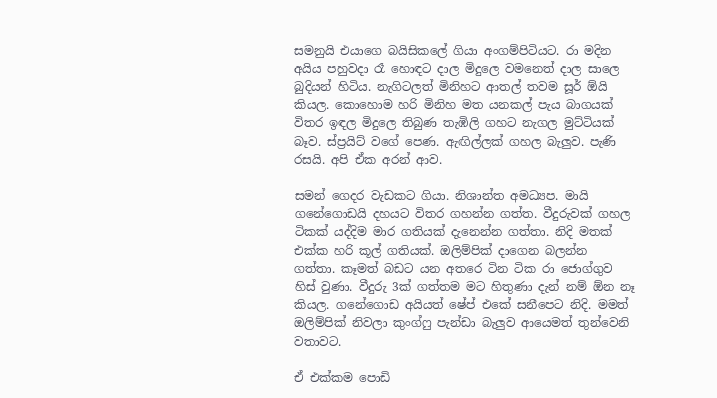සමනුයි එයාගෙ බයිසිකලේ ගියා අංගම්පිටියට. රා මදින අයිය පහුවදා රෑ හොඳට දාල මිදුලෙ වමනෙත් දාල සාලෙ බුදියන් හිටිය. නැගිටලත් මිනිහට ආතල් තවම සූර් ඕයි කියල. කොහොම හරි මිනිහ මත යනකල් පැය බාගයක් විතර ඉඳල මිදුලෙ තිබුණ තැඹිලි ගහ‍ට නැගල මුට්ටියක් බෑව. ස්ප්‍රයිට් වගේ පෙණ. ඇඟිල්ලක් ගහල බැලුව. පැණි රසයි. අපි ඒක අරන් ආව.

සමන් ගෙදර වැඩකට ගියා. නිශාන්ත අමධ්‍යප. මායි ගනේගොඩයි දහයට විතර ගහන්න ගත්ත. වීදුරුවක් ගහල ටිකක් යද්දිම මාර ගතියක් දැනෙන්න ගත්තා. නිදි මතක් එක්ක හරි කූල් ගතියක්. ඔලිම්පික් දාගෙන බලන්න ගත්තා. කෑමත් බඩ‍ට යන අතරෙ ටින ටික රා ජොග්ගුව හිස් වුණා. වීදුරු 3ක් ගත්තම මට හිතුණා දැන් නම් ඕන නෑ කියල. ගනේගොඩ අයියත් ෂේප් එකේ සනීපෙට නිදි. මමත් ඔලිම්පික් නිවලා කුංග්ෆු පැන්ඩා බැලුව ආයෙමත් තුන්වෙනි වතාවට.

ඒ එක්කම පොඩි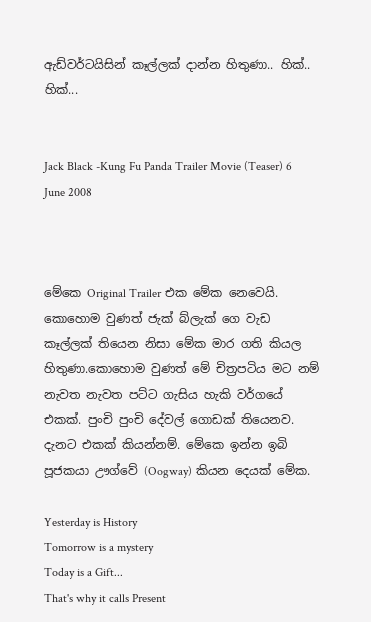ඇඩ්වර්ටයිසින් කෑල්ලක් දාන්න හිතුණා.. හික්.. හික්...


Jack Black -Kung Fu Panda Trailer Movie (Teaser) 6 June 2008



මේකෙ Original Trailer එක මේක නෙවෙයි. කොහොම වුණත් ජැක් බ්ලැක් ගෙ වැඩ කෑල්ලක් තියෙන නිසා මේක මාර ගති කියල හිතුණා.කොහොම වුණත් මේ චිත්‍රපටිය මට නම් නැවත නැවත පට්ට ගැසිය හැකි වර්ගයේ එකක්. පුංචි පුංචි දේවල් ගොඩක් තියෙනව. දැනට එකක් කියන්නම්. මේකෙ ඉන්න ඉබි පූජකයා ඌග්වේ (Oogway) කියන දෙයක් මේක.

Yesterday is History
Tomorrow is a mystery
Today is a Gift...
That's why it calls Present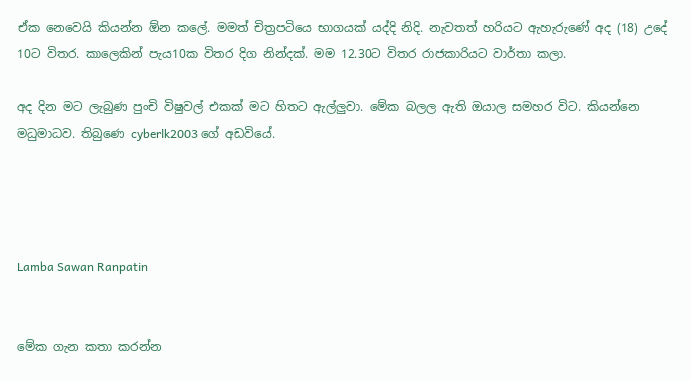ඒක නෙවෙයි කියන්න ඕන කලේ. මමත් ‍චිත්‍රපටියෙ භාගයක් යද්දි නිදි. නැවතත් හරියට ඇහැරුණේ අද (18) උදේ 10ට විතර. කාලෙකින් පැය10ක විතර දිග නින්දක්. මම 12.30ට විතර රාජකාරිය‍ට වාර්තා කලා.

අද දින මට ලැබුණ පුංචි විෂුවල් එකක් මට හිතට ඇල්ලුවා. මේක බලල ඇති ඔයාල සමහර විට. කියන්නෙ මධුමාධව. තිබුණෙ cyberlk2003 ගේ අඩවියේ.




Lamba Sawan Ranpatin


මේක ගැන කතා කරන්න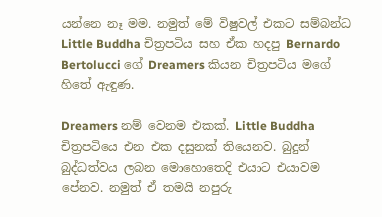යන්නෙ නෑ මම. නමුත් මේ විෂුවල් එකට සම්බන්ධ Little Buddha චිත්‍රපටිය සහ ඒක හදපු Bernardo Bertolucci ගේ Dreamers කියන චිත්‍රපටිය මගේ හිතේ ඇඳුණ.

Dreamers නම් වෙනම එකක්. Little Buddha චිත්‍රපටියෙ එන එක දසුනක් තියෙනව. බුදුන් බුද්ධත්වය ලබන මොහොතෙදි එයාට එයාවම පේනව. නමුත් ඒ තමයි නපුරු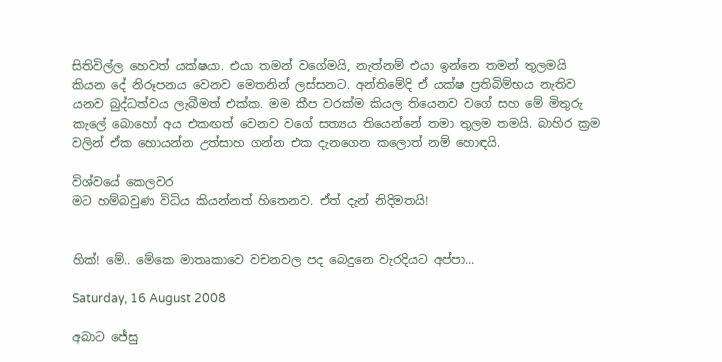සිතිවිල්ල හෙවත් යක්ෂයා. එයා තමන් වගේමයි, නැත්නම් එයා ඉන්නෙ තමන් තුලමයි කියන දේ නිරූපනය වෙනව මෙතනින් ලස්සනට. අන්තිමේදි ඒ යක්ෂ ප්‍රතිබිම්භය නැතිව යනව බුද්ධත්වය ලැබීමත් එක්ක. මම කීප වරක්ම කියල තියෙනව වගේ සහ මේ මිතුරු කැලේ බොහෝ අය එකඟත් වෙනව වගේ සත්‍යය තියෙන්නේ තමා තුලම තමයි. බාහිර ක්‍රම වලින් ඒක හොයන්න උත්සාහ ගන්න එක දැනගෙන කලොත් නම් හොඳයි.

විශ්වයේ කෙලවර
මට හම්බවුණ විධිය කියන්නත් හිතෙනව. ඒත් දැන් නිදිමතයි!


හික්! මේ.. මේකෙ මාතෘකාවෙ වචනවල පද බෙදුනෙ වැරදියට අප්පා...

Saturday, 16 August 2008

අබාට ජේසු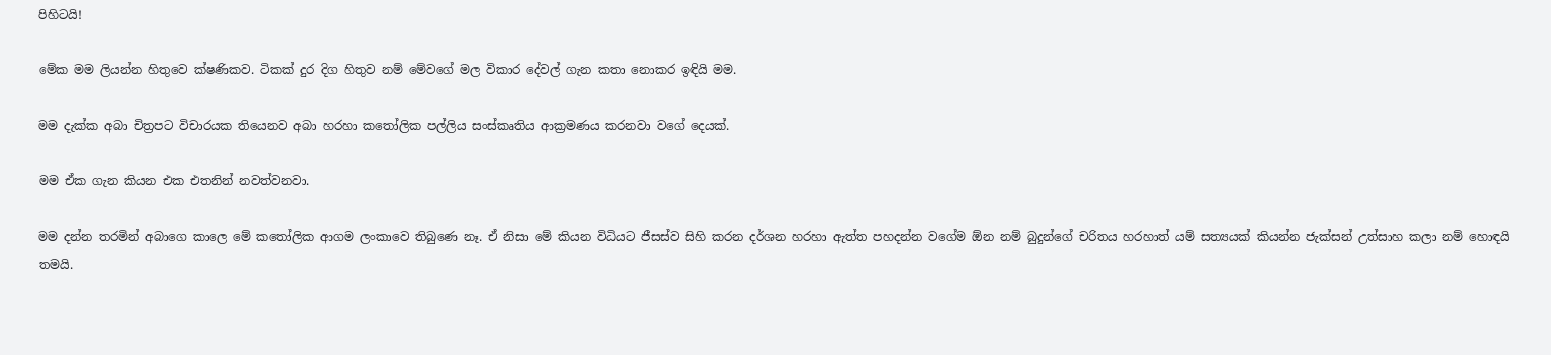පිහිටයි!

මේක මම ලියන්න හිතුවෙ ක්ෂණිකව. ටිකක් දුර දිග හිතුව නම් මේවගේ මල විකාර දේවල් ගැන කතා නොකර ඉඳියි මම.

මම දැක්ක අබා චිත්‍රපට විචාරයක තියෙනව අබා හරහා කතෝලික පල්ලිය සංස්කෘතිය ආක්‍රමණය කරනවා වගේ දෙයක්.

මම ඒක ගැන කියන එක එතනින් නවත්වනවා.

මම දන්න තරමින් අබාගෙ කාලෙ මේ කතෝලික ආගම ලංකාවෙ තිබුණෙ නෑ. ඒ නිසා මේ කියන විධියට ජීසස්ව සිහි කරන දර්ශන හරහා ඇත්ත පහදන්න වගේම ඕන නම් බුදුන්ගේ චරිතය හරහාත් යම් සත්‍යයක් කියන්න ජැක්සන් උත්සාහ කලා නම් හොඳයි තමයි.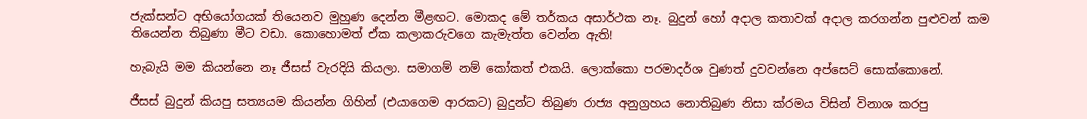ජැක්සන්ට අභියෝගයක් තියෙනව මුහුණ දෙන්න මීළඟට. මොකද මේ තර්කය අසාර්ථක නෑ. බුදුන් හෝ අදාල කතාවක් අදාල කරගන්න පුළුවන් කම තියෙන්න තිබුණා මීට වඩා. කොහොමත් ඒක කලාකරුවගෙ කැමැත්ත වෙන්න ඇති!

හැබැයි මම කියන්නෙ නෑ ජීසස් වැරදියි කියලා. සමාගම් නම් කෝකත් එකයි. ලොක්කො පරමාදර්ශ වුණත් දුවවන්නෙ අප්සෙට් සොක්කොනේ.

ජීසස් බුදුන් කියපු සත්‍යයම කියන්න ගිහින් (එයාගෙම ආරකට) බුදුන්ට තිබුණ රාජ්‍ය අනුග්‍රහය නොතිබුණ නිසා ක්රමය විසින් විනාශ කරපු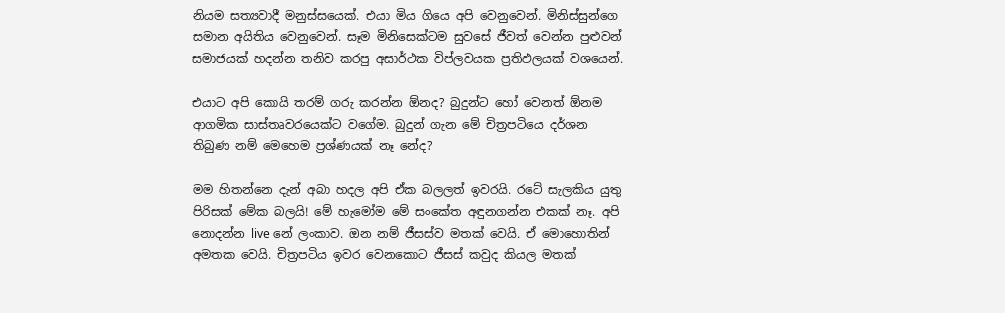නියම සත්‍යවාදී මනුස්සයෙක්. එයා මිය ගියෙ අපි වෙනුවෙන්. මිනිස්සුන්ගෙ සමාන අයිතිය වෙනුවෙන්. සෑම මිනිසෙක්ටම සුවසේ ජීවත් වෙන්න පුළුවන් සමාජයක් හදන්න තනිව කරපු අසාර්ථක විප්ලවයක ප්‍රතිඵලයක් වශයෙන්.

එයාට අපි කොයි තරම් ගරු කරන්න ඕනද? බුදුන්ට හෝ වෙනත් ඕනම ආගමික සාස්තෘවරයෙක්ට වගේම. බුදුන් ගැන මේ චිත්‍රපටියෙ දර්ශන තිබුණ නම් මෙහෙම ප්‍රශ්ණයක් නෑ නේද?

මම හිතන්නෙ දැන් අබා හදල අපි ඒක බලලත් ඉවරයි. රටේ සැලකිය යුතු පිරිසක් මේක බලයි! මේ හැමෝම මේ සංකේත අඳුනගන්න එකක් නෑ. අපි නොදන්න live නේ ලංකාව. ඔන නම් ජීසස්ව මතක් වෙයි. ඒ මොහොතින් අමතක වෙයි. චිත්‍රපටිය ඉවර වෙනකොට ජීසස් කවුද කියල මතක්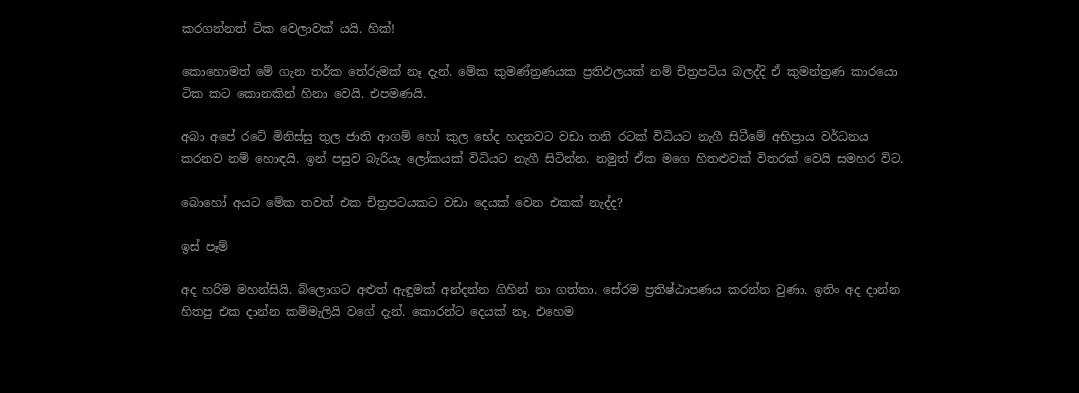කරගන්නත් ටික වෙලාවක් යයි. හික්!

කොහොමත් මේ ගැන තර්ක තේරුමක් නෑ දැන්. මේක කුමණ්ත්‍රණයක ප්‍රතිඵලයක් නම් චිත්‍රපටිය බලද්දි ඒ කුමන්ත්‍රණ කාරයො ටික කට කොනකින් හිනා වෙයි. එපමණයි.

අබා අපේ රටේ මිනිස්සු තුල ජාති ආගම් හෝ කුල භේද හදනවට වඩා තනි රටක් විධියට නැගී සිටීමේ අභිප්‍රාය වර්ධනය කරනව නම් හොඳයි. ඉන් පසුව බැරියැ ලෝකයක් විධියට නැගී සිටින්න. නමුත් ඒක මගෙ හිතළුවක් විතරක් වෙයි සමහර විට.

බොහෝ අයට මේක තවත් එක චිත්‍රපටයකට වඩා දෙයක් වෙන එකක් නැද්ද?

ඉස් පෑම්

අද හරිම මහන්සියි. බ්ලොගට අළුත් ඇඳුමක් අන්දන්න ගිහින් නා ගත්තා. සේරම ප්‍රතිෂ්ඨාපණය කරන්න වුණා. ඉතිං අද දාන්න හිතපු එක දාන්න කම්මැලියි වගේ දැන්. කොරන්ට දෙයක් නෑ. එහෙම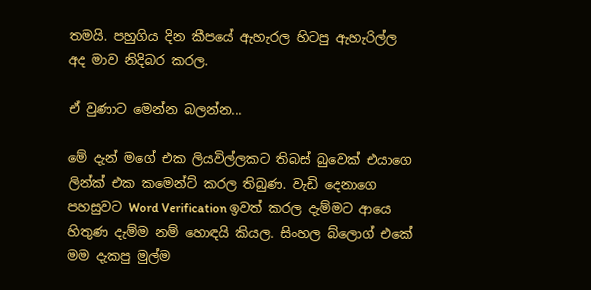තමයි. පහුගිය දින කීපයේ ඇහැරල හිටපු ඇහැරිල්ල අද මාව නිදිබර කරල.

ඒ වුණාට මෙන්න බලන්න...

මේ දැන් මගේ එක ලියවිල්ලකට තිබස් බුවෙක් එයාගෙ ලින්ක් එක කමෙන්ට් කරල තිබුණ. වැඩි දෙනාගෙ පහසුවට Word Verification ඉවත් කරල දැම්මට ආයෙ හිතුණ දැම්ම නම් හොඳයි කියල. සිංහල බ්ලොග් එකේ මම දැකපු මුල්ම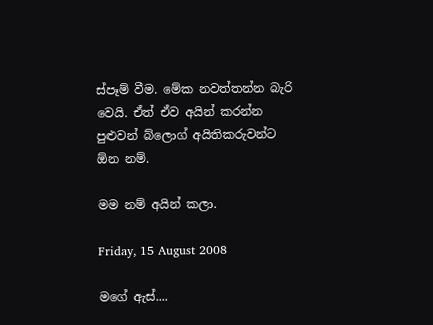ස්පෑම් වීම. මේක නවත්තන්න බැරි වෙයි. ඒත් ඒව අයින් කරන්න පුළුවන් බ්ලොග් අයිතිකරුවන්ට ඕන නම්.

මම නම් අයින් කලා.

Friday, 15 August 2008

මගේ ඇස්....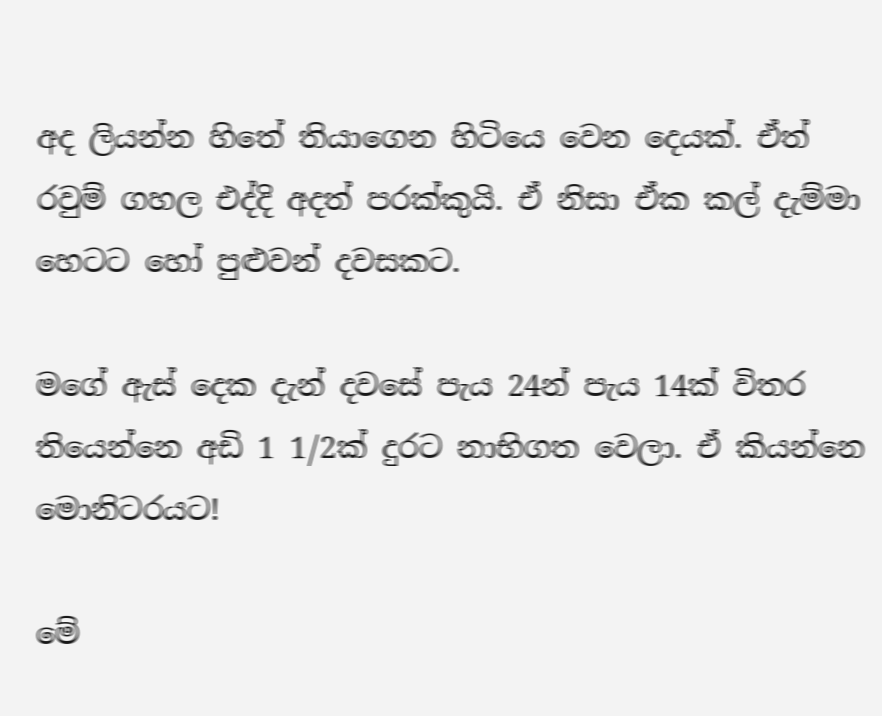අද ලියන්න හිතේ තියාගෙන හිටියෙ වෙන දෙයක්. ඒත් රවුම් ගහල එද්දි අදත් පරක්කුයි. ඒ නිසා ඒක කල් දැම්මා හෙටට හෝ පුළුවන් දවසකට.

මගේ ඇස් දෙක දැන් දවසේ පැය 24න් පැය 14ක් විතර තියෙන්නෙ අඩි 1 1/2ක් දුරට නාභිගත වෙලා. ඒ කියන්නෙ මොනිටරයට!

මේ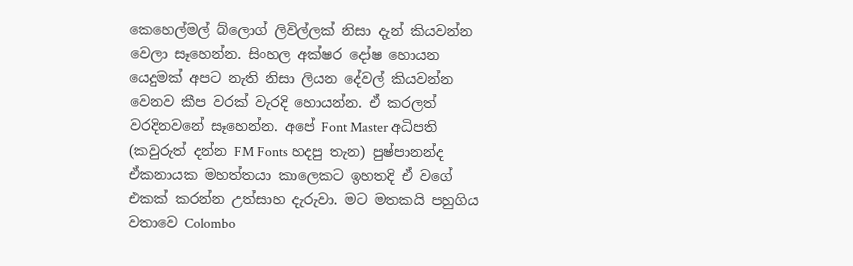කෙහෙල්මල් බ්ලොග් ලිවිල්ලක් නිසා දැන් කියවන්න වෙලා සෑහෙන්න. සිංහල අක්ෂර දෝෂ හොයන යෙදුමක් අපට නැති නිසා ලියන දේවල් කියවන්න වෙනව කීප වරක් වැරදි හොයන්න. ඒ කරලත් වරදිනවනේ සෑහෙන්න. අපේ Font Master අධිපති (කවුරුත් දන්න FM Fonts හදපු තැන) පුෂ්පානන්ද ඒකනායක මහත්තයා කාලෙකට ඉහතදි ඒ වගේ එකක් කරන්න උත්සාහ දැරුවා. මට මතකයි පහුගිය වතාවෙ Colombo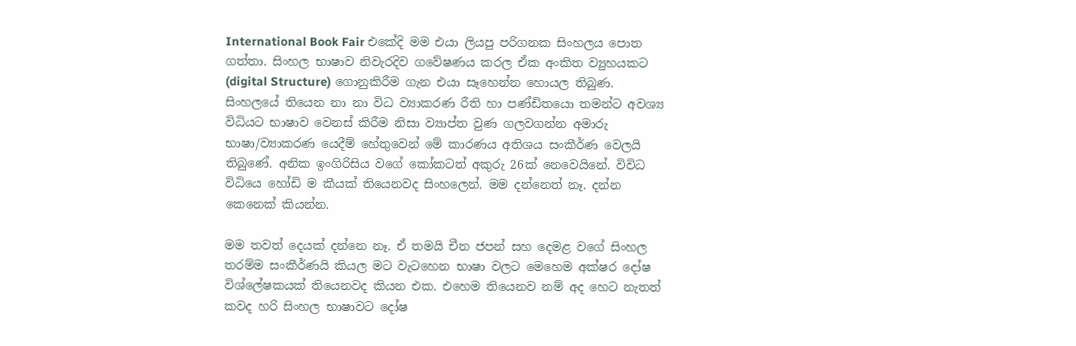International Book Fair එකේදි මම එයා ලියපු පරිගනක සිංහලය පොත ගත්තා. සිංහල භාෂාව නිවැරදිව ගවේෂණය කරල ඒක අංකිත ව්‍යුහයකට (digital Structure) ගොනුකිරීම ගැන එයා සෑහෙන්න හොයල තිබුණ. සිංහලයේ තියෙන නා නා විධ ව්‍යාකරණ රීති හා පණ්ඩිතයො තමන්ට අවශ්‍ය විධියට භාෂාව වෙනස් කිරීම නිසා ව්‍යාප්ත වුණ ගලවගන්න අමාරු භාෂා/ව්‍යාකරණ යෙදීම් හේතුවෙන් මේ කාරණය අතිශය සංකීර්ණ වෙලයි තිබුණේ. අනික ඉංගිරිසිය වගේ කෝකටත් අකුරු 26ක් නෙවෙයිනේ. විවිධ විධියෙ හෝඩි ම කීයක් තියෙනවද සිංහලෙන්. මම දන්නෙත් නෑ. දන්න කෙනෙක් කියන්න.

මම තවත් දෙයක් දන්නෙ නෑ. ඒ තමයි චීන ජපන් සහ දෙමළ වගේ සිංහල තරම්ම සංකීර්ණයි කියල මට වැටහෙන භාෂා වලට මෙහෙම අක්ෂර දෝෂ විශ්ලේෂකයක් තියෙනවද කියන එක. එහෙම තියෙනව නම් අද හෙට නැතත් කවද හරි සිංහල භාෂාවට දෝෂ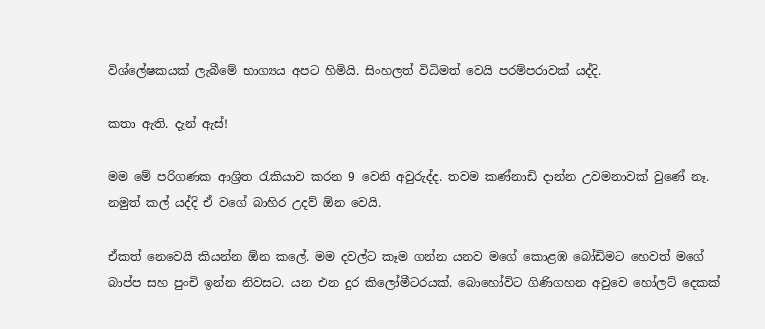විශ්ලේෂකයක් ලැබීමේ භාග්‍යය අපට හිමියි. සිංහලත් විධිමත් වෙයි පරම්පරාවක් යද්දි.

කතා ඇති. දැන් ඇස්!

මම මේ පරිගණක ආශ්‍රිත රැකියාව කරන 9 වෙනි අවුරුද්ද. තවම කණ්නාඩි දාන්න උවමනාවක් වුණේ නෑ. නමුත් කල් යද්දි ඒ වගේ බාහිර උදව් ඕන වෙයි.

ඒකත් නෙවෙයි කියන්න ඕන කලේ. මම දවල්ට කෑම ගන්න යනව මගේ කොළඹ බෝඩිමට හෙවත් මගේ බාප්ප සහ පුංචි ඉන්න නිවසට. යන එන දුර කිලෝමීටරයක්. බොහෝවිට ගිණිගහන අවුවෙ හෝලට් දෙකක්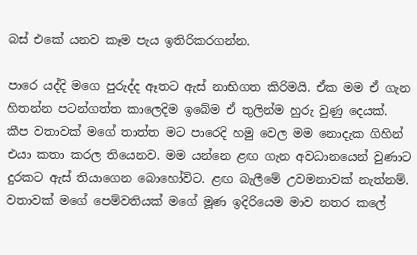බස් එකේ යනව කෑම පැය ඉතිරිකරගන්න.

පාරෙ යද්දි මගෙ පුරුද්ද ඈතට ඇස් නාභිගත කිරිමයි. ඒක මම ඒ ගැන හිතන්න පටන්ගත්ත කාලෙදිම ඉබේම ඒ තුලින්ම හුරු වුණු දෙයක්. කීප වතාවක් මගේ තාත්ත මට පාරෙදි හමු වෙල මම නොදැක ගිහින් එයා කතා කරල තියෙනව. මම යන්නෙ ළඟ ගැන අවධානයෙන් වුණා‍ට දුරකට ඇස් තියාගෙන බොහෝවිට. ළඟ බැලීමේ උවමනාවක් නැත්නම්. වතාවක් මගේ පෙම්වතියක් මගේ මූණ ඉදිරියෙම මාව නතර කලේ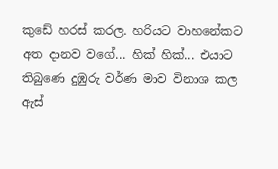කුඩේ හරස් කරල. හරියට වාහනේකට අත දානව වගේ... හික් හික්... එයාට තිබුණෙ දුඹුරු වර්ණ මාව විනාශ කල ඇස්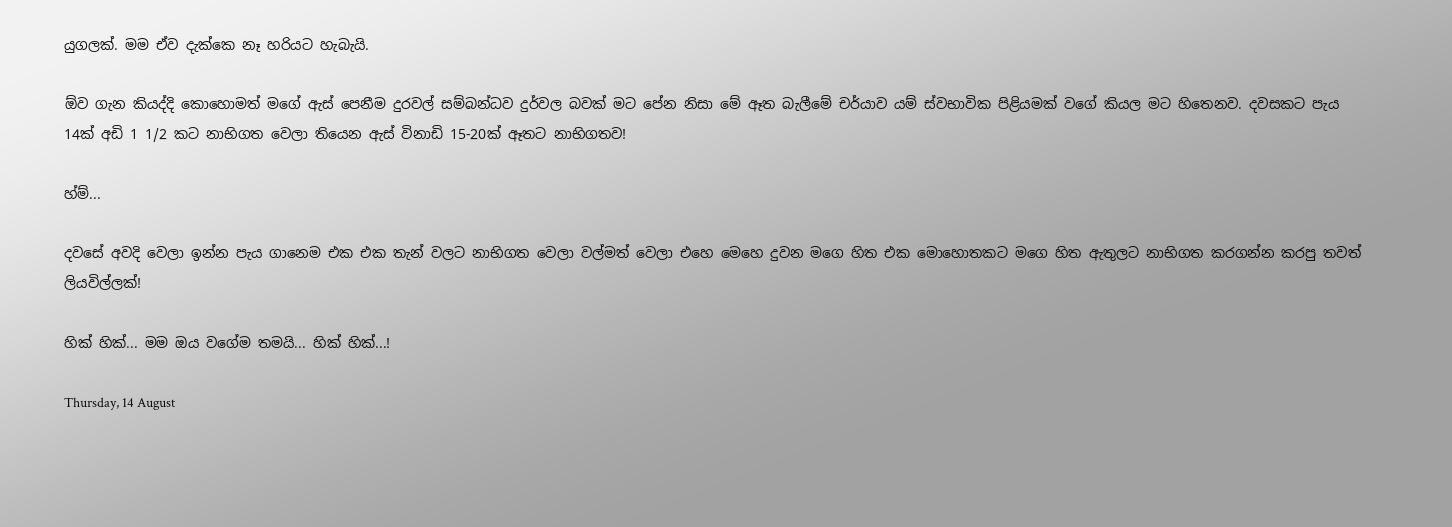යුගලක්. මම ඒව දැක්කෙ නෑ හරියට හැබැයි.

ඕව ගැන කියද්දි කොහොමත් මගේ ඇස් පෙනීම දුරවල් සම්බන්ධව දුර්වල බවක් මට පේන නිසා මේ ඈත බැලීමේ චර්යාව යම් ස්වභාවික පිළියමක් වගේ කියල මට හිතෙනව. දවසකට පැය 14ක් අඩි 1 1/2 කට නාභිගත වෙලා තියෙන ඇස් විනාඩි 15-20ක් ඈතට නාභිගතව!

හ්ම්...

දවසේ අවදි වෙලා ඉන්න පැය ගානෙම එක එක තැන් වලට නාභිගත වෙලා වල්මත් වෙලා එහෙ මෙහෙ දුවන මගෙ හිත එක මොහොතකට මගෙ හිත ඇතුලට නාභිගත කරගන්න කරපු තවත් ලියවිල්ලක්!

හික් හික්... මම ඔය වගේම තමයි... හික් හික්...!

Thursday, 14 August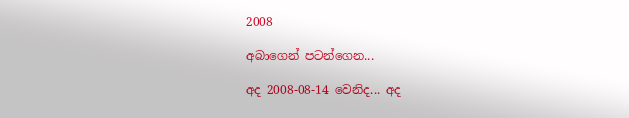2008

අබාගෙන් පටන්ගෙන...

අද 2008-08-14 වෙනිද... අද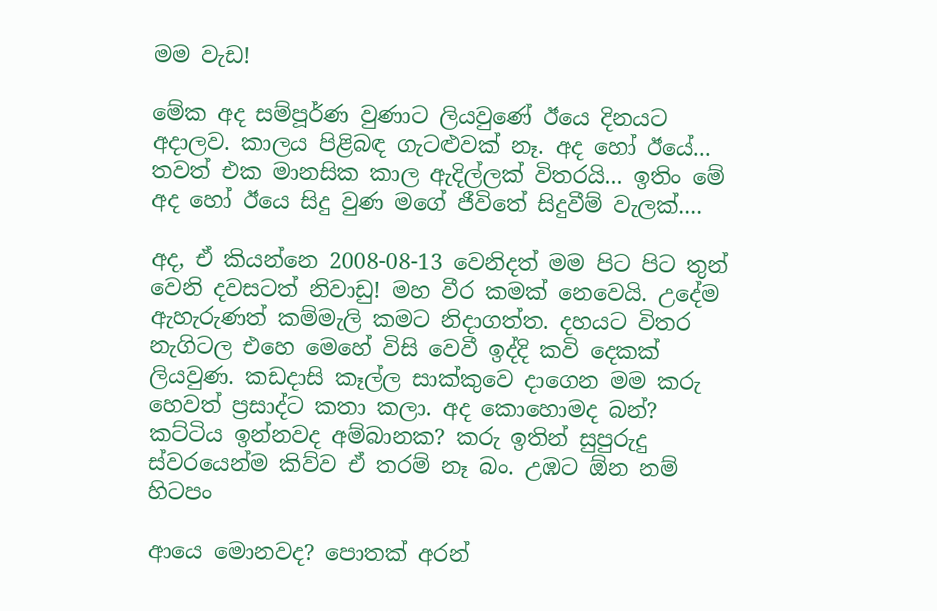මම වැඩ!

මේක අද සම්පූර්ණ වුණාට ලියවුණේ ඊයෙ දිනයට අදාලව. කාලය පිළිබඳ ගැටළුවක් නෑ. අද හෝ ඊයේ... තවත් එක මානසික කාල ඇදිල්ලක් විතරයි... ඉතිං මේ අද හෝ ඊයෙ සිදු වුණ මගේ ජීවිතේ සිදුවීම් වැලක්....

අද, ඒ කියන්නෙ 2008-08-13 වෙනිදත් මම පිට පිට තුන් වෙනි දවසටත් නිවාඩු! මහ වීර කමක් නෙවෙයි. උදේම ඇහැරුණත් කම්මැලි කමට නිදාගත්ත. දහයට විතර නැගිටල එහෙ මෙහේ විසි වෙවී ඉද්දි කවි දෙකක් ලියවුණ. කඩදාසි කෑල්ල සාක්කුවෙ දාගෙන මම කරු හෙවත් ප්‍රසාද්ට කතා කලා. අද කොහොමද බන්? කට්ටිය ඉන්නවද අම්බානක? කරු ඉතින් සුපුරුදු ස්වරයෙන්ම කිව්ව ඒ තරම් නෑ බං. උඹට ඕන නම් හිටපං

ආයෙ මොනවද? පොතක් අරන්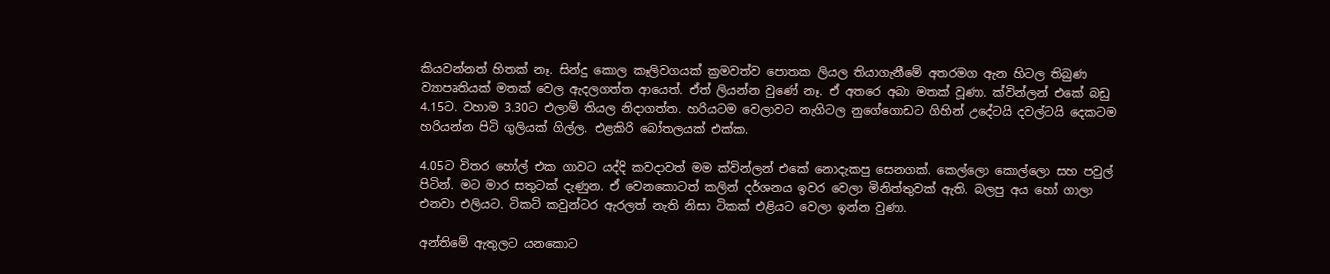කියවන්නත් හිතක් නෑ. සින්දු කොල කෑලිවගයක් ක්‍රමවත්ව පොතක ලියල තියාගැනීමේ අතරමග ඇන හිටල තිබුණ ව්‍යාපෘතියක් මතක් වෙල ඇදලගත්ත ආයෙත්. ඒත් ලියන්න වුණේ නෑ. ඒ අතරෙ අබා මතක් වූණා. ක්වින්ලන් එකේ බඩු 4.15ට. වහාම 3.30ට එලාම් තියල නිදාගත්ත. හරියටම වෙලාවට නැගිටල නුගේගොඩට ගිහින් උදේටයි දවල්ටයි දෙකටම හරියන්න පිටි ගුලියක් ගිල්ල. එළකිරි බෝතලයක් එක්ක.

4.05ට විතර හෝල් එක ගාවට යද්දි කවදාවත් මම ක්වින්ලන් එකේ නොදැකපු සෙනගක්. කෙල්ලො කොල්ලො සහ පවුල් පිටින්. මට මාර සතුටක් දැණුන. ඒ වෙනකොටත් කලින් දර්ශනය ඉවර වෙලා මිනිත්තුවක් ඇති. බලපු අය හෝ ගාලා එනවා එලියට. ටිකට් කවුන්ටර ඇරලත් නැති නිසා ටිකක් එළියට වෙලා ඉන්න වුණා.

අන්තිමේ ඇතුලට යනකොට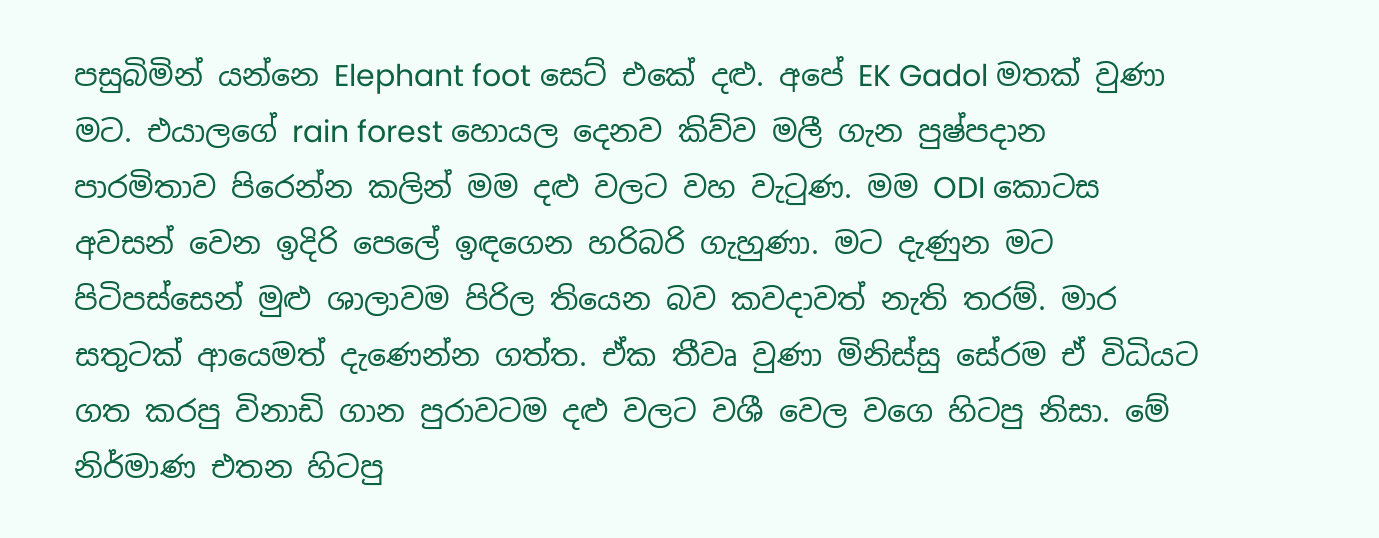පසුබිමින් යන්නෙ Elephant foot සෙට් එකේ දළු. අපේ EK Gadol මතක් වුණා මට. එයාලගේ rain forest හොයල දෙනව කිව්ව මලී ගැන පුෂ්පදාන පාරමිතාව පිරෙන්න කලින් මම දළු වලට වහ වැටුණ. මම ODI කොටස අවසන් වෙන ඉදිරි පෙලේ ඉඳගෙන හරිබරි ගැහුණා. මට දැණුන මට පිටිපස්සෙන් මුළු ‍ශාලාවම පිරිල තියෙන බව කවදාවත් නැති තරම්. මාර සතුටක් ආයෙමත් දැණෙන්න ගත්ත. ඒක තීවෘ වුණා මිනිස්සු සේරම ඒ විධියට ගත කරපු විනාඩි ගාන පුරාවටම දළු වලට වශී වෙල වගෙ හිටපු නිසා. මේ නිර්මාණ එතන හිටපු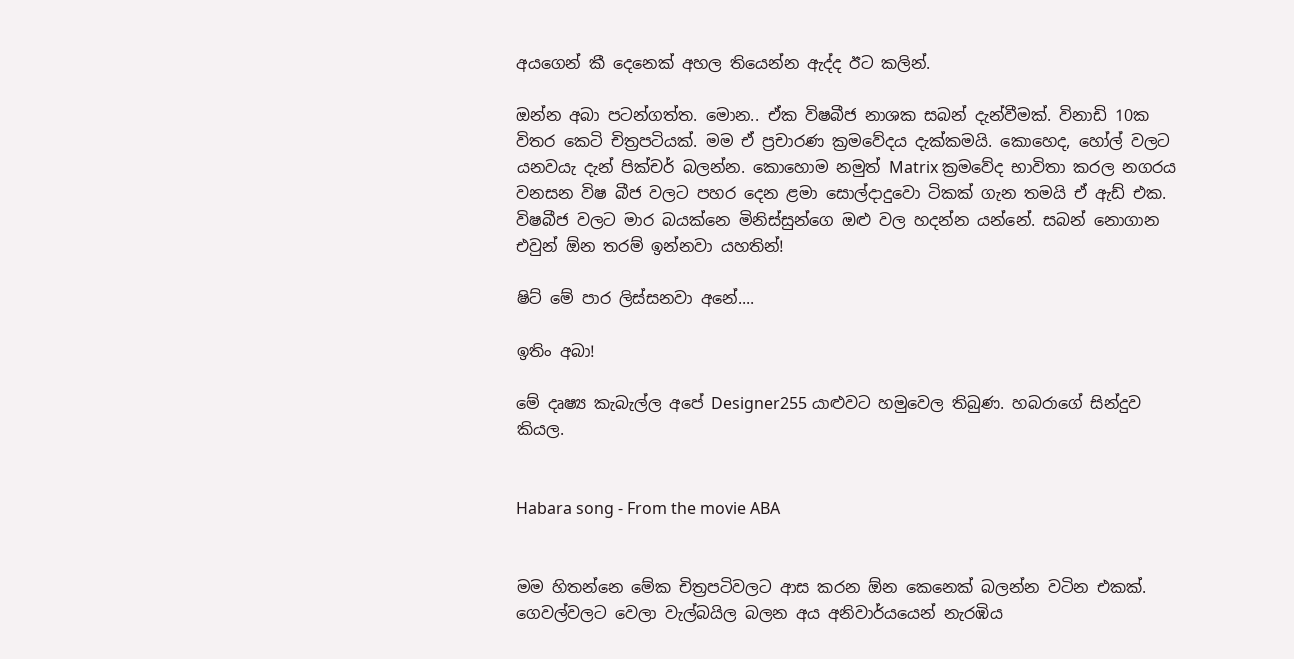අයගෙන් කී දෙනෙක් අහල තියෙන්න ඇද්ද ඊට කලින්.

ඔන්න අබා පටන්ගත්ත. මොන.. ඒක විෂබීජ නාශක සබන් දැන්වීමක්. විනාඩි 10ක විතර කෙටි චිත්‍රපටියක්. මම ඒ ප්‍රචාරණ ක්‍රමවේදය දැක්කමයි. කොහෙද, හෝල් වලට යනවයැ දැන් පික්චර් බලන්න. කොහොම නමුත් Matrix ක්‍රමවේද භාවිතා කරල නගරය වනසන විෂ බීජ වලට පහර දෙන ළමා සොල්දාදුවො ටිකක් ගැන තමයි ඒ ඇඩ් එක. විෂබීජ වලට මාර බයක්නෙ මිනිස්සුන්ගෙ ඔළු වල හදන්න යන්නේ. සබන් නොගාන එවුන් ඕන තරම් ඉන්නවා යහතින්!

ෂිට් මේ පාර ලිස්සනවා අනේ....

ඉතිං අබා!

මේ දෘෂ්‍ය කැබැල්ල අපේ Designer255 යාළුවට හමුවෙල තිබුණ. හබරාගේ සින්දුව කියල.


Habara song - From the movie ABA


මම හිතන්නෙ මේක චිත්‍රපටිවලට ආස කරන ඕන කෙනෙක් බලන්න වටින එකක්. ගෙවල්වලට වෙලා වැල්බයිල බලන අය අනිවාර්යයෙන් නැරඹිය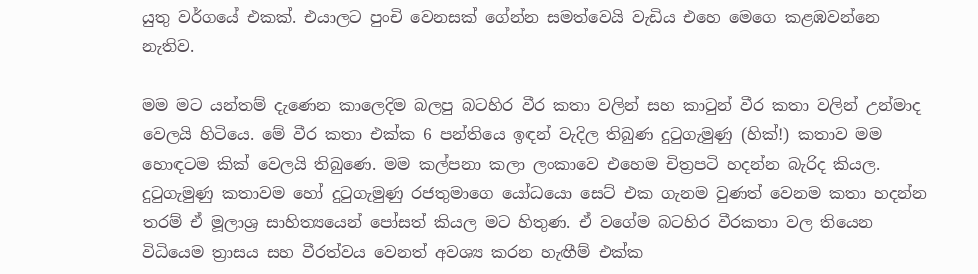යුතු වර්ගයේ එකක්. එයාලට පුංචි වෙනසක් ගේන්න සමත්වෙයි වැඩිය එහෙ මෙගෙ කළඹවන්නෙ නැතිව.

මම මට යන්තම් දැණෙන කාලෙදිම බලපු බටහිර වීර කතා වලින් සහ කාටුන් වීර කතා වලින් උන්මාද වෙලයි හිටියෙ. මේ වීර කතා එක්ක 6 පන්තියෙ ඉඳන් වැදිල තිබුණ දුටුගැමුණු (හික්!) කතාව මම හොඳටම කික් වෙලයි තිබුණෙ. මම කල්පනා කලා ලංකාවෙ එහෙම චිත්‍රපටි හදන්න බැරිද කියල. දුටුගැමුණු කතාවම හෝ දුටුගැමුණු රජතුමාගෙ යෝධයො සෙට් එක ගැනම වුණත් වෙනම කතා හදන්න තරම් ඒ මූලාශ්‍ර සාහිත්‍යයෙන් පෝසත් කියල මට හිතුණ. ඒ වගේම බටහිර වීරකතා වල තියෙන විධියෙම ත්‍රාසය සහ වීරත්වය වෙනත් අවශ්‍ය කරන හැඟීම් එක්ක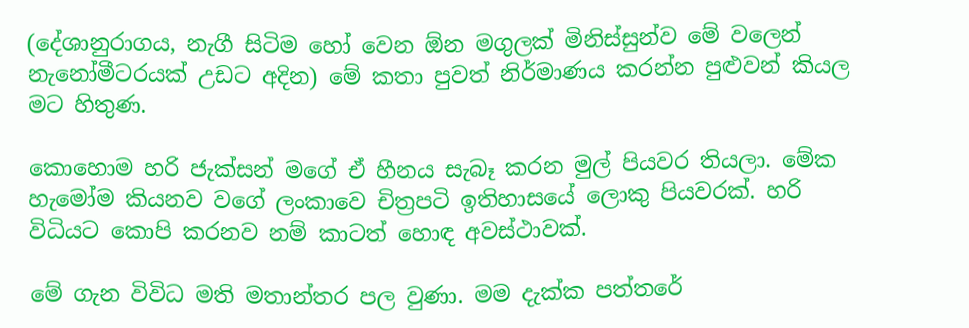(දේශානුරාගය, නැගී සිටිම හෝ වෙන ඕන මගුලක් මිනිස්සුන්ව මේ වලෙන් නැනෝමීටරයක් උඩට අදින) මේ කතා පුවත් නිර්මාණය කරන්න පුළුවන් කියල මට හිතුණ.

කොහොම හරි ජැක්සන් මගේ ඒ හීනය සැබෑ කරන මුල් පියවර තියලා. මේක හැමෝම කියනව වගේ ලංකාවෙ චිත්‍රපටි ඉතිහාසයේ ලොකු පියවරක්. හරි විධියට කොපි කරනව නම් කාටත් හොඳ අවස්ථාවක්.

මේ ගැන විවිධ මති මතාන්තර පල වුණා. මම දැක්ක පත්තරේ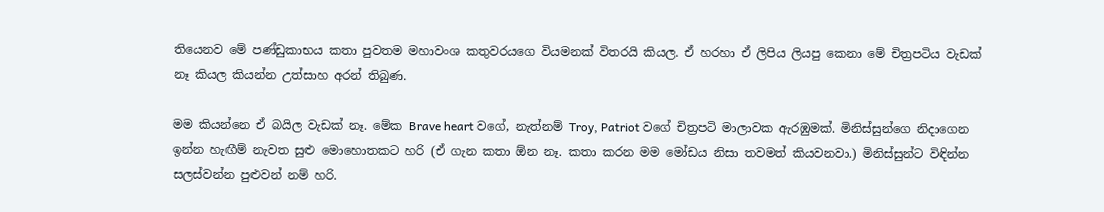තියෙනව මේ පණ්ඩුකාභය කතා පුවතම මහාවංශ කතුවරයගෙ වියමනක් විතරයි කියල. ඒ හරහා ඒ ලිපිය ලියපු කෙනා මේ චිත්‍රපටිය වැඩක් නෑ කියල කියන්න උත්සාහ අරන් තිබුණ.

මම කියන්නෙ ඒ බයිල වැඩක් නෑ. මේක Brave heart වගේ, නැත්නම් Troy, Patriot වගේ චිත්‍රපටි මාලාවක ඇරඹුමක්. මිනිස්සුන්ගෙ නිදාගෙන ඉන්න හැඟීම් නැවත සුළු මොහොතකට හරි (ඒ ගැන කතා ඕන නෑ. කතා කරන මම මෝඩය නිසා තවමත් කියවනවා.) මිනිස්සුන්ට විඳින්න සලස්වන්න පුළුවන් නම් හරි.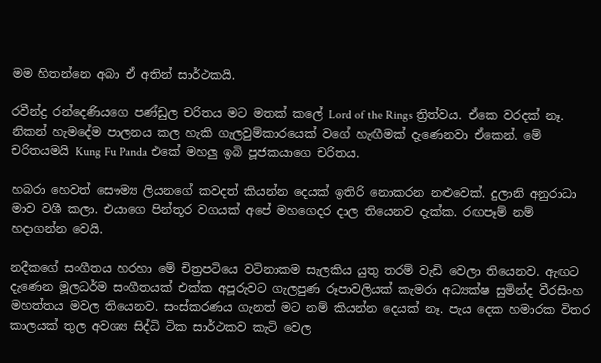මම හිතන්නෙ අබා ඒ අතින් සාර්ථකයි.

රවීන්ද්‍ර රන්දෙණියගෙ පණ්ඩුල චරිතය මට මතක් කලේ Lord of the Rings ත්‍රිත්වය. ඒකෙ වරදක් නෑ. නිකන් හැමදේම පාලනය කල හැකි ගැලවුම්කාරයෙක් වගේ හැඟීමක් දැණෙනවා ඒකෙන්. මේ චරිතයමයි Kung Fu Panda එකේ මහලු ඉබි පූජකයාගෙ චරිතය.

හබරා හෙවත් සෞම්‍ය ලියනගේ කවදත් කියන්න දෙයක් ඉතිරි නොකරන නළුවෙක්. දුලානි අනුරාධා මාව වශී කලා. එයාගෙ පින්තූර වගයක් අපේ මහගෙදර දාල තියෙනව දැක්ක. රඟපෑම් නම් හදාගන්න වෙයි.

නදීකගේ සංගීතය හරහා මේ චිත්‍රපටියෙ වටිනාකම සැලකිය යුතු තරම් වැඩි වෙලා තියෙනව. ඇඟට දැණෙන මූලධර්ම සංගීතයක් එක්ක අපූරුවට ගැලපුණ රූපාවලියක් කැමරා අධ්‍යක්ෂ සුමින්ද වීරසිංහ මහත්තය මවල තියෙනව. සංස්කරණය ගැනත් මට නම් කියන්න දෙයක් නෑ. පැය දෙක හමාරක විතර කාලයක් තුල අවශ්‍ය සිද්ධි ටික සාර්ථකව කැටි වෙල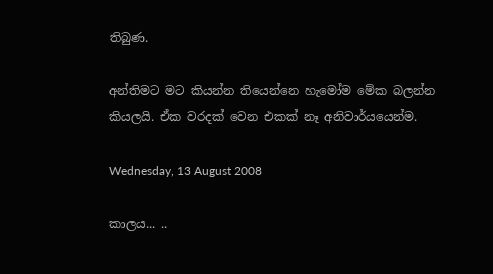තිබුණ.

අන්තිමට මට කියන්න තියෙන්නෙ හැමෝම මේක බලන්න කියලයි. ඒක වරදක් වෙන එකක් නෑ අනිවාර්යයෙන්ම.

Wednesday, 13 August 2008

කාලය... ..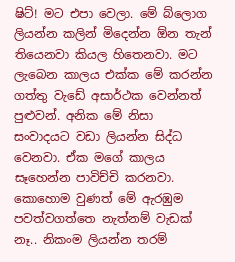ෂිට්! මට එපා වෙලා. මේ බ්ලොග ලියන්න කලින් මිදෙන්න ඕන තැන් තියෙනවා කියල හිතෙනවා. මට ලැබෙන කාලය එක්ක මේ කරන්න ගත්තු වැඩේ අසාර්ථක වෙන්නත් පුළුවන්. අනික මේ නිසා සංවාදයට වඩා ලියන්න සිද්ධ වෙනවා. ඒක මගේ කාලය සෑහෙන්න පාවිච්චි කරනවා. කොහොම වුණත් මේ ඇරඹුම පවත්වගත්තෙ නැත්නම් වැඩක් නෑ.. නිකංම ලියන්න තරම්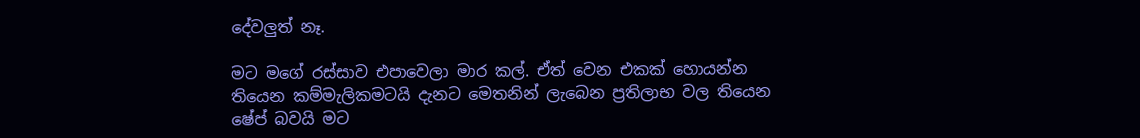දේවලුත් නෑ.

මට මගේ රස්සාව එපාවෙලා මාර කල්. ඒත් වෙන එකක් හොයන්න තියෙන කම්මැලිකමටයි දැනට මෙතනින් ලැබෙන ප්‍රතිලාභ වල තියෙන ෂේප් බවයි ම‍ට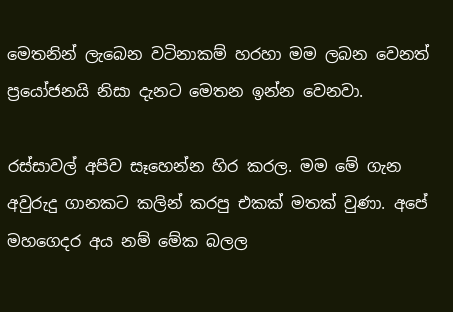මෙතනින් ලැබෙන වටිනාකම් හරහා මම ලබන වෙනත් ප්‍රයෝජනයි නිසා දැනට මෙතන ඉන්න වෙනවා.

රස්සාවල් අපිව සෑහෙන්න හිර කරල. මම මේ ගැන අවුරුදු ගානකට කලින් කරපු එකක් මතක් වුණා. අපේ මහගෙදර අය නම් මේක බලල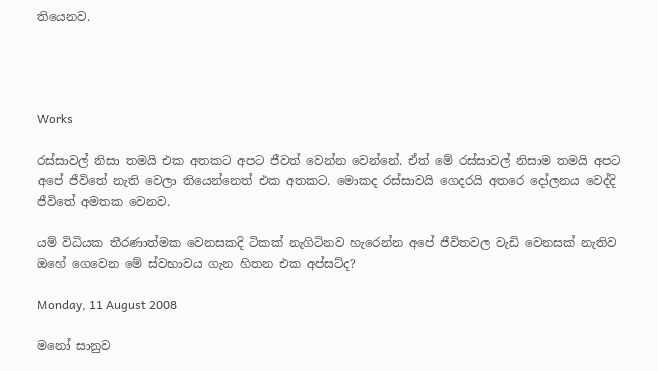තියෙනව.




Works

රස්සාවල් නිසා තමයි එක අතකට අපට ජීවත් වෙන්න වෙන්නේ. ඒත් මේ රස්සාවල් නිසාම තමයි අපට අපේ ජීවිතේ නැති වෙලා තියෙන්නෙත් එක අතකට. මොකද රස්සාවයි ගෙදරයි අතරෙ දෝලනය වෙද්දි ජීවිතේ අමතක වෙනව.

යම් විධියක තීරණාත්මක වෙනසකදි ටිකක් නැගිටිනව හැරෙන්න අපේ ජීවිතවල වැඩි වෙනසක් නැතිව ඔහේ ගෙවෙන මේ ස්වභාවය ගැන ‍හිතන එක අප්සට්ද?

Monday, 11 August 2008

මනෝ සානුව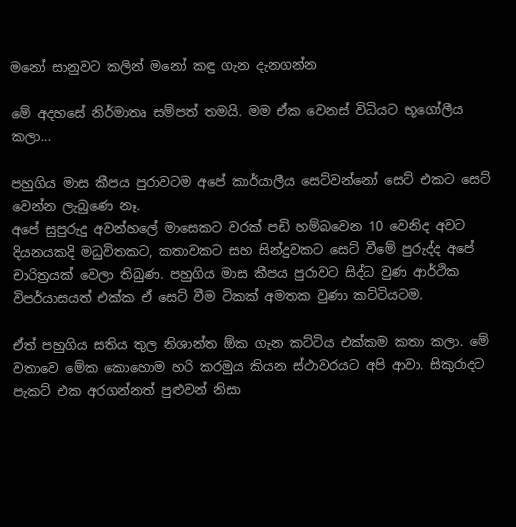මනෝ සානුවට කලින් මනෝ කඳු ගැන දැනගන්න

මේ අදහසේ නිර්මාතෘ සම්පත් තමයි. මම ඒක වෙනස් විධියට භූගෝලීය කලා...

පහුගිය මාස කීපය පුරාවටම අපේ කාර්යාලීය සෙට්වන්නෝ සෙට් එකට සෙට් වෙන්න ලැබුණෙ නෑ.
අපේ සුපුරුදු අවන්හලේ මාසෙකට වරක් පඩි හම්බවෙන 10 වෙනිද අව‍ට දියනයකදි මධුවිතකට, කතාවකට සහ සින්දුවකට සෙට් වීමේ පුරුද්ද අපේ චාරිත්‍රයක් වෙලා තිබුණ. පහුගිය මාස කීපය පුරාවට සිද්ධ වුණ ආර්ථික විපර්යාසයත් එක්ක ඒ සෙට් වීම ටිකක් අමතක වුණා කට්ටියටම.

ඒත් පහුගිය සතිය තුල නිශාන්ත ඕක ගැන කට්ටිය එක්කම කතා කලා. මේ වතාවෙ මේක කොහොම හරි කරමුය කියන ස්ථාවරයට අපි ආවා. සිකුරාදට පැකට් එක අරගන්නත් පුළුවන් නිසා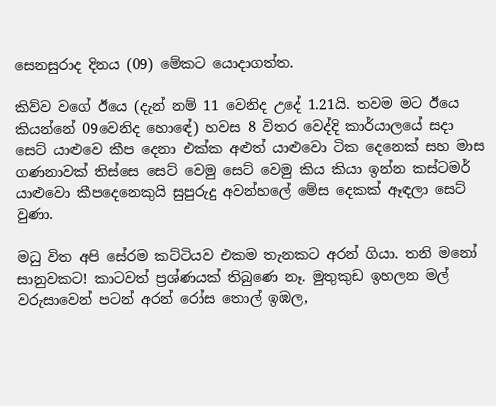සෙනසුරාද දිනය (09) මේකට යොදාගත්ත.

කිව්ව වගේ ඊයෙ (දැන් නම් 11 වෙනිද උදේ 1.21යි. තවම මට ඊයෙ කියන්නේ 09වෙනිද හො‍ඳේ) හවස 8 විතර වෙද්දි කාර්යාලයේ සදා සෙට් යාළුවෙ කීප දෙනා එක්ක අළුත් යාළුවො ටික දෙනෙක් සහ මාස ගණනාවක් තිස්සෙ සෙට් වෙමු සෙට් වෙමු කිය කියා ඉන්න කස්ටමර් යාළුවො කීපදෙනෙකුයි සුපුරුදු අවන්හලේ මේස දෙකක් ඈඳලා සෙට් වුණා.

මධු විත අපි සේරම කට්ටියව එකම තැනකට අරන් ගියා. තනි මනෝ සානුවකට! කාටවත් ප්‍රශ්ණයක් තිබුණෙ නෑ. මුතුකුඩ ඉහලන මල් වරුසාවෙන් පටන් අරන් රෝස තොල් ඉඹල,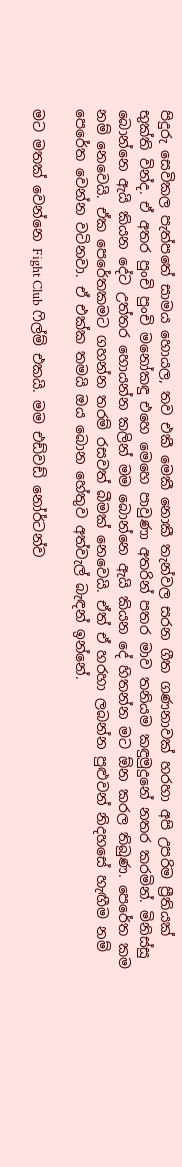පිදුරු සෙවිකල පැත්පතේ සාමය හොයල, තව එකී‍ මෙකී නොකී තැන්වල සරන ගීත ගණනාවක් හරහා අපි උපරිම ප්‍රීතියක් භුක්ති වින්ද. ඒ අතර පුංචි පුංචි මනෝකඳු එහෙ මෙහෙ පාවුණා අතරින් පතර මාව තනියම කඳුමුදුනේ නතර කරමින්. මිනිස්සු බොන්නෙ ඇයි කියන දේට උත්තර හොයන්න කලින් මම බොන්නෙ ඇයි කියන දේ හිතන්න මට ඕන කරල තිබුණ. පෙරේත කම නම් නෙවෙයි. ඒක පෙරේතකමට ගහන්න තරම් රසවත් බීමක් නෙවෙයි. ඒත් ඒ හරහා ලබන්න පුළුවන් නිදහසේ හැඟීම නම් පෙරේත වෙන්න වටිනවා. ඒ එක්ක තමයි ඔය බොන හේතුව අත්වැල් බැඳන් ඉන්නේ.

මට මතක් වෙන්නෙ Fight Club ෆිල්ම් එකයි. මම එඩ්වඩ් නෝර්ටන්ව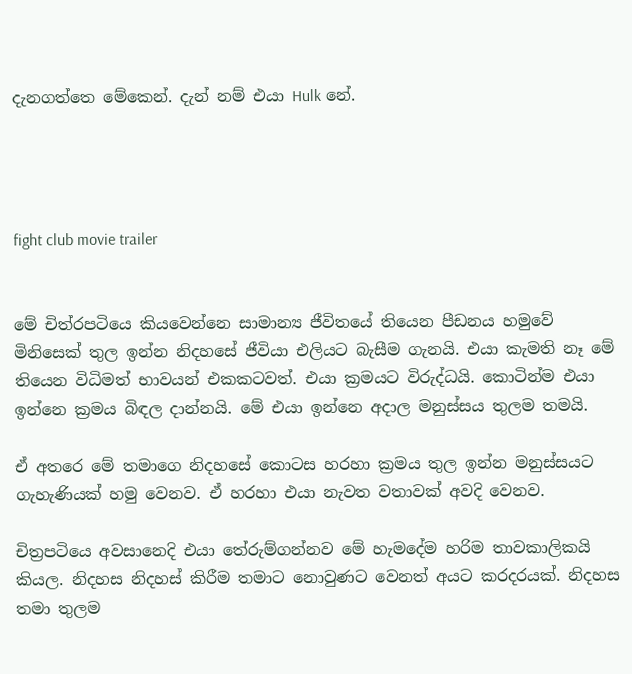දැනගත්තෙ මේකෙන්. දැන් නම් එයා Hulk නේ.




fight club movie trailer


මේ චිත්රපටියෙ කියවෙන්නෙ සාමාන්‍ය ජීවිතයේ තියෙන පීඩනය හමුවේ මිනිසෙක් තුල ඉන්න නිදහසේ ජීවියා එලියට බැසීම ගැනයි. එයා කැමති නෑ මේ තියෙන විධිමත් භාවයන් එකකටවත්. එයා ක්‍රමයට විරුද්ධයි. කොටින්ම එයා ඉන්නෙ ක්‍රමය බිඳල දාන්නයි. මේ එයා ඉන්නෙ අදාල මනුස්සය තුලම තමයි.

ඒ අතරෙ මේ තමාගෙ නිදහසේ කොටස හරහා ක්‍රමය තුල ඉන්න මනුස්සයට ගැහැණියක් හමු වෙනව. ඒ හරහා එයා නැවත වතාවක් අවදි වෙනව.

චිත්‍රපටියෙ අවසානෙදි එයා තේරුම්ගන්නව මේ හැමදේම හරිම තාවකාලිකයි කියල. නිදහස නිදහස් කිරීම තමාට නොවුණ‍ට වෙනත් අය‍ට කරදරයක්. නිදහස තමා තුලම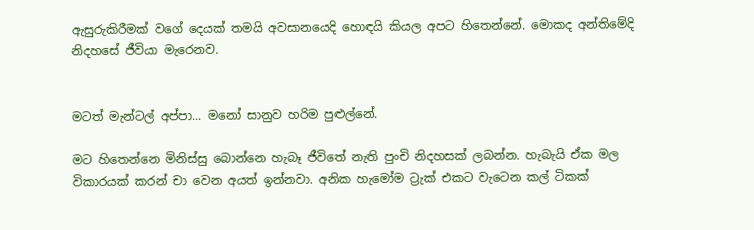ඇසුරුකිරීමක් වගේ දෙයක් තමයි අවසානයෙදි හොඳයි කියල අපට හි‍තෙන්නේ. මොකද අන්තිමේදි නිදහසේ ජීවියා මැරෙනව.


මටත් මැන්ටල් අප්පා... මනෝ සානුව හරිම පුළුල්නේ.

මට හිතෙන්නෙ මිනිස්සු බොන්නෙ හැබෑ ජීවිතේ නැති පුංචි නිදහසක් ලබන්න. හැබැයි ඒක මල විකාරයක් කරන් චා වෙන අයත් ඉන්නවා. අනික හැමෝම ට්‍රැක් එකට වැටෙන කල් ටිකක්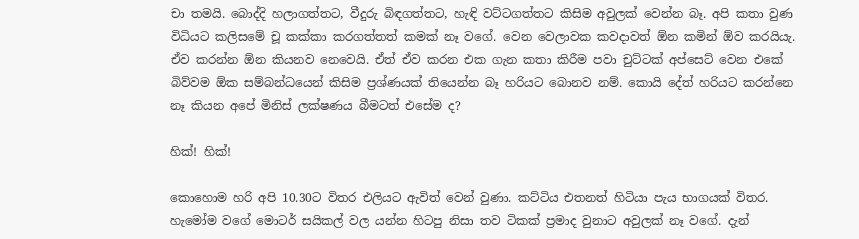චා තමයි. බොද්දි හලාගත්තට, වීදුරු බිඳගත්තට, හැඳි වට්ටගත්තට කිසිම අවුලක් වෙන්න බෑ. අපි කතා වුණ විධියට කලිසමේ චූ කක්කා කරගත්තත් කමක් නෑ වගේ. වෙන වෙලාවක කවදාවත් ඕන කමින් ඕව කරයියැ. ඒව කරන්න ඕන කියනව නෙවෙයි. ඒත් ඒව කරන එක ගැන කතා කිරීම පවා චුට්ටක් අප්සෙට් වෙන එකේ බිව්වම ඕක සම්බන්ධයෙන් කිසිම ප්‍රශ්ණයක් තියෙන්න බෑ හරියට බොනව නම්. කොයි දේත් හරියට කරන්නෙ නෑ කියන අපේ මිනිස් ලක්ෂණය බීමටත් එසේම ද?

හික්! හික්!

කොහොම හරි අපි 10.30ට විතර එලියට ඇවිත් වෙන් වුණා. කට්ටිය එතනත් හිටියා පැය භාගයක් විතර. හැමෝම වගේ මොටර් සයිකල් වල යන්න හිටපු නිසා තව ටිකක් ප්‍රමාද වුනාට අවුලක් නෑ වගේ. දැන්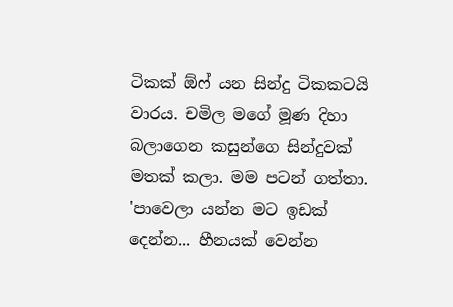ටිකක් ඕෆ් යන සින්දු ටිකකටයි වාරය. චමිල මගේ මූණ දිහා බලාගෙන කසුන්ගෙ සින්දුවක් මතක් කලා. මම පටන් ගත්තා. 'පාවෙලා යන්න මට ඉඩක් දෙන්න... හීනයක් වෙන්න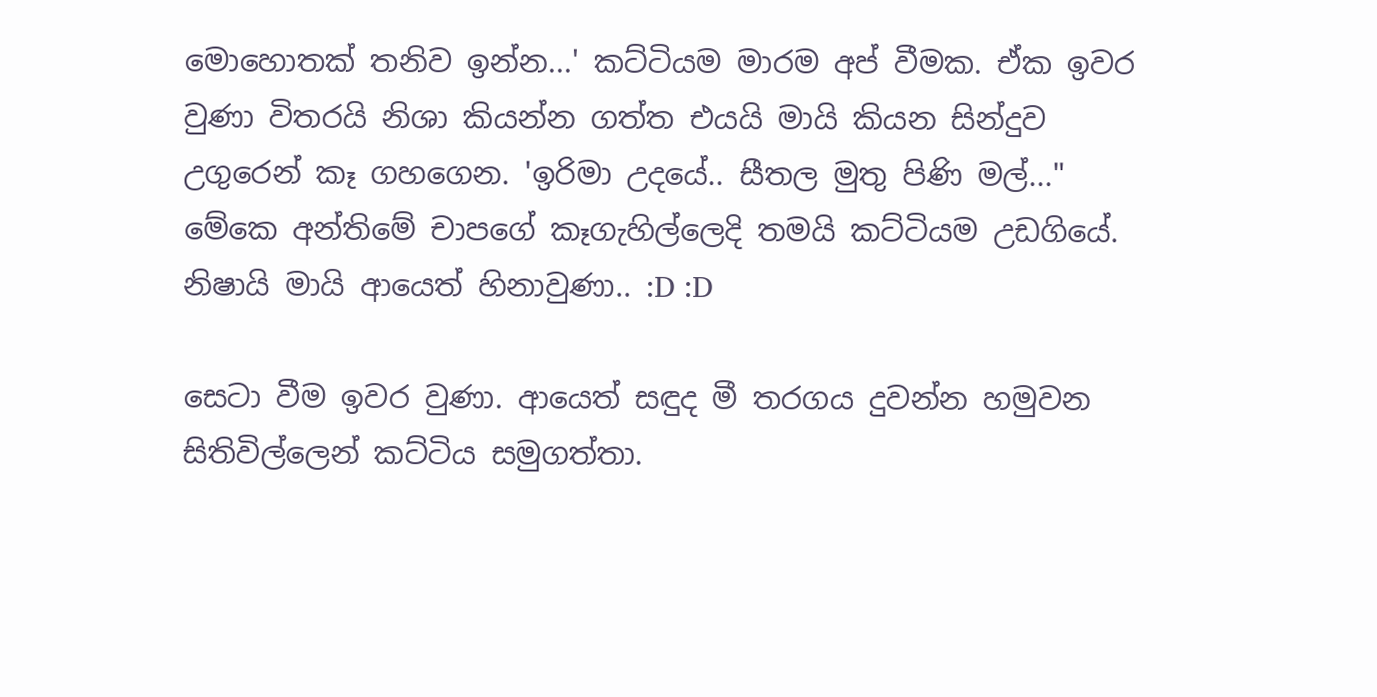මොහොතක් තනිව ඉන්න...' කට්ටියම මාරම අප් වීමක. ඒක ඉවර වුණා විතරයි නිශා කියන්න ගත්ත එයයි මායි කියන සින්දුව උගුරෙන් කෑ ගහගෙන. 'ඉරිමා උදයේ.. සීතල මුතු පිණි මල්..." මේකෙ අන්තිමේ චාපගේ කෑගැහිල්ලෙදි තමයි කට්ටියම උඩගියේ. නිෂායි මායි ආයෙත් හිනාවුණා.. :D :D

සෙටා වීම ඉවර වුණා. ආයෙත් සඳුද මී තරගය දුවන්න හමුවන සිතිවිල්ලෙන් කට්ටිය සමුගත්තා.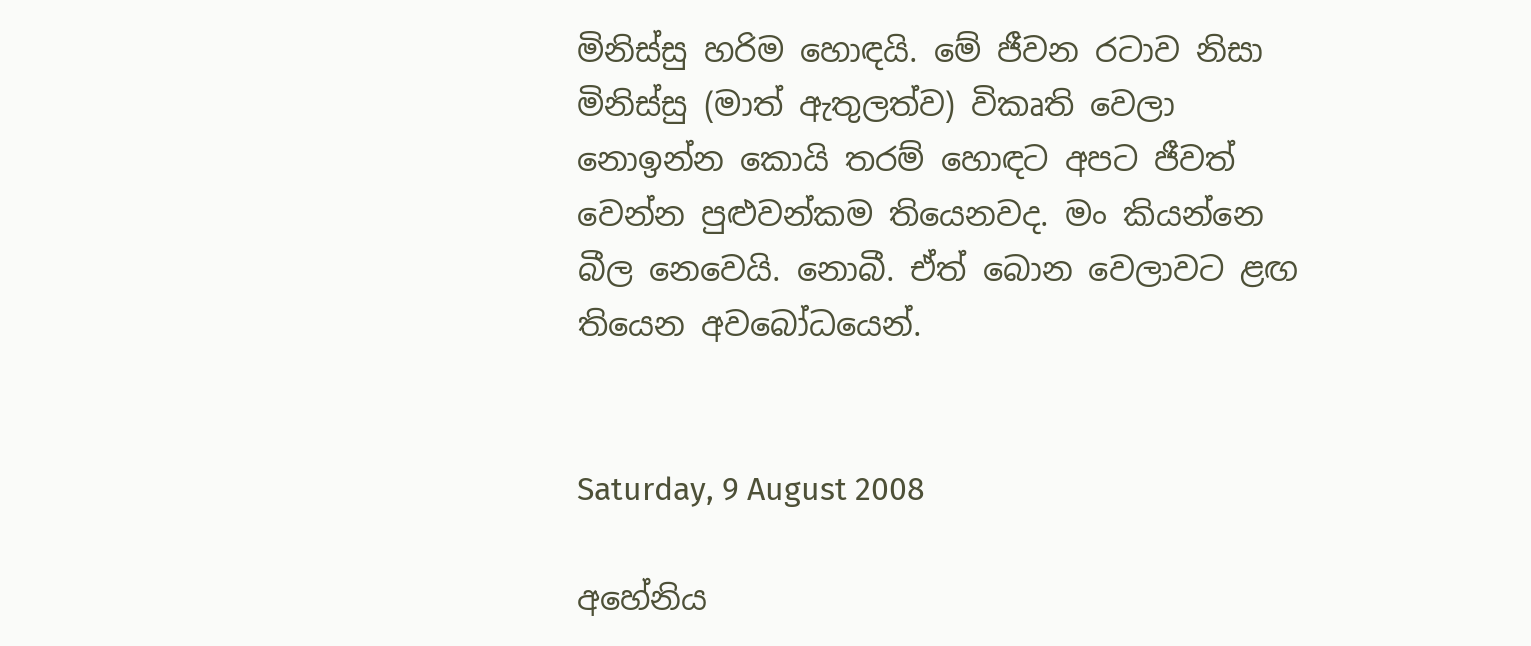මිනිස්සු හරිම හොඳයි. මේ ජීවන රටාව නිසා මිනිස්සු (මාත් ඇතුලත්ව) විකෘති වෙලා නොඉන්න කොයි තරම් හොඳට අපට ජීවත් වෙන්න පුළුවන්කම තියෙනවද. මං කියන්නෙ බීල නෙවෙයි. නොබී. ඒත් බොන වෙලාවට ළඟ තියෙන අවබෝධයෙන්.


Saturday, 9 August 2008

අහේනිය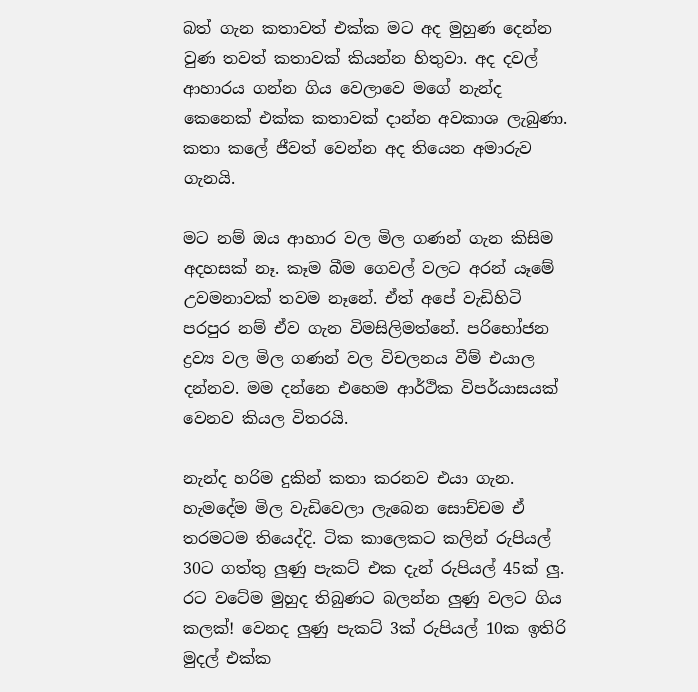බත් ගැන කතාවත් එක්ක මට අද මුහුණ දෙන්න වුණ තවත් කතාවක් කියන්න හිතුවා. අද දවල් ආහාරය ගන්න ගිය වෙලාවෙ මගේ නැන්ද කෙනෙක් එක්ක කතාවක් දාන්න අවකාශ ලැබුණා. කතා කලේ ජීවත් වෙන්න අද තියෙන අමාරුව ගැනයි.

මට නම් ඔය ආහාර වල මිල ගණන් ගැන කිසිම අදහසක් නෑ. කෑම බීම ගෙවල් වලට අරන් යෑමේ උවමනාවක් තවම නෑනේ. ඒත් අපේ වැඩිහිටි පරපුර නම් ඒව ගැන විමසිලිමත්නේ. පරිභෝජන ද්‍රව්‍ය වල මිල ගණන් වල විචලනය වීම් එයාල දන්නව. මම දන්නෙ එහෙම ආර්ථික විපර්යාසයක් වෙනව කියල විතරයි.

නැන්ද හරිම දුකින් කතා කරනව එයා ගැන. හැමදේම මිල වැඩිවෙලා ලැබෙන සොච්චම ඒ තරමටම තියෙද්දි. ටික කාලෙකට කලින් රුපියල් 30ට ගත්තු ලුණු පැකට් එක දැන් රුපියල් 45ක් ලු. රට වටේම මුහුද තිබුණට බලන්න ලුණු වලට ගිය කලක්! වෙනද ලුණු පැකට් 3ක් රුපියල් 10ක ඉතිරි මුදල් එක්ක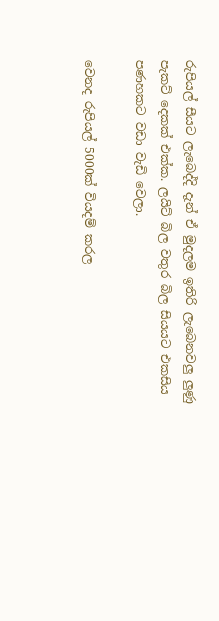රුපියල් සීයට ලැබෙද්දි දැන් ඒ මුදලම ඉතිරි ලැබෙනවලු ලුණු පැකට් දෙකක් එක්ක. ලයිට් බිල වතුර බිල සියයට එකසිය පණහකට වඩා වැඩි වෙලා.

වෙනද රුපියල් 5000ක් වියදම් කරල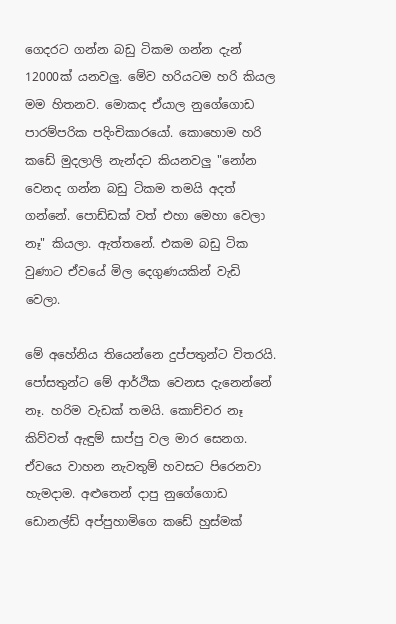ගෙදරට ගන්න බඩු ටිකම ගන්න දැන් 12000ක් යනවලු. මේව හරියටම හරි කියල මම හිතනව. මොකද ඒයාල නුගේගොඩ පාරම්පරික පදිංචිකාරයෝ. කොහොම හරි කඩේ මුදලාලි නැන්දට කියනවලු "නෝන වෙනද ගන්න බඩු ටිකම තමයි අදත් ගන්නේ. පොඩ්ඩක් වත් එහා මෙහා වෙලා නෑ" කියලා. ඇත්තනේ. එකම බඩු ටික වුණාට ඒවයේ මිල දෙගුණයකින් වැඩි වෙලා.

මේ අහේනිය තියෙන්නෙ දුප්පතුන්ට විතරයි. පෝසතුන්ට මේ ආර්ථික වෙනස දැනෙන්නේ නෑ. හරිම වැඩක් තමයි. කොච්චර නෑ කිව්වත් ඇඳුම් සාප්පු වල මාර සෙනග. ඒවයෙ වාහන නැවතුම් හවසට පිරෙනවා හැමදාම. අළුතෙන් දාපු නුගේගොඩ ඩොනල්ඩ් අප්පුහාමිගෙ කඩේ හුස්මක්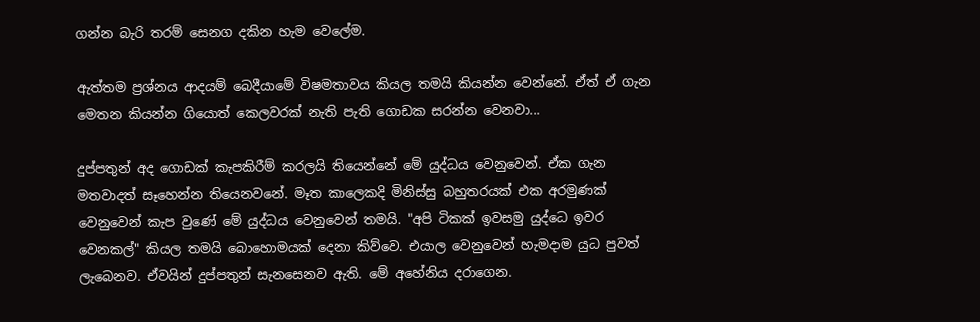ගන්න බැරි තරම් සෙනග දකින හැම වෙලේම.

ඇත්තම ප්‍රශ්නය ආදයම් බෙදීයාමේ විෂමතාවය කියල තමයි කියන්න වෙන්නේ. ඒත් ඒ ගැන මෙතන කියන්න ගියොත් කෙලවරක් නැති පැති ගොඩක සරන්න වෙනවා...

දුප්පතුන් අද ගොඩක් කැපකිරීම් කරලයි තියෙන්නේ මේ යුද්ධය වෙනුවෙන්. ඒක ගැන මතවාදත් සෑහෙන්න තියෙනවනේ. මෑත කාලෙකදි මිනිස්සු බහුතරයක් එක අරමුණක් වෙනුවෙන් කැප වුණේ මේ ‍යුද්ධය වෙනුවෙන් තමයි. "අපි ටිකක් ඉවසමු යුද්ධෙ ඉවර වෙනකල්" කියල තමයි බොහොමයක් දෙනා කිව්වෙ. එයාල වෙනුවෙන් හැමදාම යුධ පුවත් ලැබෙනව. ඒවයින් දුප්පතුන් සැනසෙනව ඇති. මේ අහේනිය දරාගෙන.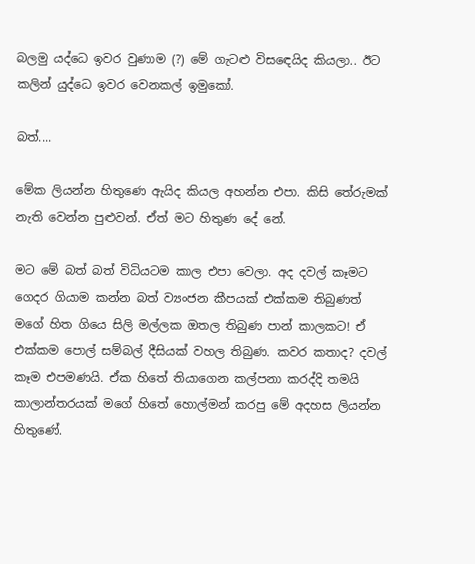බලමු යද්ධෙ ඉවර වුණාම (?) මේ ගැටළු විස‍ඳෙයිද කියලා.. ඊට කලින් යුද්ධෙ ඉවර වෙනකල් ඉමුකෝ.

බත්....

මේක ලියන්න හිතුණෙ ඇයිද කියල අහන්න එපා. කිසි තේරුමක් නැති වෙන්න පුළුවන්. ඒත් මට හිතුණ දේ නේ.

මට මේ බත් බත් විධියටම කාල එපා වෙලා. අද දවල් කෑමට ගෙදර ගියාම කන්න බත් ව්‍යංජන කීපයක් එක්කම තිබුණත් මගේ හිත ගියෙ සිලි මල්ලක ඔතල තිබුණ පාන් කාලකට! ඒ එක්කම පොල් සම්බල් දීසියක් වහල තිබුණ. කවර කතාද? දවල් කෑම එපමණයි. ඒක හිතේ තියාගෙන කල්පනා කරද්දි තමයි කාලාන්තරයක් මගේ හිතේ හොල්මන් කරපු මේ අදහස ලියන්න හිතුණේ.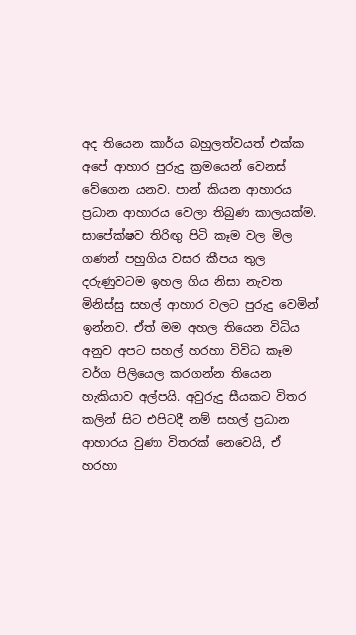අද තියෙන කාර්ය බහුලත්වයත් එක්ක අපේ ආහාර පුරුදු ක්‍රමයෙන් වෙනස් වේගෙන යනව. පාන් කියන ආහාරය ප්‍රධාන ආහාරය වෙලා තිබුණ කාලයක්ම. සාපේක්ෂව තිරිඟු පිටි කෑම වල මිල ගණන් පහුගිය වසර කීපය තුල දරුණුවටම ඉහල ගිය නිසා නැවත මිනිස්සු සහල් ආහාර වලට පුරුදු වෙමින් ඉන්නව. ඒත් මම අහල තියෙන විධිය අනුව අපට සහල් හරහා විවිධ කෑම වර්ග පිලියෙල කරගන්න තියෙන හැකියාව අල්පයි. අවුරුදු සීයකට විතර කලින් සිට එපිටදී නම් සහල් ප්‍රධාන ආහාරය වුණා විතරක් නෙවෙයි, ඒ හරහා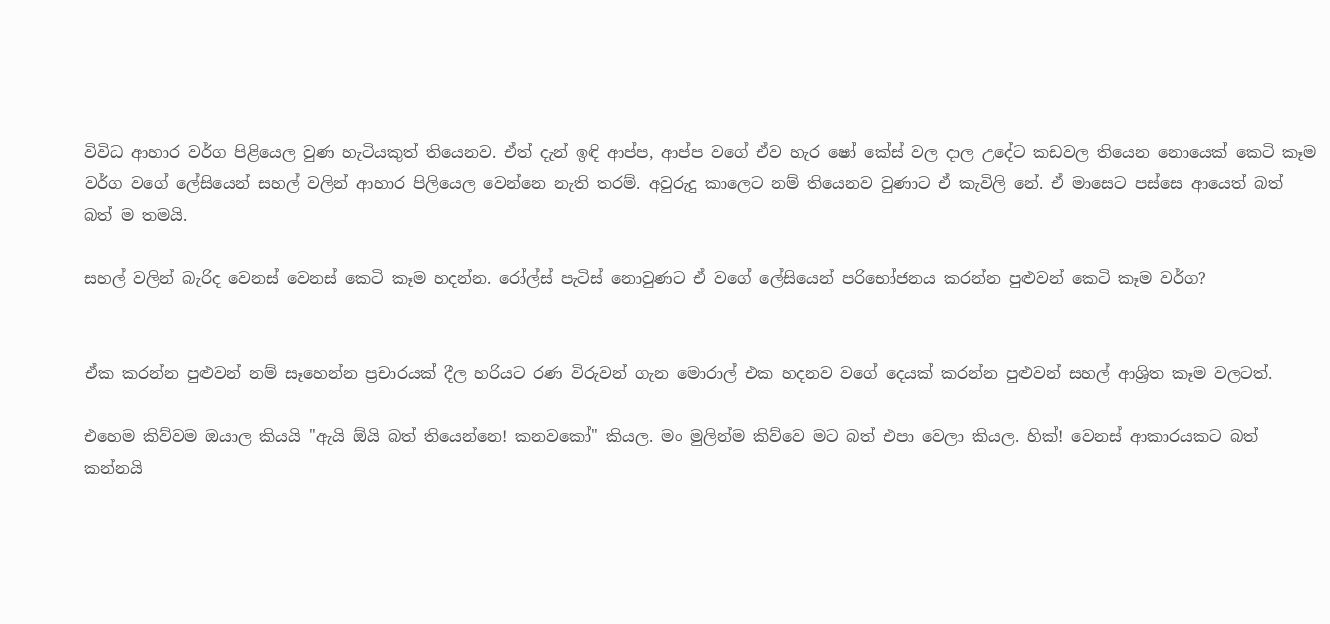විවිධ ආහාර වර්ග පිළියෙල වුණ හැටියකුත් තියෙනව. ඒත් දැන් ඉඳි ආප්ප, ආප්ප වගේ ඒව හැර ෂෝ කේස් වල දාල උදේට කඩවල තියෙන නොයෙක් කෙටි කෑම වර්ග වගේ ලේසියෙන් සහල් වලින් ආහාර පිලියෙල වෙන්නෙ නැති තරම්. අවුරුදු කාලෙට නම් තියෙනව වුණාට ඒ කැවිලි නේ. ඒ මාසෙට පස්සෙ ආයෙත් බත් බත් ම තමයි.

සහල් වලින් බැරිද වෙනස් වෙනස් කෙටි කෑම හදන්න. රෝල්ස් පැටිස් නොවුණට ඒ වගේ ලේසියෙන් පරිභෝජනය කරන්න පුළුවන් කෙටි කෑම වර්ග?


ඒක කරන්න පුළුවන් නම් සෑහෙන්න ප්‍රචාරයක් දීල හරියට රණ විරුවන් ගැන මොරාල් එක හදනව වගේ දෙයක් කරන්න පුළුවන් සහල් ආශ්‍රිත කෑම වලටත්.

එහෙම කිව්වම ඔයාල කියයි "ඇයි ඕයි බත් තියෙන්නෙ! කනවකෝ" කියල. මං මුලින්ම කිව්වෙ මට බත් එපා වෙලා කියල. හික්! වෙනස් ආකාරයකට බත් කන්නයි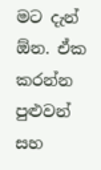මට දැන් ඕන. ඒක කරන්න පුළුවන් සහ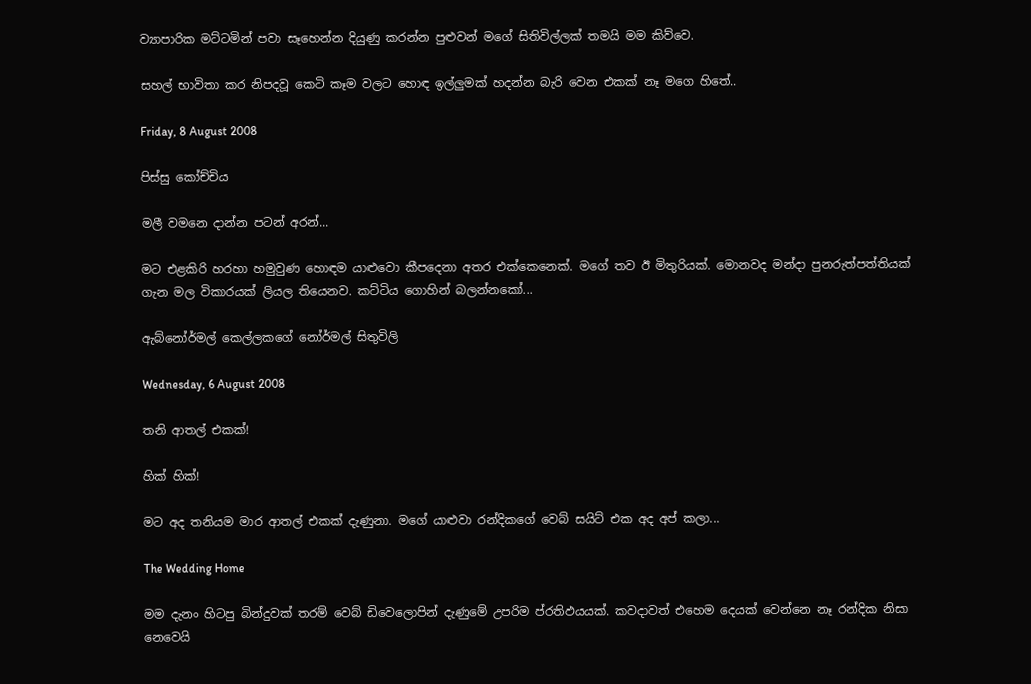ව්‍යාපාරික මට්ටමින් පවා සෑහෙන්න දියුණු කරන්න පුළුවන් මගේ සිතිවිල්ලක් තමයි මම කිව්වෙ.

සහල් භාවිතා කර නිපදවූ කෙටි කෑම වලට හොඳ ඉල්ලුමක් හදන්න බැරි වෙන එකක් නෑ මගෙ හිතේ..

Friday, 8 August 2008

පිස්සු කෝච්චිය

මලී වමනෙ දාන්න පටන් අරන්...

මට එළකිරි හරහා හමුවුණ හොඳම යාළුවො කීපදෙනා අතර එක්කෙනෙක්. මගේ තව ඊ මිතුරියක්. මොනවද මන්දා පුනරුත්පත්තියක් ගැන මල විකාරයක් ලියල තියෙනව. කට්ටිය ගොහින් බලන්නකෝ...

ඇබ්නෝර්මල් කෙල්ලකගේ නෝර්මල් සිතුවිලි

Wednesday, 6 August 2008

තනි ආතල් එකක්!

හික් හික්!

මට අද තනියම මාර ආතල් එකක් දැණුනා. මගේ යාළුවා රන්දිකගේ වෙබ් සයිට් එක අද අප් කලා...

The Wedding Home

මම දැනං හිටපු බින්දුවක් තරම් වෙබ් ඩිවෙලොපින් දැණුමේ උපරිම ප්රතිඵයයක්. කවදාවත් එහෙම දෙයක් වෙන්නෙ නෑ රන්දික නිසා නෙවෙයි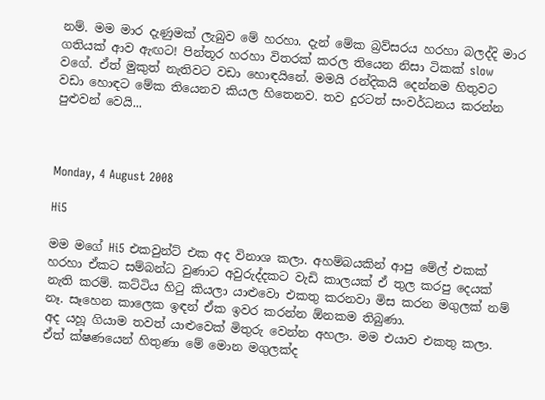නම්. මම මාර දැණුමක් ලැබුව මේ හරහා. දැන් මේක බ්‍රව්සරය හරහා බලද්දි මාර ගතියක් ආව ඇඟට! පින්තූර හරහා විතරක් කරල තියෙන නිසා ටිකක් slow වගේ. ඒත් මුකුත් නැතිවට වඩා හොඳයිනේ. මමයි රන්දිකයි දෙන්නම හිතුවට වඩා හොඳට මේක තියෙනව කියල හිතෙනව. තව දුරටත් සංවර්ධනය කරන්න පුළුවන් වෙයි...



Monday, 4 August 2008

Hi5

මම මගේ Hi5 එකවුන්ට් එක අද විනාශ කලා. අහම්බයකින් ආපු මේල් එකක් හරහා ඒකට සම්බන්ධ වුණාට අවුරුද්දකට වැඩි කාලයක් ඒ තුල කරපු දෙයක් නැති කරම්. කට්ටිය හිටු කියලා යාළුවො එකතු කරනවා මිස කරන මගුලක් නම් නෑ. සෑහෙන කාලෙක ඉඳන් ඒක ඉවර කරන්න ඕනකම තිබුණා.
අද යහූ ගියාම තවත් යාළුවෙක් මිතුරු වෙන්න අහලා. මම එයාව එකතු කලා. ඒත් ක්ෂණයෙන් හිතුණා මේ මොන මගුලක්ද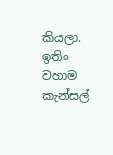කියලා. ඉතිං වහාම කැන්සල්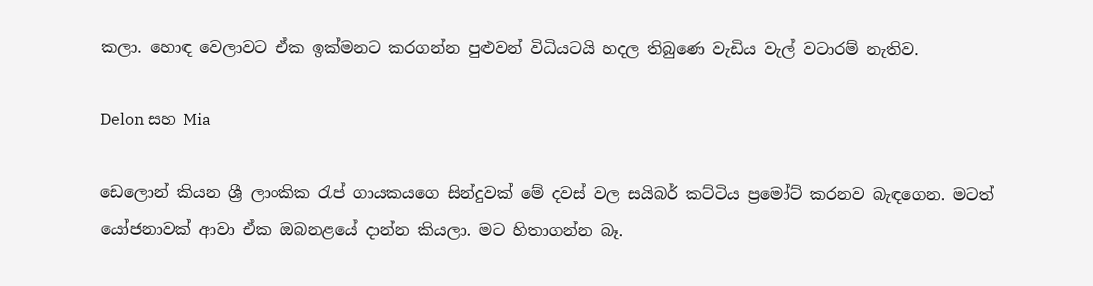කලා. හොඳ වෙලාවට ඒක ඉක්මනට කරගන්න පුළුවන් විධියටයි හදල තිබුණෙ වැඩිය වැල් වටාරම් නැතිව.

Delon සහ Mia

ඩෙලොන් කියන ශ්‍රී ලාංකික රැප් ගායකයගෙ සින්දුවක් මේ දවස් වල සයිබර් කට්ටිය ප්‍රමෝට් කරනව බැඳගෙන. මටත් යෝජනාවක් ආවා ඒක ඔබනළයේ දාන්න කියලා. මට හිතාගන්න බෑ.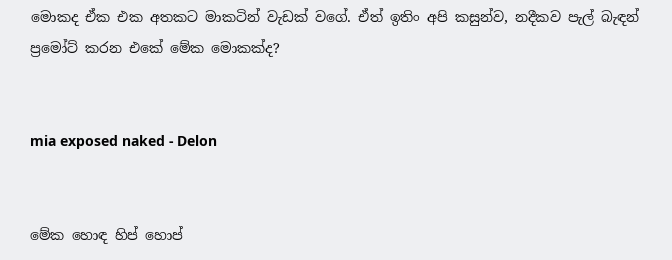මොකද ඒක එක අතකට මාකටින් වැඩක් වගේ. ඒත් ඉතිං අපි කසුන්ව, නදීකව පැල් බැඳන් ප්‍රමෝට් කරන එකේ මේක මොකක්ද?


mia exposed naked - Delon


මේක හොඳ හිප් හොප්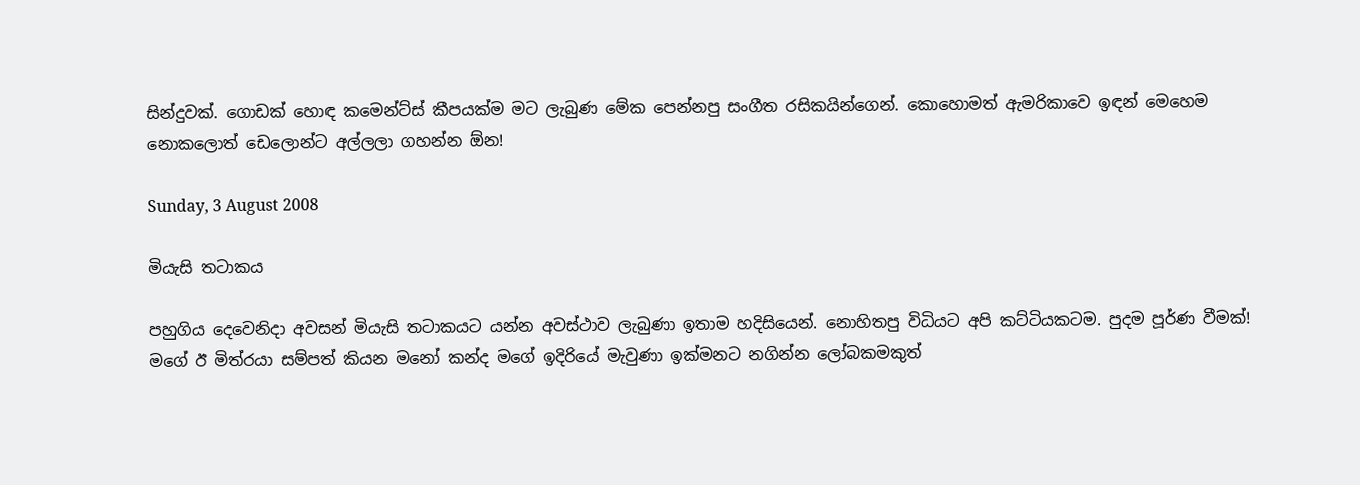සින්දුවක්. ගොඩක් හොඳ කමෙන්ට්ස් කීපයක්ම මට ලැබුණ මේක පෙන්නපු සංගීත රසිකයින්ගෙන්. කොහොමත් ඇමරිකාවෙ ඉඳන් මෙහෙම නොකලොත් ‍ඩෙලොන්ට අල්ලලා ගහන්න ඕන!

Sunday, 3 August 2008

මියැසි තටාකය

පහුගිය දෙවෙනිදා අවසන් මියැසි තටාකයට යන්න අවස්ථාව ලැබුණා ඉතාම හදිසියෙන්. නොහිතපු විධියට අපි කට්ටියකටම. පුදම පූර්ණ වීමක්! මගේ ඊ මිත්රයා සම්පත් කියන මනෝ කන්ද මගේ ඉදිරියේ මැවුණා ඉක්මනට නගින්න ලෝබකමකුත්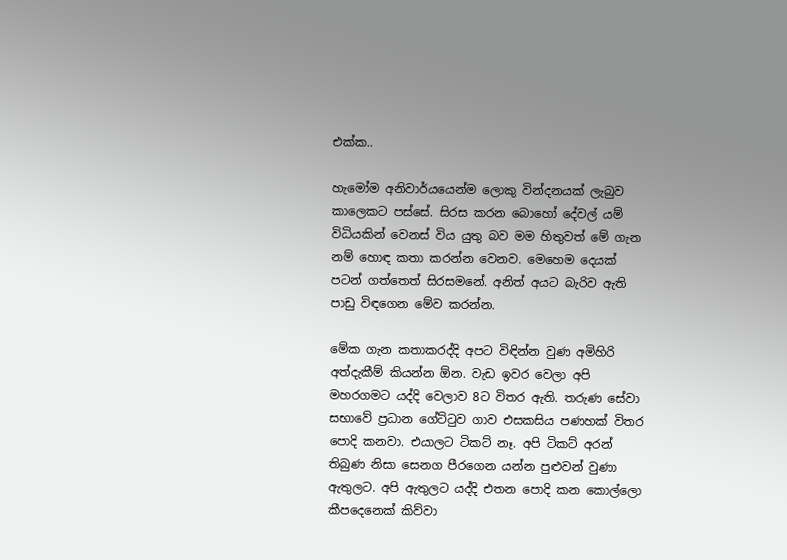එක්ක..

හැමෝම අනිවාර්යයෙන්ම ලොකු වින්දනයක් ලැබුව කාලෙකට පස්සේ. සිරස කරන බොහෝ දේවල් යම් විධියකින් වෙනස් විය යුතු බව මම හිතුවත් මේ ගැන නම් හොඳ කතා කරන්න වෙනව. මෙහෙම දෙයක් පටන් ගත්තෙත් සිරසමනේ. අනිත් අයට බැරිව ඇති පාඩු විඳගෙන මේව කරන්න.

මේක ගැන කතාකරද්දි අපට විඳින්න වුණ අමිහිරි අත්දැකීම් කියන්න ඕන. වැඩ ඉවර වෙලා අපි මහරගමට යද්දි වෙලාව 8ට විතර ඇති. තරුණ සේවා සභාවේ ප්‍රධාන ගේට්ටුව ගාව එසකසිය පණහක් විතර පොදි කනවා. එයාලට ටිකට් නෑ. අපි ටිකට් අරන් තිබුණ නිසා සෙනග පීරගෙන යන්න පුළුවන් වුණා ඇතුලට. අපි ඇතුලට යද්දි එතන පොදි කන කොල්ලො කීපදෙනෙක් කිව්වා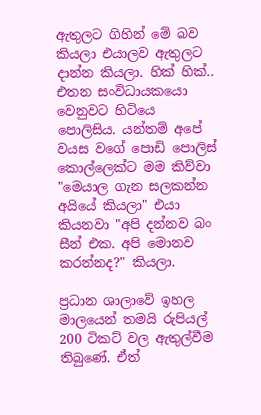ඇතුලට ගිහින් මේ බව කියලා එයාලව ඇතුලට දාන්න කියලා. හික් හික්.. එතන සංවිධායකයො වෙනුවට හිටියෙ පොලිසිය. යන්තම් අපේ වයස වගේ පොඩි පොලිස් කොල්ලෙක්ට මම කිව්වා "මෙයාල ගැන සලකන්න අයියේ කියලා" එයා කියනවා "අපි දන්නව බං සීන් එක. අපි මොනව කරන්නද?" කියලා.

ප්‍රධාන ශාලාවේ ඉහල මාලයෙන් තමයි රුපියල් 200 ටිකට් වල ඇතුල්වීම තිබුණේ. ඒත්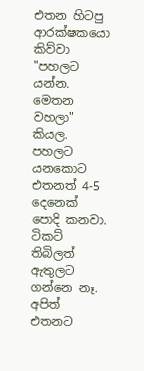එතන හිටපු ආරක්ෂකයො කිව්වා "පහලට යන්න. මෙතන වහලා" කියල. පහලට යනකොට එතනත් 4-5 දෙනෙක් පොදි කනවා. ටිකට් තිබිලත් ඇතුලට ගන්නෙ නෑ. අපිත් එතනට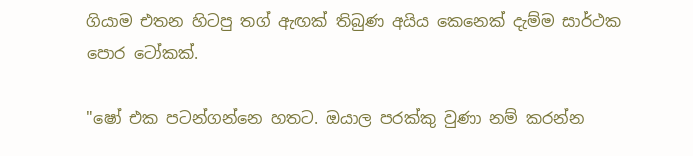ගියාම එතන හිටපු තග් ඇඟක් තිබුණ අයිය කෙනෙක් දැම්ම සාර්ථක පොර ටෝකක්.

"ෂෝ එක පටන්ගන්නෙ හතට. ඔයාල පරක්කු වුණා නම් කරන්න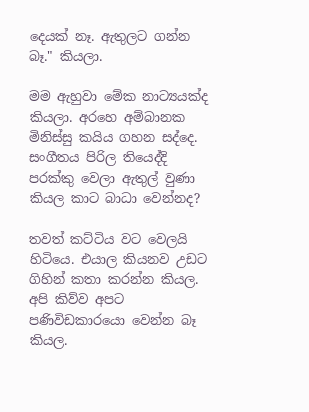දෙයක් නෑ. ඇතුලට ගන්න බෑ." කියලා.

මම ඇහුවා මේක නාට්‍යයක්ද කියලා. අරහෙ අම්බානක මිනිස්සු කයිය ගහන සද්දෙ. සංගීතය පිරිල තියෙද්දි පරක්කු වෙලා ඇතුල් වුණා කියල කාට බාධා වෙන්නද?

තවත් කට්ටිය වට වෙලයි හිටියෙ. එයාල කියනව උඩට ගිහින් කතා කරන්න කියල. අපි කිව්ව අපට පණිවිඩකාරයො වෙන්න බෑ කියල.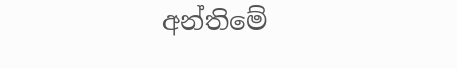අන්තිමේ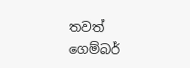තවත් ගෙම්බර්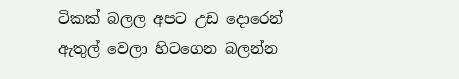ටිකක් බලල අපට උඩ දොරෙන් ඇතුල් වෙලා හිටගෙන බලන්න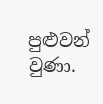පුළුවන් වුණා.